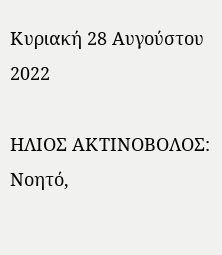Κυριακή 28 Αυγούστου 2022

ΗΛΙΟΣ ΑΚΤΙΝΟΒΟΛΟΣ: Nοητό,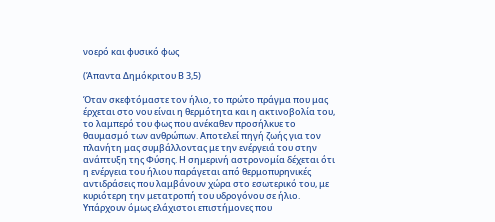νοερό και φυσικό φως

(Άπαντα Δημόκριτου Β 3,5)

Όταν σκεφτόμαστε τον ήλιο, το πρώτο πράγμα που μας έρχεται στο νου είναι η θερμότητα και η ακτινοβολία του, το λαμπερό του φως που ανέκαθεν προσήλκυε το θαυμασμό των ανθρώπων. Αποτελεί πηγή ζωής για τον πλανήτη μας συμβάλλοντας με την ενέργειά του στην ανάπτυξη της Φύσης. Η σημερινή αστρονομία δέχεται ότι η ενέργεια του ήλιου παράγεται από θερμοπυρηνικές αντιδράσεις που λαμβάνουν χώρα στο εσωτερικό του, με κυριότερη την μετατροπή του υδρογόνου σε ήλιο. Υπάρχουν όμως ελάχιστοι επιστήμονες που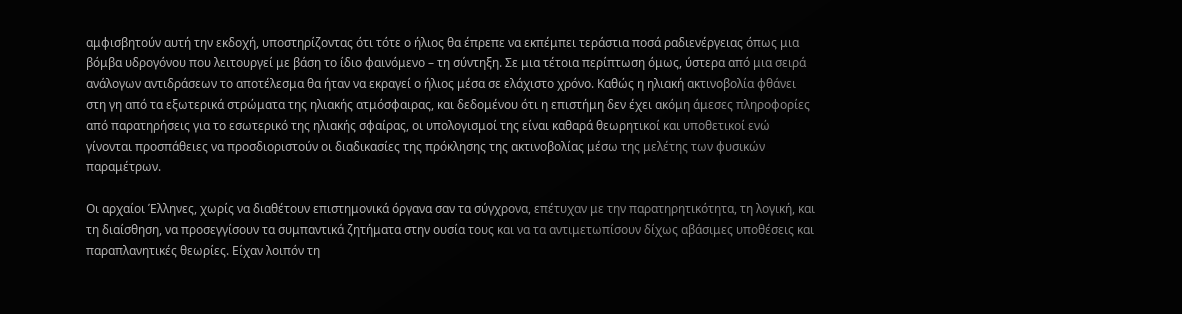αμφισβητούν αυτή την εκδοχή, υποστηρίζοντας ότι τότε ο ήλιος θα έπρεπε να εκπέμπει τεράστια ποσά ραδιενέργειας όπως μια βόμβα υδρογόνου που λειτουργεί με βάση το ίδιο φαινόμενο – τη σύντηξη. Σε μια τέτοια περίπτωση όμως, ύστερα από μια σειρά ανάλογων αντιδράσεων το αποτέλεσμα θα ήταν να εκραγεί ο ήλιος μέσα σε ελάχιστο χρόνο. Καθώς η ηλιακή ακτινοβολία φθάνει στη γη από τα εξωτερικά στρώματα της ηλιακής ατμόσφαιρας, και δεδομένου ότι η επιστήμη δεν έχει ακόμη άμεσες πληροφορίες από παρατηρήσεις για το εσωτερικό της ηλιακής σφαίρας, οι υπολογισμοί της είναι καθαρά θεωρητικοί και υποθετικοί ενώ γίνονται προσπάθειες να προσδιοριστούν οι διαδικασίες της πρόκλησης της ακτινοβολίας μέσω της μελέτης των φυσικών παραμέτρων.

Οι αρχαίοι Έλληνες, χωρίς να διαθέτουν επιστημονικά όργανα σαν τα σύγχρονα, επέτυχαν με την παρατηρητικότητα, τη λογική, και τη διαίσθηση, να προσεγγίσουν τα συμπαντικά ζητήματα στην ουσία τους και να τα αντιμετωπίσουν δίχως αβάσιμες υποθέσεις και παραπλανητικές θεωρίες. Είχαν λοιπόν τη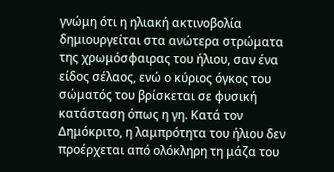γνώμη ότι η ηλιακή ακτινοβολία δημιουργείται στα ανώτερα στρώματα της χρωμόσφαιρας του ήλιου, σαν ένα είδος σέλαος, ενώ ο κύριος όγκος του σώματός του βρίσκεται σε φυσική κατάσταση όπως η γη. Κατά τον Δημόκριτο, η λαμπρότητα του ήλιου δεν προέρχεται από ολόκληρη τη μάζα του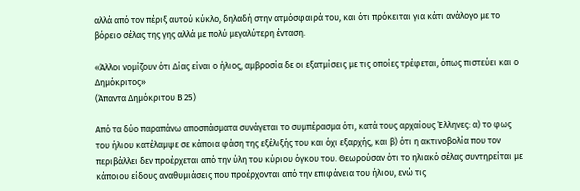αλλά από τον πέριξ αυτού κύκλο, δηλαδή στην ατμόσφαιρά του, και ότι πρόκειται για κάτι ανάλογο με το βόρειο σέλας της γης αλλά με πολύ μεγαλύτερη ένταση.

«Άλλοι νομίζουν ότι Δίας είναι ο ήλιος, αμβροσία δε οι εξατμίσεις με τις οποίες τρέφεται, όπως πιστεύει και ο Δημόκριτος»
(Άπαντα Δημόκριτου Β 25)

Από τα δύο παραπάνω αποσπάσματα συνάγεται το συμπέρασμα ότι, κατά τους αρχαίους Έλληνες: α) το φως του ήλιου κατέλαμψε σε κάποια φάση της εξέλιξής του και όχι εξαρχής, και β) ότι η ακτινοβολία που τον περιβάλλει δεν προέρχεται από την ύλη του κύριου όγκου του. Θεωρούσαν ότι το ηλιακό σέλας συντηρείται με κάποιου είδους αναθυμιάσεις που προέρχονται από την επιφάνεια του ήλιου, ενώ τις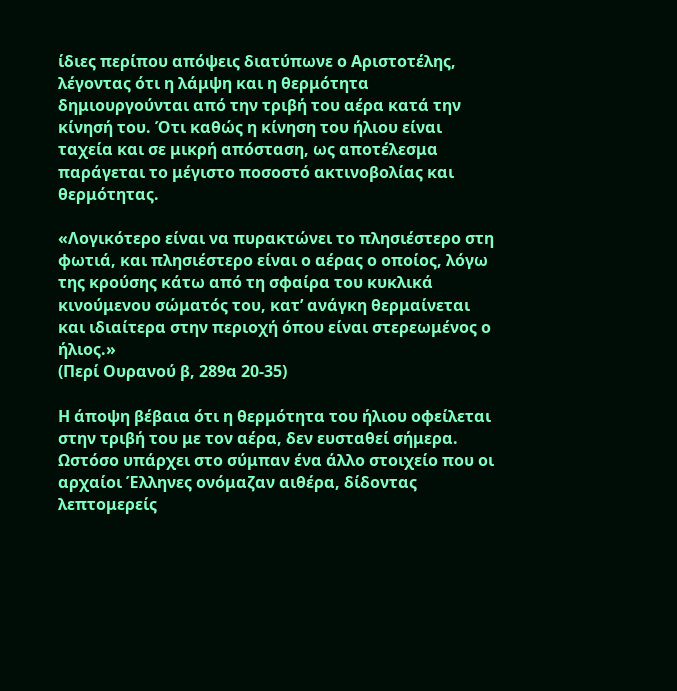ίδιες περίπου απόψεις διατύπωνε ο Αριστοτέλης, λέγοντας ότι η λάμψη και η θερμότητα δημιουργούνται από την τριβή του αέρα κατά την κίνησή του. Ότι καθώς η κίνηση του ήλιου είναι ταχεία και σε μικρή απόσταση, ως αποτέλεσμα παράγεται το μέγιστο ποσοστό ακτινοβολίας και θερμότητας.

«Λογικότερο είναι να πυρακτώνει το πλησιέστερο στη φωτιά, και πλησιέστερο είναι ο αέρας ο οποίος, λόγω της κρούσης κάτω από τη σφαίρα του κυκλικά κινούμενου σώματός του, κατ’ ανάγκη θερμαίνεται και ιδιαίτερα στην περιοχή όπου είναι στερεωμένος ο ήλιος.»
(Περί Ουρανού β, 289α 20-35)

Η άποψη βέβαια ότι η θερμότητα του ήλιου οφείλεται στην τριβή του με τον αέρα, δεν ευσταθεί σήμερα. Ωστόσο υπάρχει στο σύμπαν ένα άλλο στοιχείο που οι αρχαίοι Έλληνες ονόμαζαν αιθέρα, δίδοντας λεπτομερείς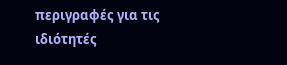περιγραφές για τις ιδιότητές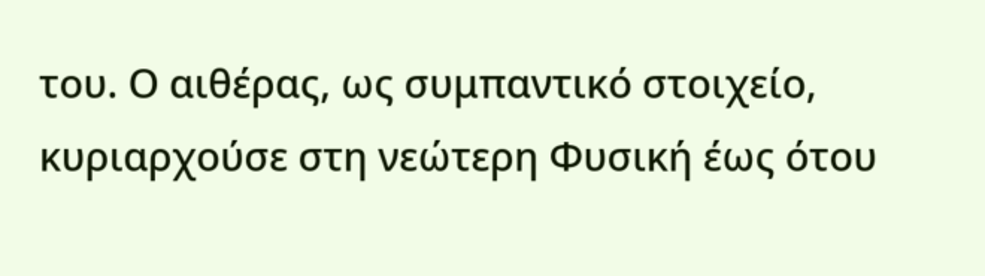του. Ο αιθέρας, ως συμπαντικό στοιχείο, κυριαρχούσε στη νεώτερη Φυσική έως ότου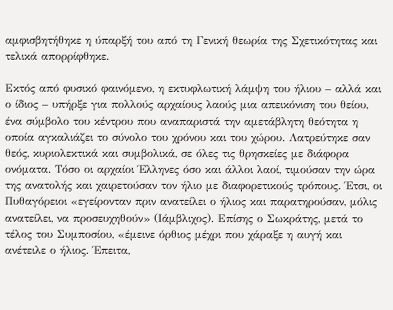αμφισβητήθηκε η ύπαρξή του από τη Γενική θεωρία της Σχετικότητας και τελικά απορρίφθηκε.

Εκτός από φυσικό φαινόμενο, η εκτυφλωτική λάμψη του ήλιου – αλλά και ο ίδιος – υπήρξε για πολλούς αρχαίους λαούς μια απεικόνιση του θείου, ένα σύμβολο του κέντρου που αναπαριστά την αμετάβλητη θεότητα η οποία αγκαλιάζει το σύνολο του χρόνου και του χώρου. Λατρεύτηκε σαν θεός, κυριολεκτικά και συμβολικά, σε όλες τις θρησκείες με διάφορα ονόματα. Τόσο οι αρχαίοι Έλληνες όσο και άλλοι λαοί, τιμούσαν την ώρα της ανατολής και χαιρετούσαν τον ήλιο με διαφορετικούς τρόπους. Έτσι, οι Πυθαγόρειοι «εγείρονταν πριν ανατείλει ο ήλιος και παρατηρούσαν, μόλις ανατείλει, να προσευχηθούν» (Ιάμβλιχος). Επίσης ο Σωκράτης, μετά το τέλος του Συμποσίου, «έμεινε όρθιος μέχρι που χάραξε η αυγή και ανέτειλε ο ήλιος. Έπειτα,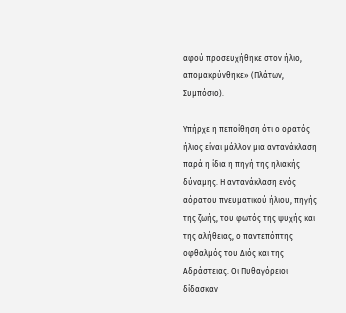αφού προσευχήθηκε στον ήλιο, απομακρύνθηκε» (Πλάτων, Συμπόσιο).

Υπήρχε η πεποίθηση ότι ο ορατός ήλιος είναι μάλλον μια αντανάκλαση παρά η ίδια η πηγή της ηλιακής δύναμης. Η αντανάκλαση ενός αόρατου πνευματικού ήλιου, πηγής της ζωής, του φωτός της ψυχής και της αλήθειας, ο παντεπόπτης οφθαλμός του Διός και της Αδράστειας. Οι Πυθαγόρειοι δίδασκαν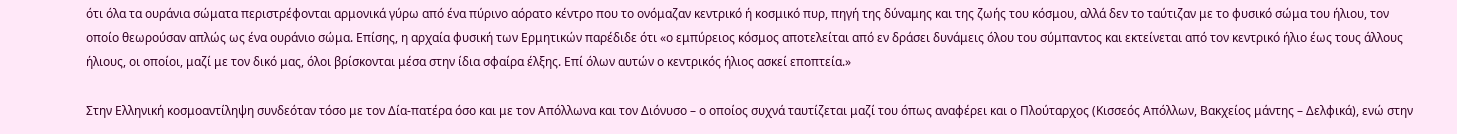ότι όλα τα ουράνια σώματα περιστρέφονται αρμονικά γύρω από ένα πύρινο αόρατο κέντρο που το ονόμαζαν κεντρικό ή κοσμικό πυρ, πηγή της δύναμης και της ζωής του κόσμου, αλλά δεν το ταύτιζαν με το φυσικό σώμα του ήλιου, τον οποίο θεωρούσαν απλώς ως ένα ουράνιο σώμα. Επίσης, η αρχαία φυσική των Ερμητικών παρέδιδε ότι «ο εμπύρειος κόσμος αποτελείται από εν δράσει δυνάμεις όλου του σύμπαντος και εκτείνεται από τον κεντρικό ήλιο έως τους άλλους ήλιους, οι οποίοι, μαζί με τον δικό μας, όλοι βρίσκονται μέσα στην ίδια σφαίρα έλξης. Επί όλων αυτών ο κεντρικός ήλιος ασκεί εποπτεία.»

Στην Ελληνική κοσμοαντίληψη συνδεόταν τόσο με τον Δία-πατέρα όσο και με τον Απόλλωνα και τον Διόνυσο – ο οποίος συχνά ταυτίζεται μαζί του όπως αναφέρει και ο Πλούταρχος (Κισσεός Απόλλων, Βακχείος μάντης – Δελφικά), ενώ στην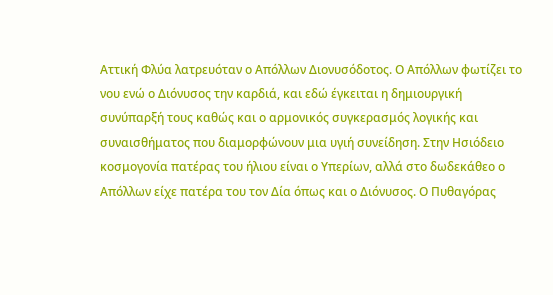Αττική Φλύα λατρευόταν ο Απόλλων Διονυσόδοτος. Ο Απόλλων φωτίζει το νου ενώ ο Διόνυσος την καρδιά, και εδώ έγκειται η δημιουργική συνύπαρξή τους καθώς και ο αρμονικός συγκερασμός λογικής και συναισθήματος που διαμορφώνουν μια υγιή συνείδηση. Στην Ησιόδειο κοσμογονία πατέρας του ήλιου είναι ο Υπερίων, αλλά στο δωδεκάθεο ο Απόλλων είχε πατέρα του τον Δία όπως και ο Διόνυσος. Ο Πυθαγόρας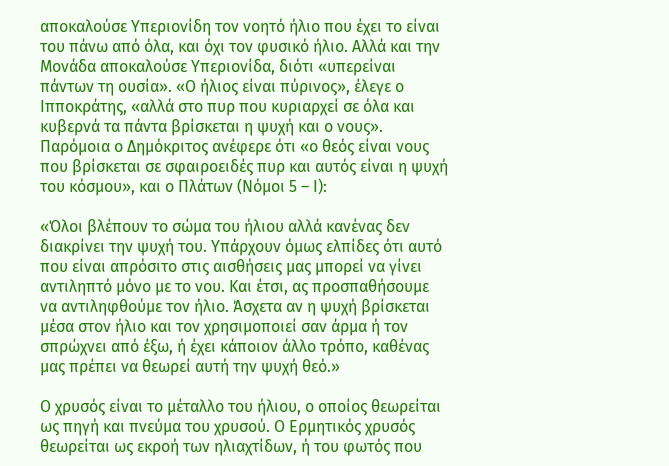αποκαλούσε Υπεριονίδη τον νοητό ήλιο που έχει το είναι του πάνω από όλα, και όχι τον φυσικό ήλιο. Αλλά και την Μονάδα αποκαλούσε Υπεριονίδα, διότι «υπερείναι πάντων τη ουσία». «Ο ήλιος είναι πύρινος», έλεγε ο Ιπποκράτης, «αλλά στο πυρ που κυριαρχεί σε όλα και κυβερνά τα πάντα βρίσκεται η ψυχή και ο νους». Παρόμοια ο Δημόκριτος ανέφερε ότι «ο θεός είναι νους που βρίσκεται σε σφαιροειδές πυρ και αυτός είναι η ψυχή του κόσμου», και ο Πλάτων (Νόμοι 5 – Ι):

«Όλοι βλέπουν το σώμα του ήλιου αλλά κανένας δεν διακρίνει την ψυχή του. Υπάρχουν όμως ελπίδες ότι αυτό που είναι απρόσιτο στις αισθήσεις μας μπορεί να γίνει αντιληπτό μόνο με το νου. Και έτσι, ας προσπαθήσουμε να αντιληφθούμε τον ήλιο. Άσχετα αν η ψυχή βρίσκεται μέσα στον ήλιο και τον χρησιμοποιεί σαν άρμα ή τον σπρώχνει από έξω, ή έχει κάποιον άλλο τρόπο, καθένας μας πρέπει να θεωρεί αυτή την ψυχή θεό.»

Ο χρυσός είναι το μέταλλο του ήλιου, ο οποίος θεωρείται ως πηγή και πνεύμα του χρυσού. Ο Ερμητικός χρυσός θεωρείται ως εκροή των ηλιαχτίδων, ή του φωτός που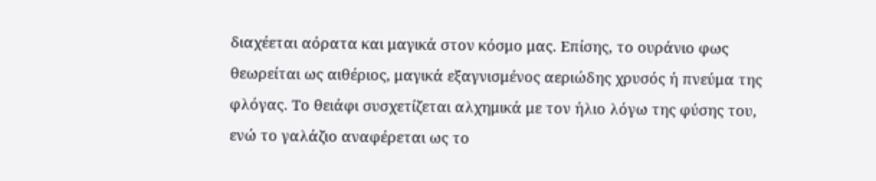διαχέεται αόρατα και μαγικά στον κόσμο μας. Επίσης, το ουράνιο φως θεωρείται ως αιθέριος, μαγικά εξαγνισμένος αεριώδης χρυσός ή πνεύμα της φλόγας. Το θειάφι συσχετίζεται αλχημικά με τον ήλιο λόγω της φύσης του, ενώ το γαλάζιο αναφέρεται ως το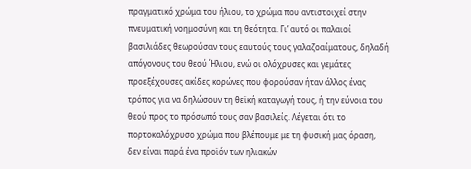πραγματικό χρώμα του ήλιου, το χρώμα που αντιστοιχεί στην πνευματική νοημοσύνη και τη θεότητα. Γι’ αυτό οι παλαιοί βασιλιάδες θεωρούσαν τους εαυτούς τους γαλαζοαίματους, δηλαδή απόγονους του θεού Ήλιου, ενώ οι ολόχρυσες και γεμάτες προεξέχουσες ακίδες κορώνες που φορούσαν ήταν άλλος ένας τρόπος για να δηλώσουν τη θεϊκή καταγωγή τους, ή την εύνοια του θεού προς το πρόσωπό τους σαν βασιλείς. Λέγεται ότι το πορτοκαλόχρυσο χρώμα που βλέπουμε με τη φυσική μας όραση, δεν είναι παρά ένα προϊόν των ηλιακών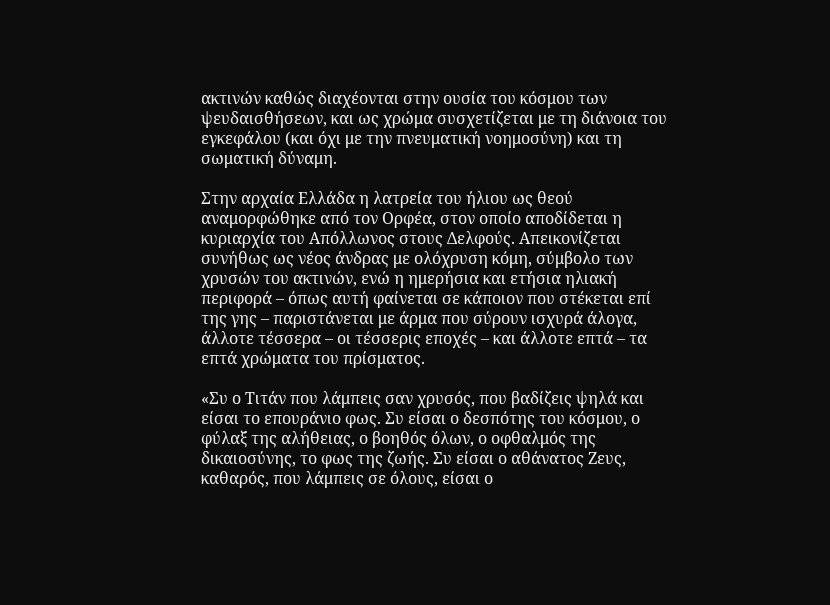ακτινών καθώς διαχέονται στην ουσία του κόσμου των ψευδαισθήσεων, και ως χρώμα συσχετίζεται με τη διάνοια του εγκεφάλου (και όχι με την πνευματική νοημοσύνη) και τη σωματική δύναμη.

Στην αρχαία Ελλάδα η λατρεία του ήλιου ως θεού αναμορφώθηκε από τον Ορφέα, στον οποίο αποδίδεται η κυριαρχία του Απόλλωνος στους Δελφούς. Απεικονίζεται συνήθως ως νέος άνδρας με ολόχρυση κόμη, σύμβολο των χρυσών του ακτινών, ενώ η ημερήσια και ετήσια ηλιακή περιφορά – όπως αυτή φαίνεται σε κάποιον που στέκεται επί της γης – παριστάνεται με άρμα που σύρουν ισχυρά άλογα, άλλοτε τέσσερα – οι τέσσερις εποχές – και άλλοτε επτά – τα επτά χρώματα του πρίσματος.

«Συ ο Τιτάν που λάμπεις σαν χρυσός, που βαδίζεις ψηλά και είσαι το επουράνιο φως. Συ είσαι ο δεσπότης του κόσμου, ο φύλαξ της αλήθειας, ο βοηθός όλων, ο οφθαλμός της δικαιοσύνης, το φως της ζωής. Συ είσαι ο αθάνατος Ζευς, καθαρός, που λάμπεις σε όλους, είσαι ο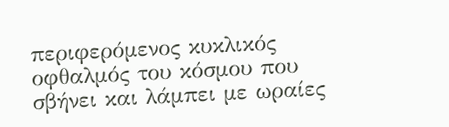περιφερόμενος κυκλικός οφθαλμός του κόσμου που σβήνει και λάμπει με ωραίες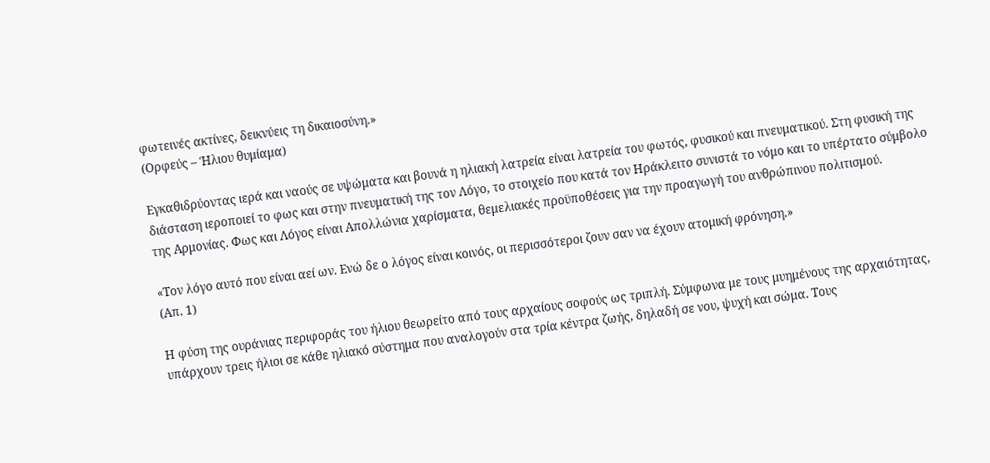φωτεινές ακτίνες, δεικνύεις τη δικαιοσύνη.»
(Ορφεύς – Ήλιου θυμίαμα)

Εγκαθιδρύοντας ιερά και ναούς σε υψώματα και βουνά η ηλιακή λατρεία είναι λατρεία του φωτός, φυσικού και πνευματικού. Στη φυσική της διάσταση ιεροποιεί το φως και στην πνευματική της τον Λόγο, το στοιχείο που κατά τον Ηράκλειτο συνιστά το νόμο και το υπέρτατο σύμβολο της Αρμονίας. Φως και Λόγος είναι Απολλώνια χαρίσματα, θεμελιακές προϋποθέσεις για την προαγωγή του ανθρώπινου πολιτισμού.

«Τον λόγο αυτό που είναι αεί ων. Ενώ δε ο λόγος είναι κοινός, οι περισσότεροι ζουν σαν να έχουν ατομική φρόνηση.»
(Απ. 1)

Η φύση της ουράνιας περιφοράς του ήλιου θεωρείτο από τους αρχαίους σοφούς ως τριπλή. Σύμφωνα με τους μυημένους της αρχαιότητας, υπάρχουν τρεις ήλιοι σε κάθε ηλιακό σύστημα που αναλογούν στα τρία κέντρα ζωής, δηλαδή σε νου, ψυχή και σώμα. Τους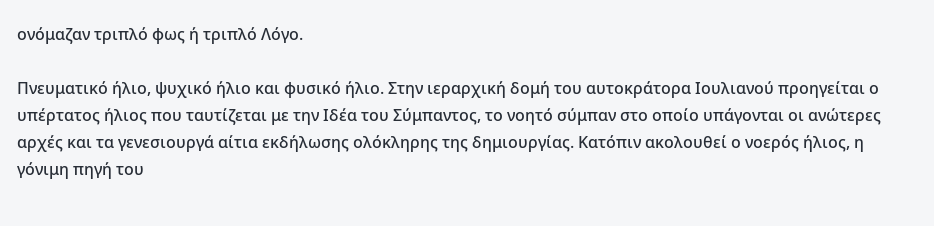ονόμαζαν τριπλό φως ή τριπλό Λόγο.

Πνευματικό ήλιο, ψυχικό ήλιο και φυσικό ήλιο. Στην ιεραρχική δομή του αυτοκράτορα Ιουλιανού προηγείται ο υπέρτατος ήλιος που ταυτίζεται με την Ιδέα του Σύμπαντος, το νοητό σύμπαν στο οποίο υπάγονται οι ανώτερες αρχές και τα γενεσιουργά αίτια εκδήλωσης ολόκληρης της δημιουργίας. Κατόπιν ακολουθεί ο νοερός ήλιος, η γόνιμη πηγή του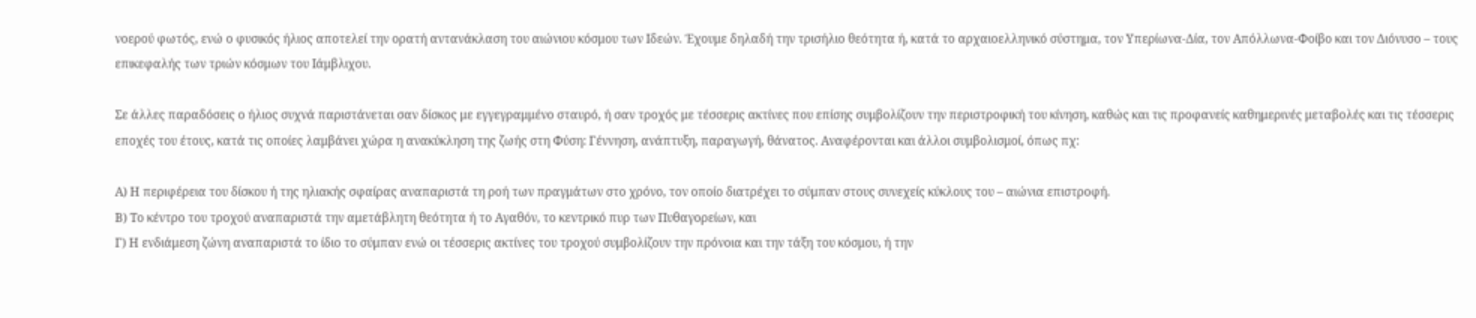νοερού φωτός, ενώ ο φυσικός ήλιος αποτελεί την ορατή αντανάκλαση του αιώνιου κόσμου των Ιδεών. Έχουμε δηλαδή την τρισήλιο θεότητα ή, κατά το αρχαιοελληνικό σύστημα, τον Υπερίωνα-Δία, τον Απόλλωνα-Φοίβο και τον Διόνυσο – τους επικεφαλής των τριών κόσμων του Ιάμβλιχου.

Σε άλλες παραδόσεις ο ήλιος συχνά παριστάνεται σαν δίσκος με εγγεγραμμένο σταυρό, ή σαν τροχός με τέσσερις ακτίνες που επίσης συμβολίζουν την περιστροφική του κίνηση, καθώς και τις προφανείς καθημερινές μεταβολές και τις τέσσερις εποχές του έτους, κατά τις οποίες λαμβάνει χώρα η ανακύκληση της ζωής στη Φύση: Γέννηση, ανάπτυξη, παραγωγή, θάνατος. Αναφέρονται και άλλοι συμβολισμοί, όπως πχ:

Α) Η περιφέρεια του δίσκου ή της ηλιακής σφαίρας αναπαριστά τη ροή των πραγμάτων στο χρόνο, τον οποίο διατρέχει το σύμπαν στους συνεχείς κύκλους του – αιώνια επιστροφή.
Β) Το κέντρο του τροχού αναπαριστά την αμετάβλητη θεότητα ή το Αγαθόν, το κεντρικό πυρ των Πυθαγορείων, και
Γ) Η ενδιάμεση ζώνη αναπαριστά το ίδιο το σύμπαν ενώ οι τέσσερις ακτίνες του τροχού συμβολίζουν την πρόνοια και την τάξη του κόσμου, ή την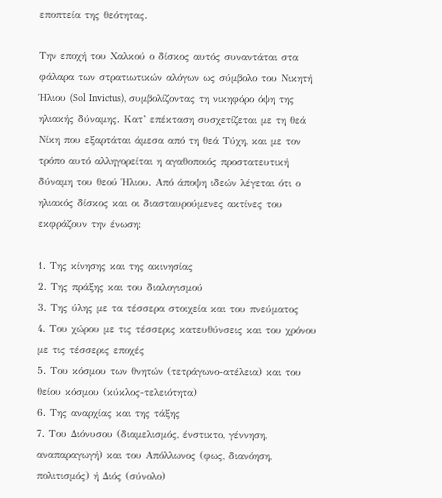εποπτεία της θεότητας.

Την εποχή του Χαλκού ο δίσκος αυτός συναντάται στα φάλαρα των στρατιωτικών αλόγων ως σύμβολο του Νικητή Ήλιου (Sol Invictus), συμβολίζοντας τη νικηφόρο όψη της ηλιακής δύναμης. Κατ’ επέκταση συσχετίζεται με τη θεά Νίκη που εξαρτάται άμεσα από τη θεά Τύχη, και με τον τρόπο αυτό αλληγορείται η αγαθοποιός προστατευτική δύναμη του θεού Ήλιου. Από άποψη ιδεών λέγεται ότι ο ηλιακός δίσκος και οι διασταυρούμενες ακτίνες του εκφράζουν την ένωση:

1. Της κίνησης και της ακινησίας
2. Της πράξης και του διαλογισμού
3. Της ύλης με τα τέσσερα στοιχεία και του πνεύματος
4. Του χώρου με τις τέσσερις κατευθύνσεις και του χρόνου με τις τέσσερις εποχές
5. Του κόσμου των θνητών (τετράγωνο-ατέλεια) και του θείου κόσμου (κύκλος-τελειότητα)
6. Της αναρχίας και της τάξης
7. Του Διόνυσου (διαμελισμός, ένστικτο, γέννηση, αναπαραγωγή) και του Απόλλωνος (φως, διανόηση, πολιτισμός) ή Διός (σύνολο)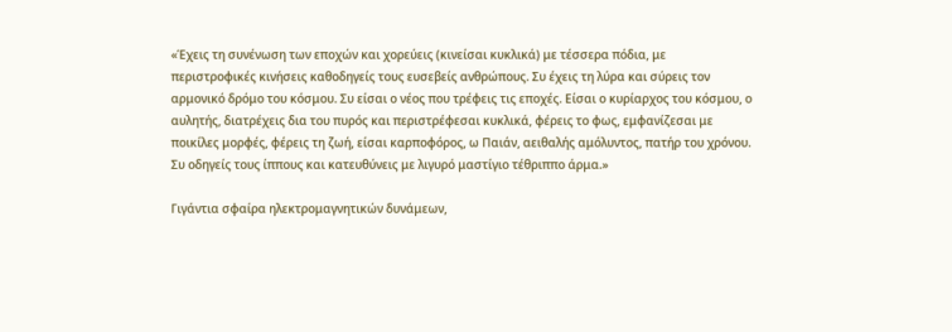«Έχεις τη συνένωση των εποχών και χορεύεις (κινείσαι κυκλικά) με τέσσερα πόδια, με περιστροφικές κινήσεις καθοδηγείς τους ευσεβείς ανθρώπους. Συ έχεις τη λύρα και σύρεις τον αρμονικό δρόμο του κόσμου. Συ είσαι ο νέος που τρέφεις τις εποχές. Είσαι ο κυρίαρχος του κόσμου, ο αυλητής, διατρέχεις δια του πυρός και περιστρέφεσαι κυκλικά, φέρεις το φως, εμφανίζεσαι με ποικίλες μορφές, φέρεις τη ζωή, είσαι καρποφόρος, ω Παιάν, αειθαλής αμόλυντος, πατήρ του χρόνου. Συ οδηγείς τους ίππους και κατευθύνεις με λιγυρό μαστίγιο τέθριππο άρμα.»

Γιγάντια σφαίρα ηλεκτρομαγνητικών δυνάμεων,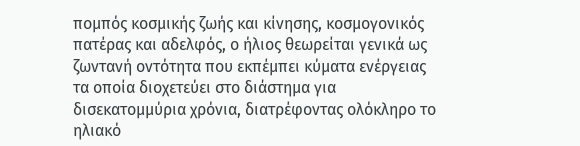πομπός κοσμικής ζωής και κίνησης, κοσμογονικός πατέρας και αδελφός, ο ήλιος θεωρείται γενικά ως ζωντανή οντότητα που εκπέμπει κύματα ενέργειας τα οποία διοχετεύει στο διάστημα για δισεκατομμύρια χρόνια, διατρέφοντας ολόκληρο το ηλιακό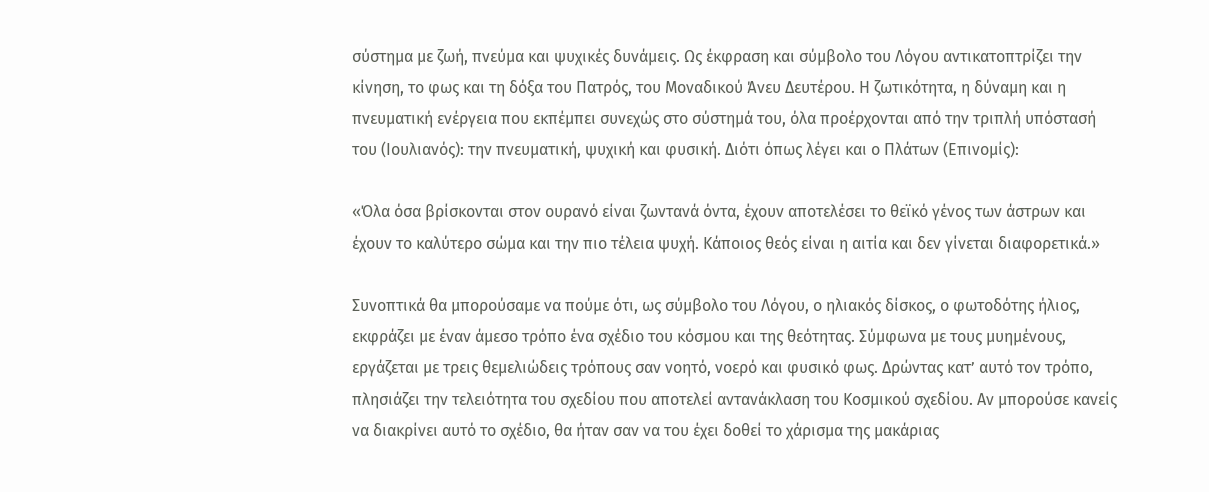σύστημα με ζωή, πνεύμα και ψυχικές δυνάμεις. Ως έκφραση και σύμβολο του Λόγου αντικατοπτρίζει την κίνηση, το φως και τη δόξα του Πατρός, του Μοναδικού Άνευ Δευτέρου. Η ζωτικότητα, η δύναμη και η πνευματική ενέργεια που εκπέμπει συνεχώς στο σύστημά του, όλα προέρχονται από την τριπλή υπόστασή του (Ιουλιανός): την πνευματική, ψυχική και φυσική. Διότι όπως λέγει και ο Πλάτων (Επινομίς):

«Όλα όσα βρίσκονται στον ουρανό είναι ζωντανά όντα, έχουν αποτελέσει το θεϊκό γένος των άστρων και έχουν το καλύτερο σώμα και την πιο τέλεια ψυχή. Κάποιος θεός είναι η αιτία και δεν γίνεται διαφορετικά.»

Συνοπτικά θα μπορούσαμε να πούμε ότι, ως σύμβολο του Λόγου, ο ηλιακός δίσκος, ο φωτοδότης ήλιος, εκφράζει με έναν άμεσο τρόπο ένα σχέδιο του κόσμου και της θεότητας. Σύμφωνα με τους μυημένους, εργάζεται με τρεις θεμελιώδεις τρόπους σαν νοητό, νοερό και φυσικό φως. Δρώντας κατ’ αυτό τον τρόπο, πλησιάζει την τελειότητα του σχεδίου που αποτελεί αντανάκλαση του Κοσμικού σχεδίου. Αν μπορούσε κανείς να διακρίνει αυτό το σχέδιο, θα ήταν σαν να του έχει δοθεί το χάρισμα της μακάριας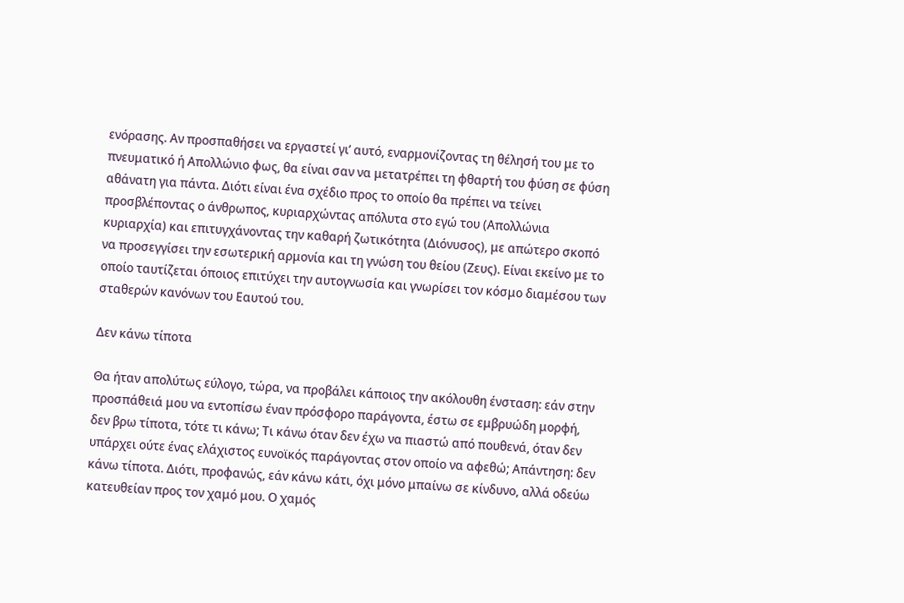ενόρασης. Αν προσπαθήσει να εργαστεί γι’ αυτό, εναρμονίζοντας τη θέλησή του με το πνευματικό ή Απολλώνιο φως, θα είναι σαν να μετατρέπει τη φθαρτή του φύση σε φύση αθάνατη για πάντα. Διότι είναι ένα σχέδιο προς το οποίο θα πρέπει να τείνει προσβλέποντας ο άνθρωπος, κυριαρχώντας απόλυτα στο εγώ του (Απολλώνια κυριαρχία) και επιτυγχάνοντας την καθαρή ζωτικότητα (Διόνυσος), με απώτερο σκοπό να προσεγγίσει την εσωτερική αρμονία και τη γνώση του θείου (Ζευς). Είναι εκείνο με το οποίο ταυτίζεται όποιος επιτύχει την αυτογνωσία και γνωρίσει τον κόσμο διαμέσου των σταθερών κανόνων του Εαυτού του.

Δεν κάνω τίποτα

Θα ήταν απολύτως εύλογο, τώρα, να προβάλει κάποιος την ακόλουθη ένσταση: εάν στην προσπάθειά μου να εντοπίσω έναν πρόσφορο παράγοντα, έστω σε εμβρυώδη μορφή, δεν βρω τίποτα, τότε τι κάνω; Τι κάνω όταν δεν έχω να πιαστώ από πουθενά, όταν δεν υπάρχει ούτε ένας ελάχιστος ευνοϊκός παράγοντας στον οποίο να αφεθώ; Απάντηση: δεν κάνω τίποτα. Διότι, προφανώς, εάν κάνω κάτι, όχι μόνο μπαίνω σε κίνδυνο, αλλά οδεύω κατευθείαν προς τον χαμό μου. Ο χαμός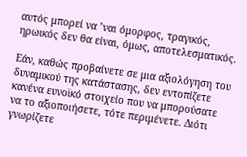αυτός μπορεί να ’ναι όμορφος, τραγικός, ηρωικός δεν θα είναι, όμως, αποτελεσματικός.

Εάν, καθώς προβαίνετε σε μια αξιολόγηση του δυναμικού της κατάστασης, δεν εντοπίζετε κανένα ευνοϊκό στοιχείο που να μπορούσατε να το αξιοποιήσετε, τότε περιμένετε. Διότι γνωρίζετε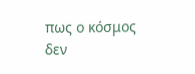πως ο κόσμος δεν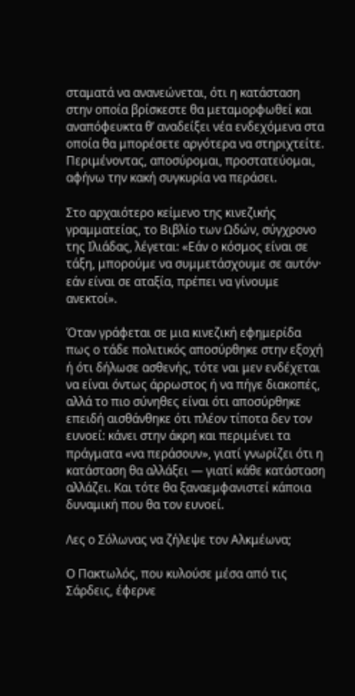σταματά να ανανεώνεται, ότι η κατάσταση στην οποία βρίσκεστε θα μεταμορφωθεί και αναπόφευκτα θ’ αναδείξει νέα ενδεχόμενα στα οποία θα μπορέσετε αργότερα να στηριχτείτε. Περιμένοντας, αποσύρομαι, προστατεύομαι, αφήνω την κακή συγκυρία να περάσει.

Στο αρχαιότερο κείμενο της κινεζικής γραμματείας, το Βιβλίο των Ωδών, σύγχρονο της Ιλιάδας, λέγεται: «Εάν ο κόσμος είναι σε τάξη, μπορούμε να συμμετάσχουμε σε αυτόν· εάν είναι σε αταξία, πρέπει να γίνουμε ανεκτοί».

Όταν γράφεται σε μια κινεζική εφημερίδα πως ο τάδε πολιτικός αποσύρθηκε στην εξοχή ή ότι δήλωσε ασθενής, τότε ναι μεν ενδέχεται να είναι όντως άρρωστος ή να πήγε διακοπές, αλλά το πιο σύνηθες είναι ότι αποσύρθηκε επειδή αισθάνθηκε ότι πλέον τίποτα δεν τον ευνοεί: κάνει στην άκρη και περιμένει τα πράγματα «να περάσουν», γιατί γνωρίζει ότι η κατάσταση θα αλλάξει — γιατί κάθε κατάσταση αλλάζει. Και τότε θα ξαναεμφανιστεί κάποια δυναμική που θα τον ευνοεί.

Λες ο Σόλωνας να ζήλεψε τον Αλκμέωνα;

Ο Πακτωλός, που κυλούσε μέσα από τις Σάρδεις, έφερνε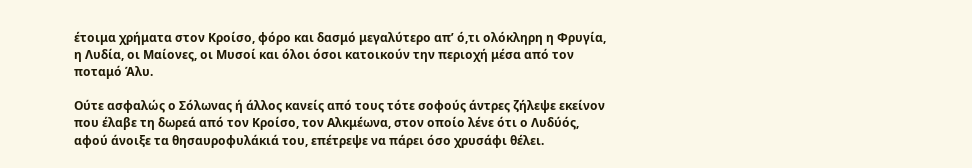έτοιμα χρήματα στον Κροίσο, φόρο και δασμό μεγαλύτερο απ’ ό,τι ολόκληρη η Φρυγία, η Λυδία, οι Μαίονες, οι Μυσοί και όλοι όσοι κατοικούν την περιοχή μέσα από τον ποταμό Άλυ.

Ούτε ασφαλώς ο Σόλωνας ή άλλος κανείς από τους τότε σοφούς άντρες ζήλεψε εκείνον που έλαβε τη δωρεά από τον Κροίσο, τον Αλκμέωνα, στον οποίο λένε ότι ο Λυδύός, αφού άνοιξε τα θησαυροφυλάκιά του, επέτρεψε να πάρει όσο χρυσάφι θέλει.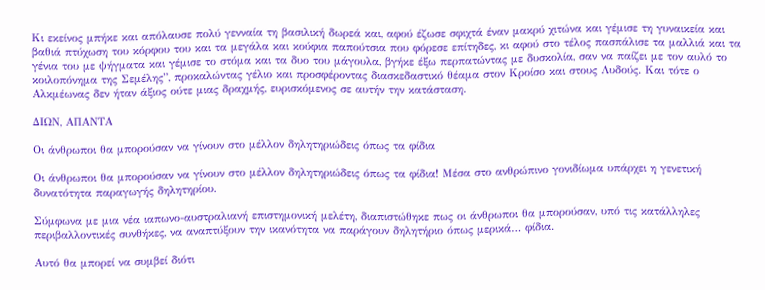Κι εκείνος μπήκε και απόλαυσε πολύ γενναία τη βασιλική δωρεά και, αφού έζωσε σφιχτά έναν μακρύ χιτώνα και γέμισε τη γυναικεία και βαθιά πτύχωση του κόρφου του και τα μεγάλα και κούφια παπούτσια που φόρεσε επίτηδες, κι αφού στο τέλος πασπάλισε τα μαλλιά και τα γένια του με ψήγματα και γέμισε το στόμα και τα δυο του μάγουλα, βγήκε έξω περπατώντας με δυσκολία, σαν να παίζει με τον αυλό το κοιλοπόνημα της Σεμέλης”, προκαλώντας γέλιο και προσφέροντας διασκεδαστικό θέαμα στον Κροίσο και στους Λυδούς. Και τότε ο Αλκμέωνας δεν ήταν άξιος ούτε μιας δραχμής, ευρισκόμενος σε αυτήν την κατάσταση.

ΔΙΩΝ, ΑΠΑΝΤΑ

Οι άνθρωποι θα μπορούσαν να γίνουν στο μέλλον δηλητηριώδεις όπως τα φίδια

Οι άνθρωποι θα μπορούσαν να γίνουν στο μέλλον δηλητηριώδεις όπως τα φίδια! Μέσα στο ανθρώπινο γονιδίωμα υπάρχει η γενετική δυνατότητα παραγωγής δηλητηρίου.

Σύμφωνα με μια νέα ιαπωνο-αυστραλιανή επιστημονική μελέτη, διαπιστώθηκε πως οι άνθρωποι θα μπορούσαν, υπό τις κατάλληλες περιβαλλοντικές συνθήκες, να αναπτύξουν την ικανότητα να παράγουν δηλητήριο όπως μερικά… φίδια.

Αυτό θα μπορεί να συμβεί διότι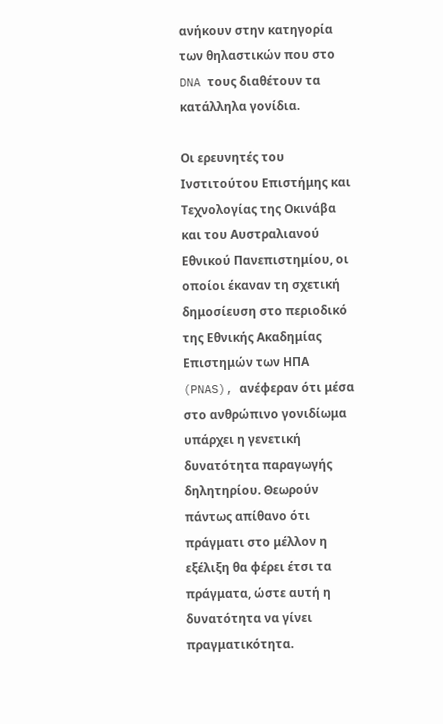ανήκουν στην κατηγορία των θηλαστικών που στο DNA τους διαθέτουν τα κατάλληλα γονίδια.

Οι ερευνητές του Ινστιτούτου Επιστήμης και Τεχνολογίας της Οκινάβα και του Αυστραλιανού Εθνικού Πανεπιστημίου, οι οποίοι έκαναν τη σχετική δημοσίευση στο περιοδικό της Εθνικής Ακαδημίας Επιστημών των ΗΠΑ (PNAS), ανέφεραν ότι μέσα στο ανθρώπινο γονιδίωμα υπάρχει η γενετική δυνατότητα παραγωγής δηλητηρίου. Θεωρούν πάντως απίθανο ότι πράγματι στο μέλλον η εξέλιξη θα φέρει έτσι τα πράγματα, ώστε αυτή η δυνατότητα να γίνει πραγματικότητα.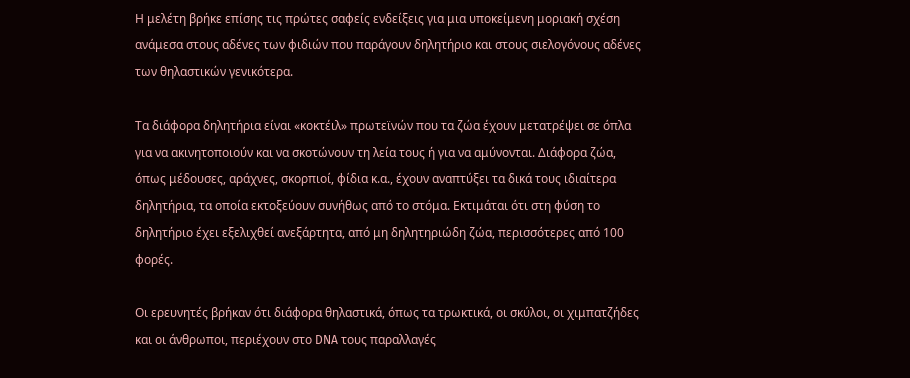Η μελέτη βρήκε επίσης τις πρώτες σαφείς ενδείξεις για μια υποκείμενη μοριακή σχέση ανάμεσα στους αδένες των φιδιών που παράγουν δηλητήριο και στους σιελογόνους αδένες των θηλαστικών γενικότερα.

Τα διάφορα δηλητήρια είναι «κοκτέιλ» πρωτεϊνών που τα ζώα έχουν μετατρέψει σε όπλα για να ακινητοποιούν και να σκοτώνουν τη λεία τους ή για να αμύνονται. Διάφορα ζώα, όπως μέδουσες, αράχνες, σκορπιοί, φίδια κ.α., έχουν αναπτύξει τα δικά τους ιδιαίτερα δηλητήρια, τα οποία εκτοξεύουν συνήθως από το στόμα. Εκτιμάται ότι στη φύση το δηλητήριο έχει εξελιχθεί ανεξάρτητα, από μη δηλητηριώδη ζώα, περισσότερες από 100 φορές.

Οι ερευνητές βρήκαν ότι διάφορα θηλαστικά, όπως τα τρωκτικά, οι σκύλοι, οι χιμπατζήδες και οι άνθρωποι, περιέχουν στο DNA τους παραλλαγές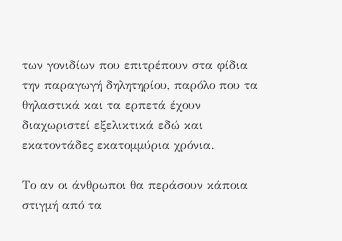των γονιδίων που επιτρέπουν στα φίδια την παραγωγή δηλητηρίου, παρόλο που τα θηλαστικά και τα ερπετά έχουν διαχωριστεί εξελικτικά εδώ και εκατοντάδες εκατομμύρια χρόνια.

Το αν οι άνθρωποι θα περάσουν κάποια στιγμή από τα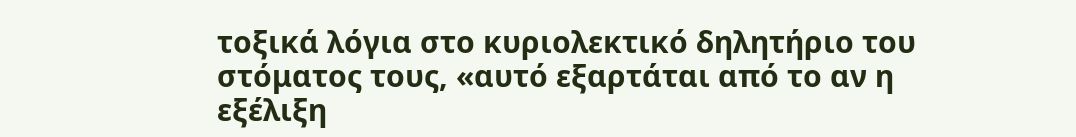τοξικά λόγια στο κυριολεκτικό δηλητήριο του στόματος τους, «αυτό εξαρτάται από το αν η εξέλιξη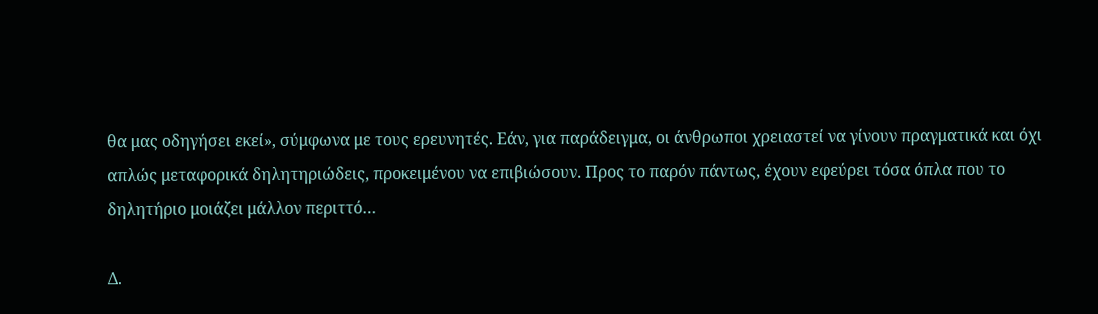θα μας οδηγήσει εκεί», σύμφωνα με τους ερευνητές. Εάν, για παράδειγμα, οι άνθρωποι χρειαστεί να γίνουν πραγματικά και όχι απλώς μεταφορικά δηλητηριώδεις, προκειμένου να επιβιώσουν. Προς το παρόν πάντως, έχουν εφεύρει τόσα όπλα που το δηλητήριο μοιάζει μάλλον περιττό…

Δ.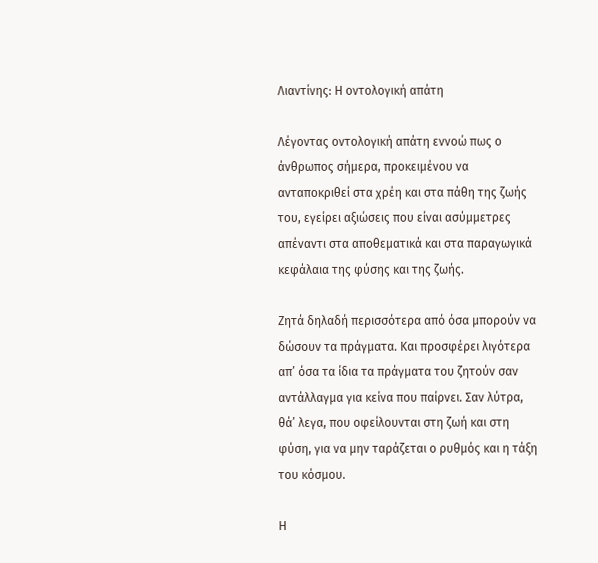Λιαντίνης: Η οντολογική απάτη

Λέγοντας οντολογική απάτη εννοώ πως ο άνθρωπος σήμερα, προκειμένου να ανταποκριθεί στα χρέη και στα πάθη της ζωής του, εγείρει αξιώσεις που είναι ασύμμετρες απέναντι στα αποθεματικά και στα παραγωγικά κεφάλαια της φύσης και της ζωής.

Ζητά δηλαδή περισσότερα από όσα μπορούν να δώσουν τα πράγματα. Και προσφέρει λιγότερα απ’ όσα τα ίδια τα πράγματα του ζητούν σαν αντάλλαγμα για κείνα που παίρνει. Σαν λύτρα, θά’ λεγα, που οφείλουνται στη ζωή και στη φύση, για να μην ταράζεται ο ρυθμός και η τάξη του κόσμου.

Η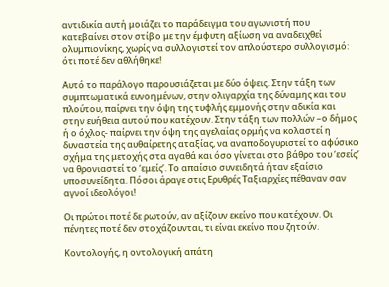αντιδικία αυτή μοιάζει το παράδειγμα του αγωνιστή που κατεβαίνει στον στίβο με την έμφυτη αξίωση να αναδειχθεί ολυμπιονίκης, χωρίς να συλλογιστεί τον απλούστερο συλλογισμό: ότι ποτέ δεν αθλήθηκε!

Αυτό το παράλογο παρουσιάζεται με δύο όψεις. Στην τάξη των συμπτωματικά ευνοημένων, στην ολιγαρχία της δύναμης και του πλούτου, παίρνει την όψη της τυφλής εμμονής στην αδικία και στην ευήθεια αυτού που κατέχουν. Στην τάξη των πολλών –ο δήμος ή ο όχλος- παίρνει την όψη της αγελαίας ορμής να κολαστεί η δυναστεία της αυθαίρετης αταξίας, να αναποδογυριστεί το αφύσικο σχήμα της μετοχής στα αγαθά και όσο γίνεται στο βάθρο του ‘εσείς’ να θρονιαστεί το ‘εμείς’. Το απαίσιο συνειδητά ήταν εξαίσιο υποσυνείδητα. Πόσοι άραγε στις Ερυθρές Ταξιαρχίες πέθαναν σαν αγνοί ιδεολόγοι!

Οι πρώτοι ποτέ δε ρωτούν, αν αξίζουν εκείνο που κατέχουν. Οι πένητες ποτέ δεν στοχάζουνται, τι είναι εκείνο που ζητούν.

Κοντολογής, η οντολογική απάτη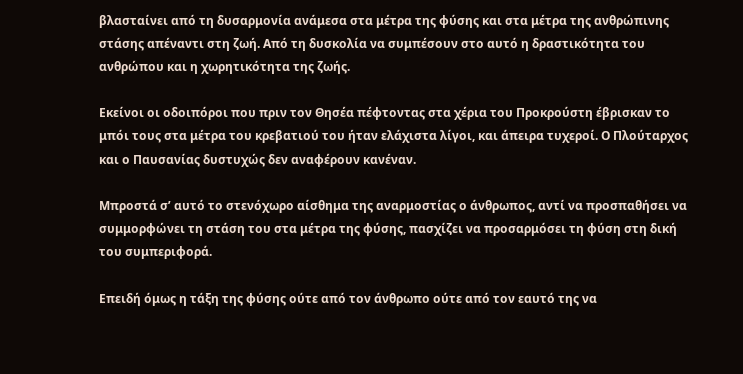βλασταίνει από τη δυσαρμονία ανάμεσα στα μέτρα της φύσης και στα μέτρα της ανθρώπινης στάσης απέναντι στη ζωή. Από τη δυσκολία να συμπέσουν στο αυτό η δραστικότητα του ανθρώπου και η χωρητικότητα της ζωής.

Εκείνοι οι οδοιπόροι που πριν τον Θησέα πέφτοντας στα χέρια του Προκρούστη έβρισκαν το μπόι τους στα μέτρα του κρεβατιού του ήταν ελάχιστα λίγοι, και άπειρα τυχεροί. Ο Πλούταρχος και ο Παυσανίας δυστυχώς δεν αναφέρουν κανέναν.

Μπροστά σ’ αυτό το στενόχωρο αίσθημα της αναρμοστίας ο άνθρωπος, αντί να προσπαθήσει να συμμορφώνει τη στάση του στα μέτρα της φύσης, πασχίζει να προσαρμόσει τη φύση στη δική του συμπεριφορά.

Επειδή όμως η τάξη της φύσης ούτε από τον άνθρωπο ούτε από τον εαυτό της να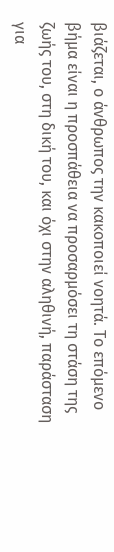βιάζεται, ο άνθρωπος την κακοποιεί νοητά. Το επόμενο βήμα είναι η προσπάθεια να προσαρμόσει τη στάση της ζωής του, στη δική του, και όχι στην αληθινή, παράσταση για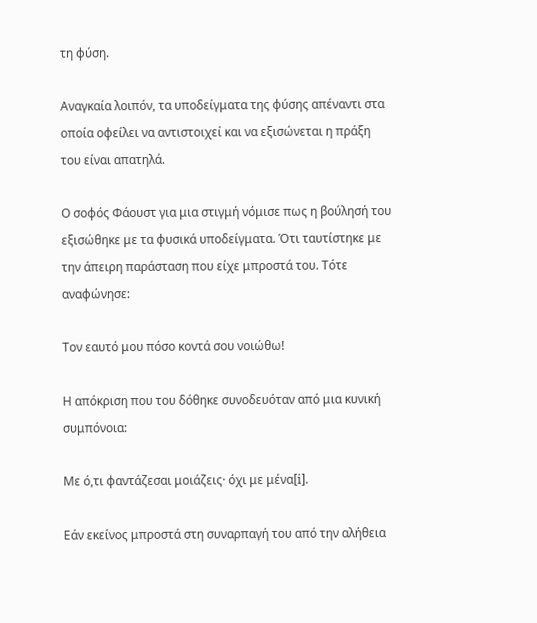τη φύση.

Αναγκαία λοιπόν, τα υποδείγματα της φύσης απέναντι στα οποία οφείλει να αντιστοιχεί και να εξισώνεται η πράξη του είναι απατηλά.

Ο σοφός Φάουστ για μια στιγμή νόμισε πως η βούλησή του εξισώθηκε με τα φυσικά υποδείγματα. Ότι ταυτίστηκε με την άπειρη παράσταση που είχε μπροστά του. Τότε αναφώνησε:

Τον εαυτό μου πόσο κοντά σου νοιώθω!

Η απόκριση που του δόθηκε συνοδευόταν από μια κυνική συμπόνοια:

Με ό,τι φαντάζεσαι μοιάζεις· όχι με μένα[i].

Εάν εκείνος μπροστά στη συναρπαγή του από την αλήθεια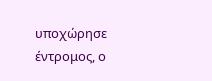υποχώρησε έντρομος, ο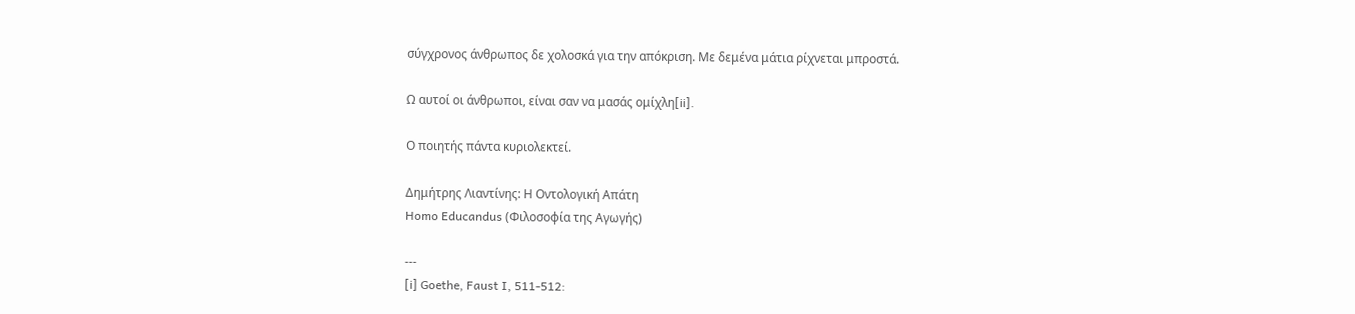σύγχρονος άνθρωπος δε χολοσκά για την απόκριση. Με δεμένα μάτια ρίχνεται μπροστά.

Ω αυτοί οι άνθρωποι, είναι σαν να μασάς ομίχλη[ii].

Ο ποιητής πάντα κυριολεκτεί.

Δημήτρης Λιαντίνης: Η Οντολογική Απάτη
Homo Educandus (Φιλοσοφία της Αγωγής)

---
[i] Goethe, Faust I, 511-512: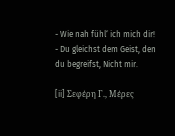- Wie nah fühl‘ ich mich dir!
- Du gleichst dem Geist, den du begreifst, Nicht mir.

[ii] Σεφέρη Γ., Μέρες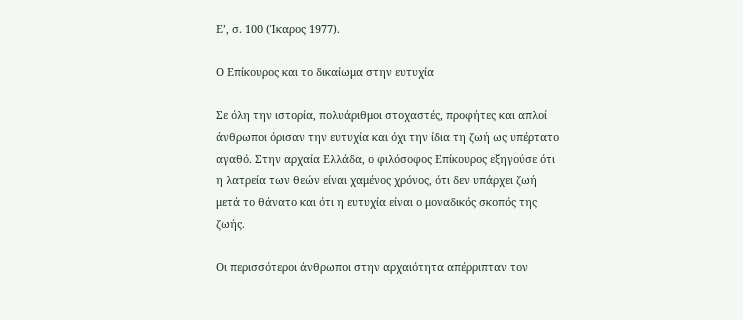Ε’, σ. 100 (Ίκαρος 1977).

Ο Επίκουρος και το δικαίωμα στην ευτυχία

Σε όλη την ιστορία, πολυάριθμοι στοχαστές, προφήτες και απλοί άνθρωποι όρισαν την ευτυχία και όχι την ίδια τη ζωή ως υπέρτατο αγαθό. Στην αρχαία Ελλάδα, ο φιλόσοφος Επίκουρος εξηγούσε ότι η λατρεία των θεών είναι χαμένος χρόνος, ότι δεν υπάρχει ζωή μετά το θάνατο και ότι η ευτυχία είναι ο μοναδικός σκοπός της ζωής.

Οι περισσότεροι άνθρωποι στην αρχαιότητα απέρριπταν τον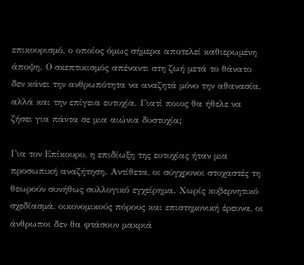επικουρισμό, ο οποίος όμως σήμερα αποτελεί καθιερωμένη άποψη. Ο σκεπτικισμός απέναντι στη ζωή μετά το θάνατο δεν κάνει την ανθρωπότητα να αναζητά μόνο την αθανασία, αλλά και την επίγεια ευτυχία. Γιατί ποιος θα ήθελε να ζήσει για πάντα σε μια αιώνια δυστυχία;

Για τον Επίκουρο, η επιδίωξη της ευτυχίας ήταν μια προσωπική αναζήτηση. Αντίθετα, οι σύγχρονοι στοχαστές τη θεωρούν συνήθως συλλογικό εγχείρημα. Χωρίς κυβερνητικό σχεδίασμά, οικονομικούς πόρους και επιστημονική έρευνα, οι άνθρωποι δεν θα φτάσουν μακριά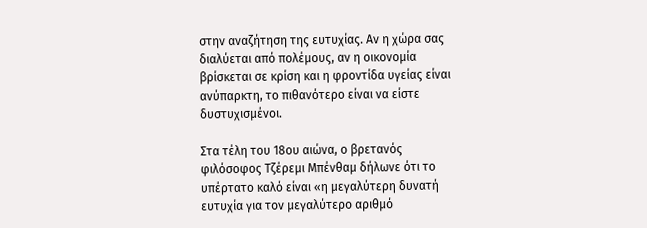στην αναζήτηση της ευτυχίας. Αν η χώρα σας διαλύεται από πολέμους, αν η οικονομία βρίσκεται σε κρίση και η φροντίδα υγείας είναι ανύπαρκτη, το πιθανότερο είναι να είστε δυστυχισμένοι.

Στα τέλη του 18ου αιώνα, ο βρετανός φιλόσοφος Τζέρεμι Μπένθαμ δήλωνε ότι το υπέρτατο καλό είναι «η μεγαλύτερη δυνατή ευτυχία για τον μεγαλύτερο αριθμό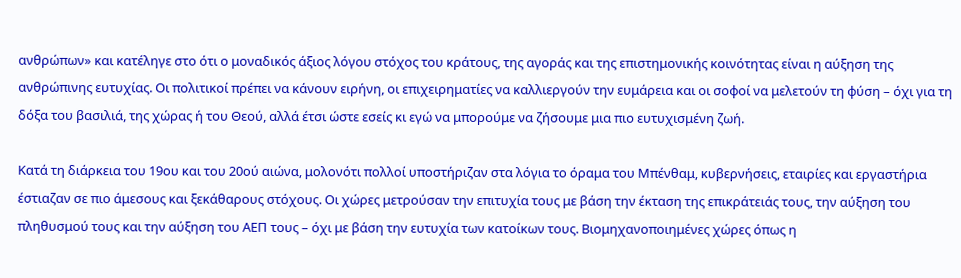ανθρώπων» και κατέληγε στο ότι ο μοναδικός άξιος λόγου στόχος του κράτους, της αγοράς και της επιστημονικής κοινότητας είναι η αύξηση της ανθρώπινης ευτυχίας. Οι πολιτικοί πρέπει να κάνουν ειρήνη, οι επιχειρηματίες να καλλιεργούν την ευμάρεια και οι σοφοί να μελετούν τη φύση – όχι για τη δόξα του βασιλιά, της χώρας ή του Θεού, αλλά έτσι ώστε εσείς κι εγώ να μπορούμε να ζήσουμε μια πιο ευτυχισμένη ζωή.

Κατά τη διάρκεια του 19ου και του 20ού αιώνα, μολονότι πολλοί υποστήριζαν στα λόγια το όραμα του Μπένθαμ, κυβερνήσεις, εταιρίες και εργαστήρια έστιαζαν σε πιο άμεσους και ξεκάθαρους στόχους. Οι χώρες μετρούσαν την επιτυχία τους με βάση την έκταση της επικράτειάς τους, την αύξηση του πληθυσμού τους και την αύξηση του ΑΕΠ τους – όχι με βάση την ευτυχία των κατοίκων τους. Βιομηχανοποιημένες χώρες όπως η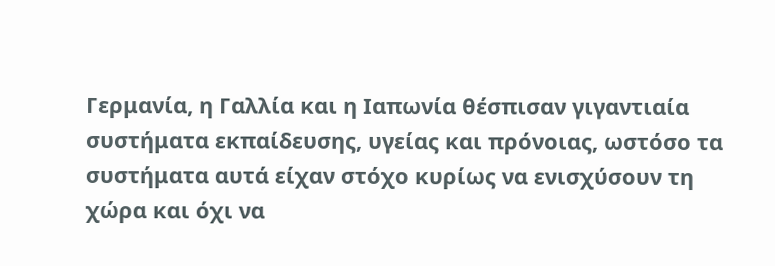Γερμανία, η Γαλλία και η Ιαπωνία θέσπισαν γιγαντιαία συστήματα εκπαίδευσης, υγείας και πρόνοιας, ωστόσο τα συστήματα αυτά είχαν στόχο κυρίως να ενισχύσουν τη χώρα και όχι να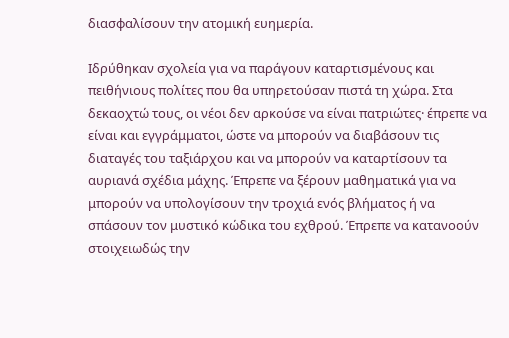διασφαλίσουν την ατομική ευημερία.

Ιδρύθηκαν σχολεία για να παράγουν καταρτισμένους και πειθήνιους πολίτες που θα υπηρετούσαν πιστά τη χώρα. Στα δεκαοχτώ τους, οι νέοι δεν αρκούσε να είναι πατριώτες· έπρεπε να είναι και εγγράμματοι, ώστε να μπορούν να διαβάσουν τις διαταγές του ταξιάρχου και να μπορούν να καταρτίσουν τα αυριανά σχέδια μάχης. Έπρεπε να ξέρουν μαθηματικά για να μπορούν να υπολογίσουν την τροχιά ενός βλήματος ή να σπάσουν τον μυστικό κώδικα του εχθρού. Έπρεπε να κατανοούν στοιχειωδώς την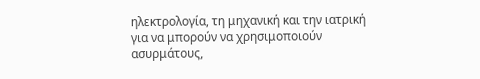ηλεκτρολογία, τη μηχανική και την ιατρική για να μπορούν να χρησιμοποιούν ασυρμάτους,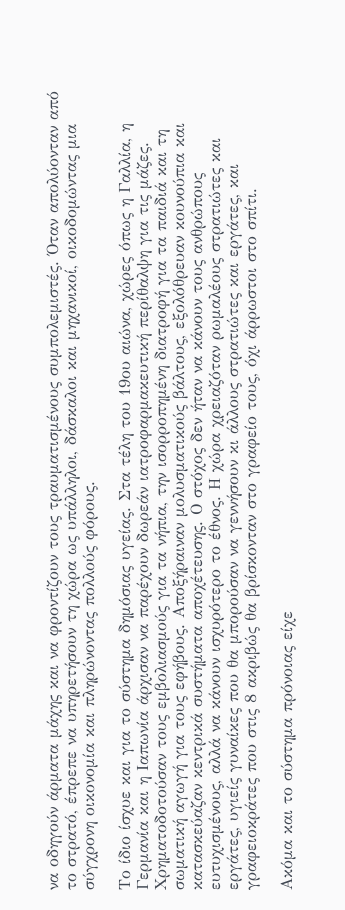να οδηγούν άρματα μάχης και να φροντίζουν τους τραυματισμένους συμπολεμιστές. Όταν απολύονταν από το στρατό, έπρεπε να υπηρετήσουν τη χώρα ως υπάλληλοι, δάσκαλοι και μηχανικοί, οικοδομώντας μια σύγχρονη οικονομία και πληρώνοντας πολλούς φόρους.

Το ίδιο ίσχυε και για το σύστημα δημόσιας υγείας. Στα τέλη του 19ου αιώνα, χώρες όπως η Γαλλία, η Γερμανία και η Ιαπωνία άρχισαν να παρέχουν δωρεάν ιατροφαρμακευτική περίθαλψη για τις μάζες. Χρηματοδοτούσαν τους εμβολιασμούς για τα νήπια, την ισορροπημένη διατροφή για τα παιδιά και τη σωματική αγωγή για τους εφήβους. Αποξήραιναν μολυσματικούς βάλτους, εξολόθρευαν κουνούπια και κατασκεύαζαν κεντρικά συστήματα αποχέτευσης. Ο στόχος δεν ήταν να κάνουν τους ανθρώπους ευτυχισμένους, αλλά να κάνουν ισχυρότερο το έθνος. Η χώρα χρειαζόταν ρωμαλέους στρατιώτες και εργάτες, υγιείς γυναίκες που θα μπορούσαν να γεννήσουν κι άλλους στρατιώτες και εργάτες, και γραφειοκράτες που στις 8 ακριβώς θα βρίσκονταν στο γραφείο τους, όχι άρρωστοι στο σπίτι.

Ακόμα και το σύστημα πρόνοιας είχε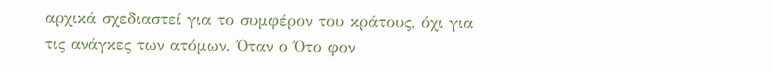αρχικά σχεδιαστεί για το συμφέρον του κράτους, όχι για τις ανάγκες των ατόμων. Όταν ο Ότο φον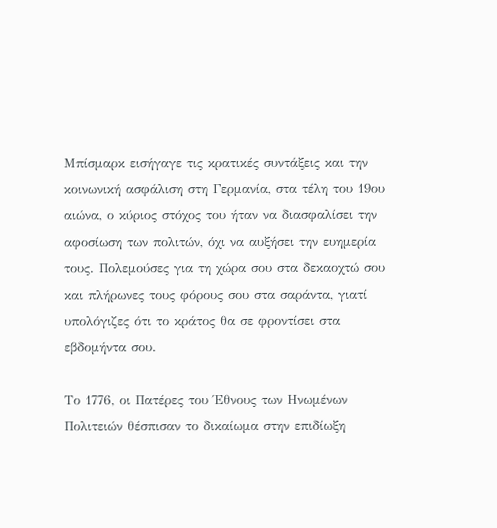Μπίσμαρκ εισήγαγε τις κρατικές συντάξεις και την κοινωνική ασφάλιση στη Γερμανία, στα τέλη του 19ου αιώνα, ο κύριος στόχος του ήταν να διασφαλίσει την αφοσίωση των πολιτών, όχι να αυξήσει την ευημερία τους. Πολεμούσες για τη χώρα σου στα δεκαοχτώ σου και πλήρωνες τους φόρους σου στα σαράντα, γιατί υπολόγιζες ότι το κράτος θα σε φροντίσει στα εβδομήντα σου.

Το 1776, οι Πατέρες του Έθνους των Ηνωμένων Πολιτειών θέσπισαν το δικαίωμα στην επιδίωξη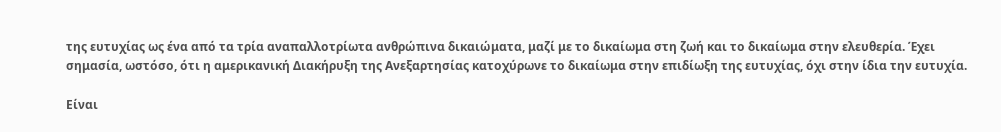της ευτυχίας ως ένα από τα τρία αναπαλλοτρίωτα ανθρώπινα δικαιώματα, μαζί με το δικαίωμα στη ζωή και το δικαίωμα στην ελευθερία. Έχει σημασία, ωστόσο, ότι η αμερικανική Διακήρυξη της Ανεξαρτησίας κατοχύρωνε το δικαίωμα στην επιδίωξη της ευτυχίας, όχι στην ίδια την ευτυχία.

Είναι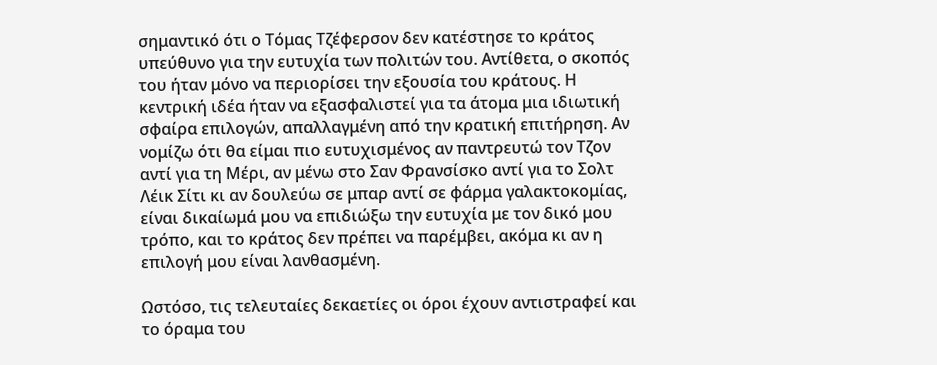σημαντικό ότι ο Τόμας Τζέφερσον δεν κατέστησε το κράτος υπεύθυνο για την ευτυχία των πολιτών του. Αντίθετα, ο σκοπός του ήταν μόνο να περιορίσει την εξουσία του κράτους. Η κεντρική ιδέα ήταν να εξασφαλιστεί για τα άτομα μια ιδιωτική σφαίρα επιλογών, απαλλαγμένη από την κρατική επιτήρηση. Αν νομίζω ότι θα είμαι πιο ευτυχισμένος αν παντρευτώ τον Τζον αντί για τη Μέρι, αν μένω στο Σαν Φρανσίσκο αντί για το Σολτ Λέικ Σίτι κι αν δουλεύω σε μπαρ αντί σε φάρμα γαλακτοκομίας, είναι δικαίωμά μου να επιδιώξω την ευτυχία με τον δικό μου τρόπο, και το κράτος δεν πρέπει να παρέμβει, ακόμα κι αν η επιλογή μου είναι λανθασμένη.

Ωστόσο, τις τελευταίες δεκαετίες οι όροι έχουν αντιστραφεί και το όραμα του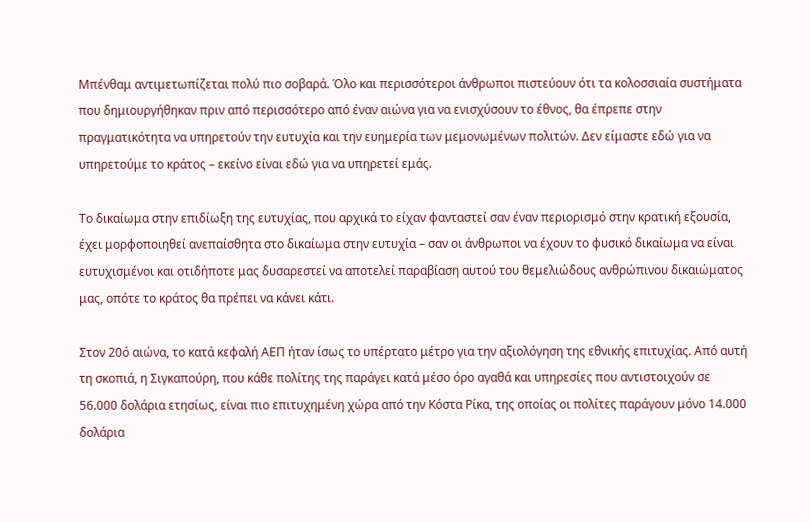Μπένθαμ αντιμετωπίζεται πολύ πιο σοβαρά. Όλο και περισσότεροι άνθρωποι πιστεύουν ότι τα κολοσσιαία συστήματα που δημιουργήθηκαν πριν από περισσότερο από έναν αιώνα για να ενισχύσουν το έθνος, θα έπρεπε στην πραγματικότητα να υπηρετούν την ευτυχία και την ευημερία των μεμονωμένων πολιτών. Δεν είμαστε εδώ για να υπηρετούμε το κράτος – εκείνο είναι εδώ για να υπηρετεί εμάς.

Το δικαίωμα στην επιδίωξη της ευτυχίας, που αρχικά το είχαν φανταστεί σαν έναν περιορισμό στην κρατική εξουσία, έχει μορφοποιηθεί ανεπαίσθητα στο δικαίωμα στην ευτυχία – σαν οι άνθρωποι να έχουν το φυσικό δικαίωμα να είναι ευτυχισμένοι και οτιδήποτε μας δυσαρεστεί να αποτελεί παραβίαση αυτού του θεμελιώδους ανθρώπινου δικαιώματος μας, οπότε το κράτος θα πρέπει να κάνει κάτι.

Στον 20ό αιώνα, το κατά κεφαλή ΑΕΠ ήταν ίσως το υπέρτατο μέτρο για την αξιολόγηση της εθνικής επιτυχίας. Από αυτή τη σκοπιά, η Σιγκαπούρη, που κάθε πολίτης της παράγει κατά μέσο όρο αγαθά και υπηρεσίες που αντιστοιχούν σε 56.000 δολάρια ετησίως, είναι πιο επιτυχημένη χώρα από την Κόστα Ρίκα, της οποίας οι πολίτες παράγουν μόνο 14.000 δολάρια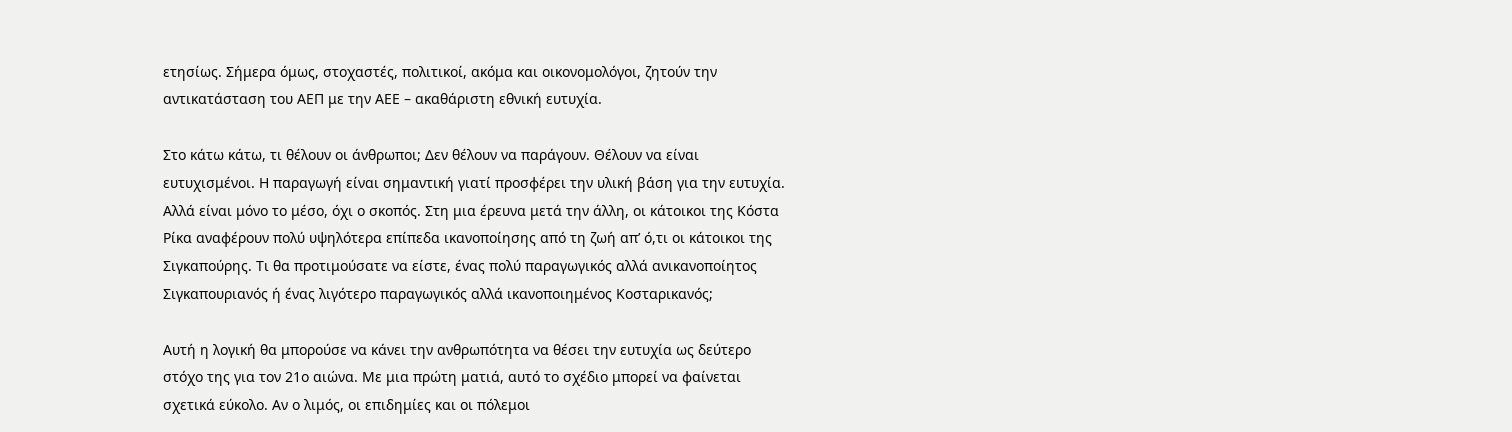ετησίως. Σήμερα όμως, στοχαστές, πολιτικοί, ακόμα και οικονομολόγοι, ζητούν την αντικατάσταση του ΑΕΠ με την ΑΕΕ – ακαθάριστη εθνική ευτυχία.

Στο κάτω κάτω, τι θέλουν οι άνθρωποι; Δεν θέλουν να παράγουν. Θέλουν να είναι ευτυχισμένοι. Η παραγωγή είναι σημαντική γιατί προσφέρει την υλική βάση για την ευτυχία. Αλλά είναι μόνο το μέσο, όχι ο σκοπός. Στη μια έρευνα μετά την άλλη, οι κάτοικοι της Κόστα Ρίκα αναφέρουν πολύ υψηλότερα επίπεδα ικανοποίησης από τη ζωή απ’ ό,τι οι κάτοικοι της Σιγκαπούρης. Τι θα προτιμούσατε να είστε, ένας πολύ παραγωγικός αλλά ανικανοποίητος Σιγκαπουριανός ή ένας λιγότερο παραγωγικός αλλά ικανοποιημένος Κοσταρικανός;

Αυτή η λογική θα μπορούσε να κάνει την ανθρωπότητα να θέσει την ευτυχία ως δεύτερο στόχο της για τον 21ο αιώνα. Με μια πρώτη ματιά, αυτό το σχέδιο μπορεί να φαίνεται σχετικά εύκολο. Αν ο λιμός, οι επιδημίες και οι πόλεμοι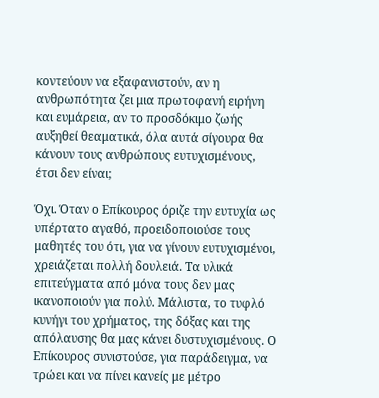κοντεύουν να εξαφανιστούν, αν η ανθρωπότητα ζει μια πρωτοφανή ειρήνη και ευμάρεια, αν το προσδόκιμο ζωής αυξηθεί θεαματικά, όλα αυτά σίγουρα θα κάνουν τους ανθρώπους ευτυχισμένους, έτσι δεν είναι;

Όχι. Όταν ο Επίκουρος όριζε την ευτυχία ως υπέρτατο αγαθό, προειδοποιούσε τους μαθητές του ότι, για να γίνουν ευτυχισμένοι, χρειάζεται πολλή δουλειά. Τα υλικά επιτεύγματα από μόνα τους δεν μας ικανοποιούν για πολύ. Μάλιστα, το τυφλό κυνήγι του χρήματος, της δόξας και της απόλαυσης θα μας κάνει δυστυχισμένους. Ο Επίκουρος συνιστούσε, για παράδειγμα, να τρώει και να πίνει κανείς με μέτρο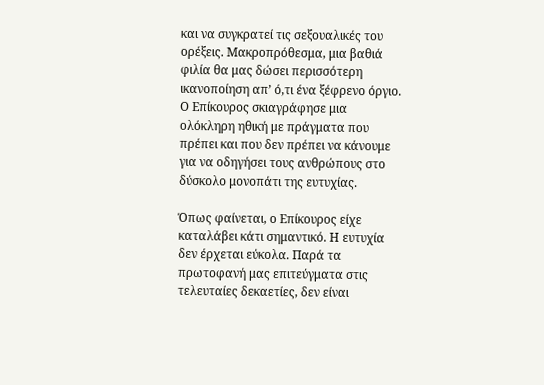και να συγκρατεί τις σεξουαλικές του ορέξεις. Μακροπρόθεσμα, μια βαθιά φιλία θα μας δώσει περισσότερη ικανοποίηση απ’ ό,τι ένα ξέφρενο όργιο. Ο Επίκουρος σκιαγράφησε μια ολόκληρη ηθική με πράγματα που πρέπει και που δεν πρέπει να κάνουμε για να οδηγήσει τους ανθρώπους στο δύσκολο μονοπάτι της ευτυχίας.

Όπως φαίνεται, ο Επίκουρος είχε καταλάβει κάτι σημαντικό. Η ευτυχία δεν έρχεται εύκολα. Παρά τα πρωτοφανή μας επιτεύγματα στις τελευταίες δεκαετίες, δεν είναι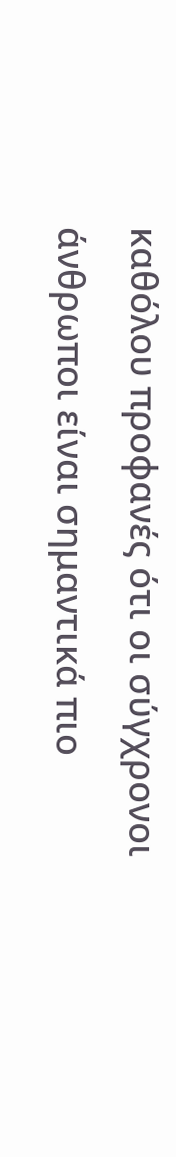καθόλου προφανές ότι οι σύγχρονοι άνθρωποι είναι σημαντικά πιο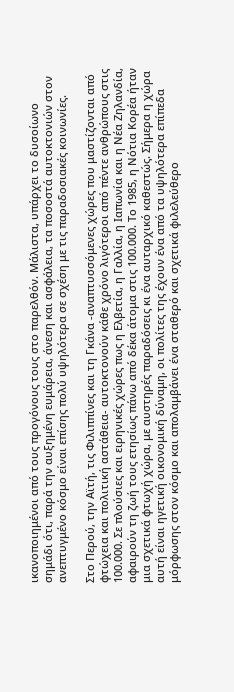ικανοποιημένοι από τους προγόνους τους στο παρελθόν. Μάλιστα, υπάρχει το δυσοίωνο σημάδι ότι, παρά την αυξημένη ευμάρεια, άνεση και ασφάλεια, τα ποσοστά αυτοκτονιών στον ανεπτυγμένο κόσμο είναι επίσης πολύ υψηλότερα σε σχέση με τις παραδοσιακές κοινωνίες.

Στο Περού, την Αϊτή, τις Φιλιππίνες και τη Γκάνα -αναπτυσσόμενες χώρες που μαστίζονται από φτώχεια και πολιτική αστάθεια- αυτοκτονούν κάθε χρόνο λιγότεροι από πέντε ανθρώπους στις 100.000. Σε πλούσιες και ειρηνικές χώρες πως η Ελβετία, η Γαλλία, η Ιαπωνία και η Νέα Ζηλανδία, αφαιρούν τη ζωή τους ετησίως πάνω από δέκα άτομα στις 100.000. Το 1985, η Νότια Κορέα ήταν μια σχετικά φτωχή χώρα, με αυστηρές παραδόσεις κι ένα αυταρχικό καθεστώς. Σήμερα η χώρα αυτή είναι ηγετική οικονομική δύναμη, οι πολίτες της έχουν ένα από τα υψηλότερα επίπεδα μόρφωσης στον κόσμο και απολαμβάνει ένα σταθερό και σχετικά φιλελεύθερο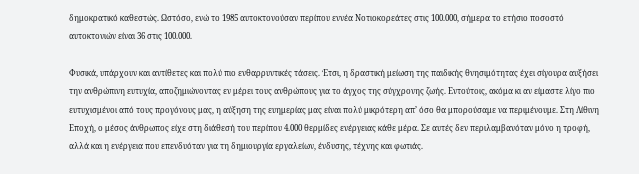δημοκρατικό καθεστώς. Ωστόσο, ενώ το 1985 αυτοκτονούσαν περίπου εννέα Νοτιοκορεάτες στις 100.000, σήμερα το ετήσιο ποσοστό αυτοκτονιών είναι 36 στις 100.000.

Φυσικά, υπάρχουν και αντίθετες και πολύ πιο ενθαρρυντικές τάσεις. Έτσι, η δραστική μείωση της παιδικής θνησιμότητας έχει σίγουρα αυξήσει την ανθρώπινη ευτυχία, αποζημιώνοντας εν μέρει τους ανθρώπους για το άγχος της σύγχρονης ζωής. Εντούτοις, ακόμα κι αν είμαστε λίγο πιο ευτυχισμένοι από τους προγόνους μας, η αύξηση της ευημερίας μας είναι πολύ μικρότερη απ’ όσο θα μπορούσαμε να περιμένουμε. Στη Λίθινη Εποχή, ο μέσος άνθρωπος είχε στη διάθεσή του περίπου 4.000 θερμίδες ενέργειας κάθε μέρα. Σε αυτές δεν περιλαμβανόταν μόνο η τροφή, αλλά και η ενέργεια που επενδυόταν για τη δημιουργία εργαλείων, ένδυσης, τέχνης και φωτιάς.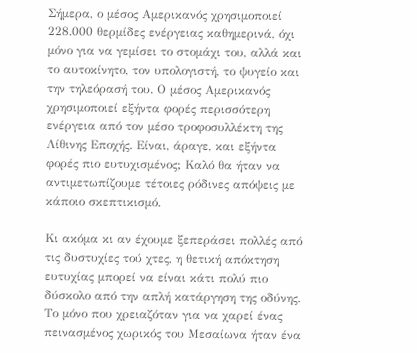Σήμερα, ο μέσος Αμερικανός χρησιμοποιεί 228.000 θερμίδες ενέργειας καθημερινά, όχι μόνο για να γεμίσει το στομάχι του, αλλά και το αυτοκίνητο, τον υπολογιστή, το ψυγείο και την τηλεόρασή του. Ο μέσος Αμερικανός χρησιμοποιεί εξήντα φορές περισσότερη ενέργεια από τον μέσο τροφοσυλλέκτη της Λίθινης Εποχής. Είναι, άραγε, και εξήντα φορές πιο ευτυχισμένος; Καλό θα ήταν να αντιμετωπίζουμε τέτοιες ρόδινες απόψεις με κάποιο σκεπτικισμό.

Κι ακόμα κι αν έχουμε ξεπεράσει πολλές από τις δυστυχίες τού χτες, η θετική απόκτηση ευτυχίας μπορεί να είναι κάτι πολύ πιο δύσκολο από την απλή κατάργηση της οδύνης. Το μόνο που χρειαζόταν για να χαρεί ένας πεινασμένος χωρικός του Μεσαίωνα ήταν ένα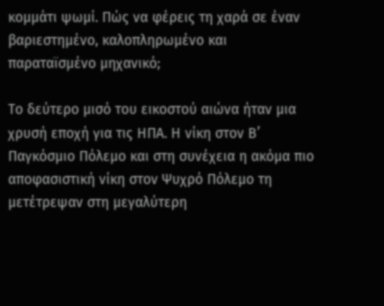κομμάτι ψωμί. Πώς να φέρεις τη χαρά σε έναν βαριεστημένο, καλοπληρωμένο και παραταϊσμένο μηχανικό;

Το δεύτερο μισό του εικοστού αιώνα ήταν μια χρυσή εποχή για τις ΗΠΑ. Η νίκη στον Β’ Παγκόσμιο Πόλεμο και στη συνέχεια η ακόμα πιο αποφασιστική νίκη στον Ψυχρό Πόλεμο τη μετέτρεψαν στη μεγαλύτερη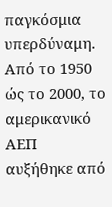παγκόσμια υπερδύναμη. Από το 1950 ώς το 2000, το αμερικανικό ΑΕΠ αυξήθηκε από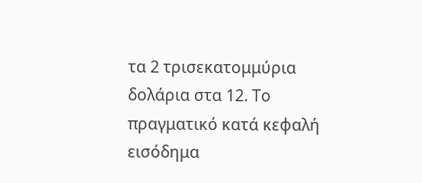τα 2 τρισεκατομμύρια δολάρια στα 12. Το πραγματικό κατά κεφαλή εισόδημα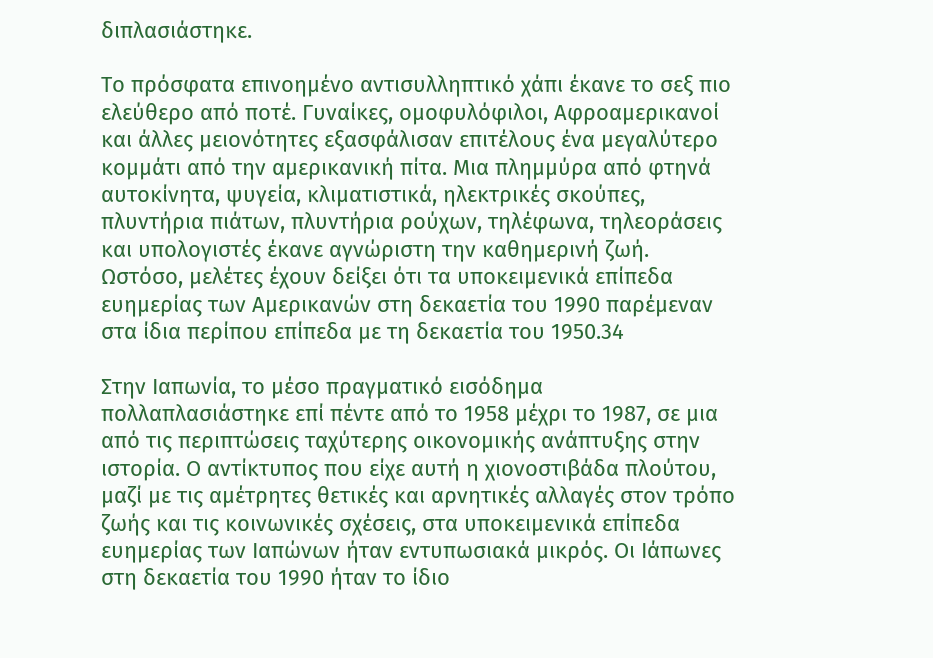διπλασιάστηκε.

Το πρόσφατα επινοημένο αντισυλληπτικό χάπι έκανε το σεξ πιο ελεύθερο από ποτέ. Γυναίκες, ομοφυλόφιλοι, Αφροαμερικανοί και άλλες μειονότητες εξασφάλισαν επιτέλους ένα μεγαλύτερο κομμάτι από την αμερικανική πίτα. Μια πλημμύρα από φτηνά αυτοκίνητα, ψυγεία, κλιματιστικά, ηλεκτρικές σκούπες, πλυντήρια πιάτων, πλυντήρια ρούχων, τηλέφωνα, τηλεοράσεις και υπολογιστές έκανε αγνώριστη την καθημερινή ζωή. Ωστόσο, μελέτες έχουν δείξει ότι τα υποκειμενικά επίπεδα ευημερίας των Αμερικανών στη δεκαετία του 1990 παρέμεναν στα ίδια περίπου επίπεδα με τη δεκαετία του 1950.34

Στην Ιαπωνία, το μέσο πραγματικό εισόδημα πολλαπλασιάστηκε επί πέντε από το 1958 μέχρι το 1987, σε μια από τις περιπτώσεις ταχύτερης οικονομικής ανάπτυξης στην ιστορία. Ο αντίκτυπος που είχε αυτή η χιονοστιβάδα πλούτου, μαζί με τις αμέτρητες θετικές και αρνητικές αλλαγές στον τρόπο ζωής και τις κοινωνικές σχέσεις, στα υποκειμενικά επίπεδα ευημερίας των Ιαπώνων ήταν εντυπωσιακά μικρός. Οι Ιάπωνες στη δεκαετία του 1990 ήταν το ίδιο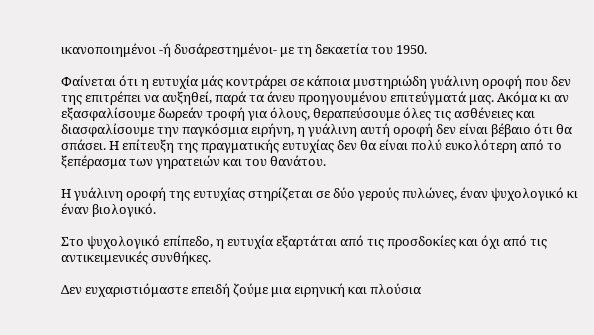ικανοποιημένοι -ή δυσάρεστημένοι- με τη δεκαετία του 1950.

Φαίνεται ότι η ευτυχία μάς κοντράρει σε κάποια μυστηριώδη γυάλινη οροφή που δεν της επιτρέπει να αυξηθεί, παρά τα άνευ προηγουμένου επιτεύγματά μας. Ακόμα κι αν εξασφαλίσουμε δωρεάν τροφή για όλους, θεραπεύσουμε όλες τις ασθένειες και διασφαλίσουμε την παγκόσμια ειρήνη, η γυάλινη αυτή οροφή δεν είναι βέβαιο ότι θα σπάσει. Η επίτευξη της πραγματικής ευτυχίας δεν θα είναι πολύ ευκολότερη από το ξεπέρασμα των γηρατειών και του θανάτου.

Η γυάλινη οροφή της ευτυχίας στηρίζεται σε δύο γερούς πυλώνες, έναν ψυχολογικό κι έναν βιολογικό.

Στο ψυχολογικό επίπεδο, η ευτυχία εξαρτάται από τις προσδοκίες και όχι από τις αντικειμενικές συνθήκες.

Δεν ευχαριστιόμαστε επειδή ζούμε μια ειρηνική και πλούσια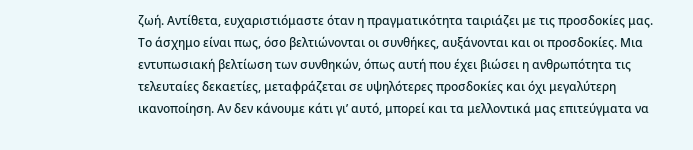ζωή. Αντίθετα, ευχαριστιόμαστε όταν η πραγματικότητα ταιριάζει με τις προσδοκίες μας. Το άσχημο είναι πως, όσο βελτιώνονται οι συνθήκες, αυξάνονται και οι προσδοκίες. Μια εντυπωσιακή βελτίωση των συνθηκών, όπως αυτή που έχει βιώσει η ανθρωπότητα τις τελευταίες δεκαετίες, μεταφράζεται σε υψηλότερες προσδοκίες και όχι μεγαλύτερη ικανοποίηση. Αν δεν κάνουμε κάτι γι’ αυτό, μπορεί και τα μελλοντικά μας επιτεύγματα να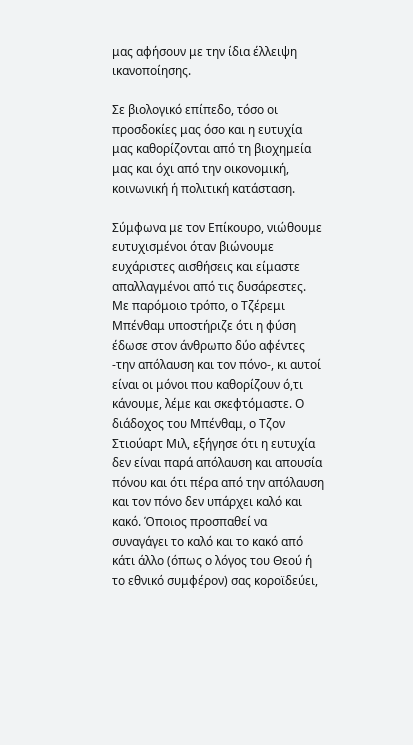μας αφήσουν με την ίδια έλλειψη ικανοποίησης.

Σε βιολογικό επίπεδο, τόσο οι προσδοκίες μας όσο και η ευτυχία μας καθορίζονται από τη βιοχημεία μας και όχι από την οικονομική, κοινωνική ή πολιτική κατάσταση.

Σύμφωνα με τον Επίκουρο, νιώθουμε ευτυχισμένοι όταν βιώνουμε ευχάριστες αισθήσεις και είμαστε απαλλαγμένοι από τις δυσάρεστες. Με παρόμοιο τρόπο, ο Τζέρεμι Μπένθαμ υποστήριζε ότι η φύση έδωσε στον άνθρωπο δύο αφέντες -την απόλαυση και τον πόνο-, κι αυτοί είναι οι μόνοι που καθορίζουν ό,τι κάνουμε, λέμε και σκεφτόμαστε. Ο διάδοχος του Μπένθαμ, ο Τζον Στιούαρτ Μιλ, εξήγησε ότι η ευτυχία δεν είναι παρά απόλαυση και απουσία πόνου και ότι πέρα από την απόλαυση και τον πόνο δεν υπάρχει καλό και κακό. Όποιος προσπαθεί να συναγάγει το καλό και το κακό από κάτι άλλο (όπως ο λόγος του Θεού ή το εθνικό συμφέρον) σας κοροϊδεύει,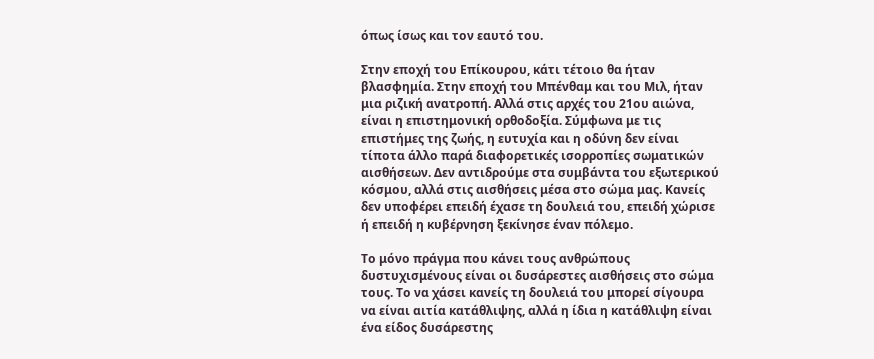όπως ίσως και τον εαυτό του.

Στην εποχή του Επίκουρου, κάτι τέτοιο θα ήταν βλασφημία. Στην εποχή του Μπένθαμ και του Μιλ, ήταν μια ριζική ανατροπή. Αλλά στις αρχές του 21ου αιώνα, είναι η επιστημονική ορθοδοξία. Σύμφωνα με τις επιστήμες της ζωής, η ευτυχία και η οδύνη δεν είναι τίποτα άλλο παρά διαφορετικές ισορροπίες σωματικών αισθήσεων. Δεν αντιδρούμε στα συμβάντα του εξωτερικού κόσμου, αλλά στις αισθήσεις μέσα στο σώμα μας. Κανείς δεν υποφέρει επειδή έχασε τη δουλειά του, επειδή χώρισε ή επειδή η κυβέρνηση ξεκίνησε έναν πόλεμο.

Το μόνο πράγμα που κάνει τους ανθρώπους δυστυχισμένους είναι οι δυσάρεστες αισθήσεις στο σώμα τους. Το να χάσει κανείς τη δουλειά του μπορεί σίγουρα να είναι αιτία κατάθλιψης, αλλά η ίδια η κατάθλιψη είναι ένα είδος δυσάρεστης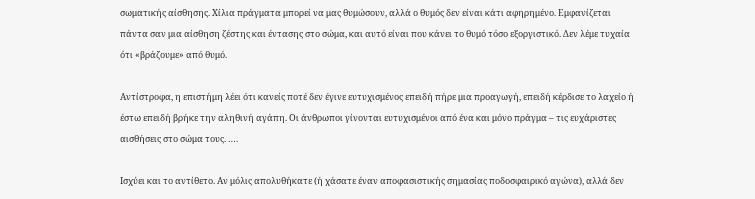σωματικής αίσθησης. Χίλια πράγματα μπορεί να μας θυμώσουν, αλλά ο θυμός δεν είναι κάτι αφηρημένο. Εμφανίζεται πάντα σαν μια αίσθηση ζέστης και έντασης στο σώμα, και αυτό είναι που κάνει το θυμό τόσο εξοργιστικό. Δεν λέμε τυχαία ότι «βράζουμε» από θυμό.

Αντίστροφα, η επιστήμη λέει ότι κανείς ποτέ δεν έγινε ευτυχισμένος επειδή πήρε μια προαγωγή, επειδή κέρδισε το λαχείο ή έστω επειδή βρήκε την αληθινή αγάπη. Οι άνθρωποι γίνονται ευτυχισμένοι από ένα και μόνο πράγμα – τις ευχάριστες αισθήσεις στο σώμα τους. ….

Ισχύει και το αντίθετο. Αν μόλις απολυθήκατε (ή χάσατε έναν αποφασιστικής σημασίας ποδοσφαιρικό αγώνα), αλλά δεν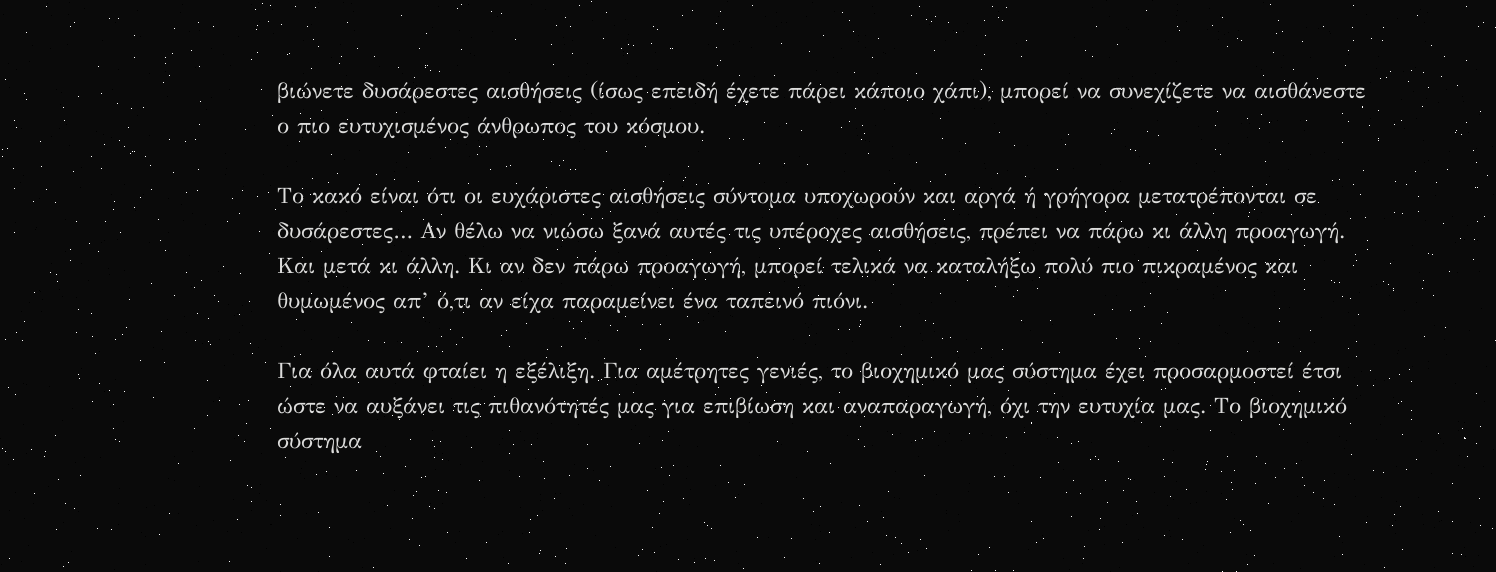βιώνετε δυσάρεστες αισθήσεις (ίσως επειδή έχετε πάρει κάποιο χάπι), μπορεί να συνεχίζετε να αισθάνεστε ο πιο ευτυχισμένος άνθρωπος του κόσμου.

Το κακό είναι ότι οι ευχάριστες αισθήσεις σύντομα υποχωρούν και αργά ή γρήγορα μετατρέπονται σε δυσάρεστες… Αν θέλω να νιώσω ξανά αυτές τις υπέροχες αισθήσεις, πρέπει να πάρω κι άλλη προαγωγή. Και μετά κι άλλη. Κι αν δεν πάρω προαγωγή, μπορεί τελικά να καταλήξω πολύ πιο πικραμένος και θυμωμένος απ’ ό,τι αν είχα παραμείνει ένα ταπεινό πιόνι.

Για όλα αυτά φταίει η εξέλιξη. Για αμέτρητες γενιές, το βιοχημικό μας σύστημα έχει προσαρμοστεί έτσι ώστε να αυξάνει τις πιθανότητές μας για επιβίωση και αναπαραγωγή, όχι την ευτυχία μας. Το βιοχημικό σύστημα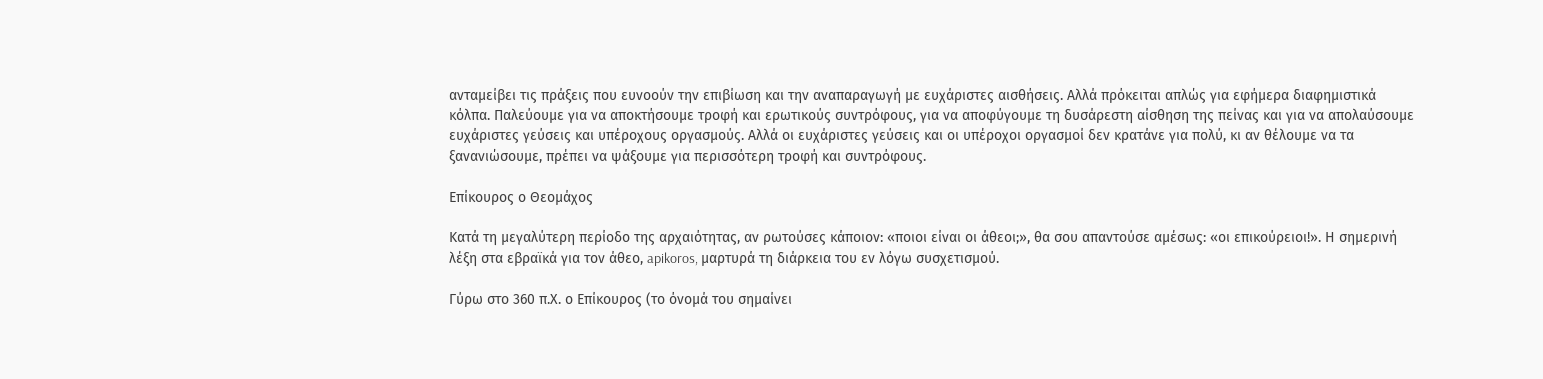ανταμείβει τις πράξεις που ευνοούν την επιβίωση και την αναπαραγωγή με ευχάριστες αισθήσεις. Αλλά πρόκειται απλώς για εφήμερα διαφημιστικά κόλπα. Παλεύουμε για να αποκτήσουμε τροφή και ερωτικούς συντρόφους, για να αποφύγουμε τη δυσάρεστη αίσθηση της πείνας και για να απολαύσουμε ευχάριστες γεύσεις και υπέροχους οργασμούς. Αλλά οι ευχάριστες γεύσεις και οι υπέροχοι οργασμοί δεν κρατάνε για πολύ, κι αν θέλουμε να τα ξανανιώσουμε, πρέπει να ψάξουμε για περισσότερη τροφή και συντρόφους.

Επίκουρος ο Θεομάχος

Κατά τη μεγαλύτερη περίοδο της αρχαιότητας, αν ρωτούσες κάποιον: «ποιοι είναι οι άθεοι;», θα σου απαντούσε αμέσως: «οι επικούρειοι!». Η σημερινή λέξη στα εβραϊκά για τον άθεο, apikoros, μαρτυρά τη διάρκεια του εν λόγω συσχετισμού.

Γύρω στο 360 π.Χ. ο Επίκουρος (το όνομά του σημαίνει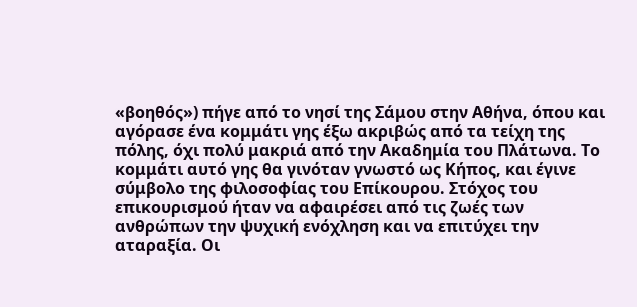«βοηθός») πήγε από το νησί της Σάμου στην Αθήνα, όπου και αγόρασε ένα κομμάτι γης έξω ακριβώς από τα τείχη της πόλης, όχι πολύ μακριά από την Ακαδημία του Πλάτωνα. Το κομμάτι αυτό γης θα γινόταν γνωστό ως Κήπος, και έγινε σύμβολο της φιλοσοφίας του Επίκουρου. Στόχος του επικουρισμού ήταν να αφαιρέσει από τις ζωές των ανθρώπων την ψυχική ενόχληση και να επιτύχει την αταραξία. Οι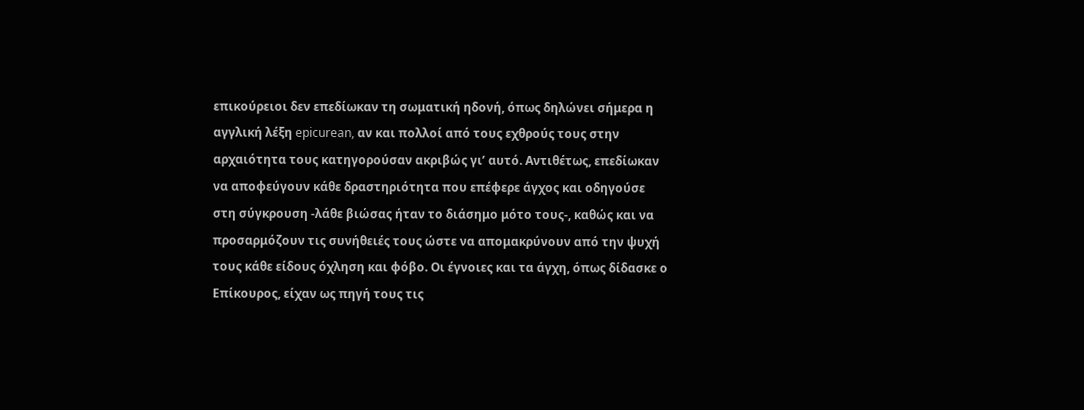επικούρειοι δεν επεδίωκαν τη σωματική ηδονή, όπως δηλώνει σήμερα η αγγλική λέξη epicurean, αν και πολλοί από τους εχθρούς τους στην αρχαιότητα τους κατηγορούσαν ακριβώς γι’ αυτό. Αντιθέτως, επεδίωκαν να αποφεύγουν κάθε δραστηριότητα που επέφερε άγχος και οδηγούσε στη σύγκρουση -λάθε βιώσας ήταν το διάσημο μότο τους-, καθώς και να προσαρμόζουν τις συνήθειές τους ώστε να απομακρύνουν από την ψυχή τους κάθε είδους όχληση και φόβο. Οι έγνοιες και τα άγχη, όπως δίδασκε ο Επίκουρος, είχαν ως πηγή τους τις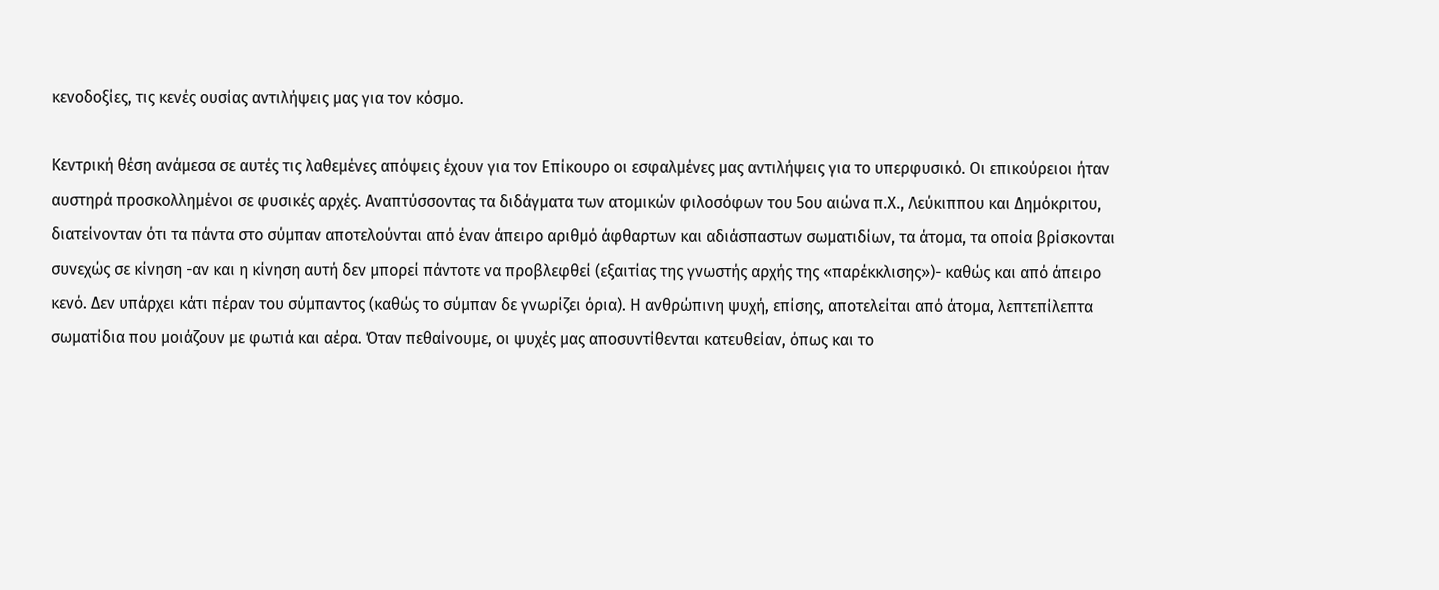κενοδοξίες, τις κενές ουσίας αντιλήψεις μας για τον κόσμο.

Κεντρική θέση ανάμεσα σε αυτές τις λαθεμένες απόψεις έχουν για τον Επίκουρο οι εσφαλμένες μας αντιλήψεις για το υπερφυσικό. Οι επικούρειοι ήταν αυστηρά προσκολλημένοι σε φυσικές αρχές. Αναπτύσσοντας τα διδάγματα των ατομικών φιλοσόφων του 5ου αιώνα π.Χ., Λεύκιππου και Δημόκριτου, διατείνονταν ότι τα πάντα στο σύμπαν αποτελούνται από έναν άπειρο αριθμό άφθαρτων και αδιάσπαστων σωματιδίων, τα άτομα, τα οποία βρίσκονται συνεχώς σε κίνηση -αν και η κίνηση αυτή δεν μπορεί πάντοτε να προβλεφθεί (εξαιτίας της γνωστής αρχής της «παρέκκλισης»)- καθώς και από άπειρο κενό. Δεν υπάρχει κάτι πέραν του σύμπαντος (καθώς το σύμπαν δε γνωρίζει όρια). Η ανθρώπινη ψυχή, επίσης, αποτελείται από άτομα, λεπτεπίλεπτα σωματίδια που μοιάζουν με φωτιά και αέρα. Όταν πεθαίνουμε, οι ψυχές μας αποσυντίθενται κατευθείαν, όπως και το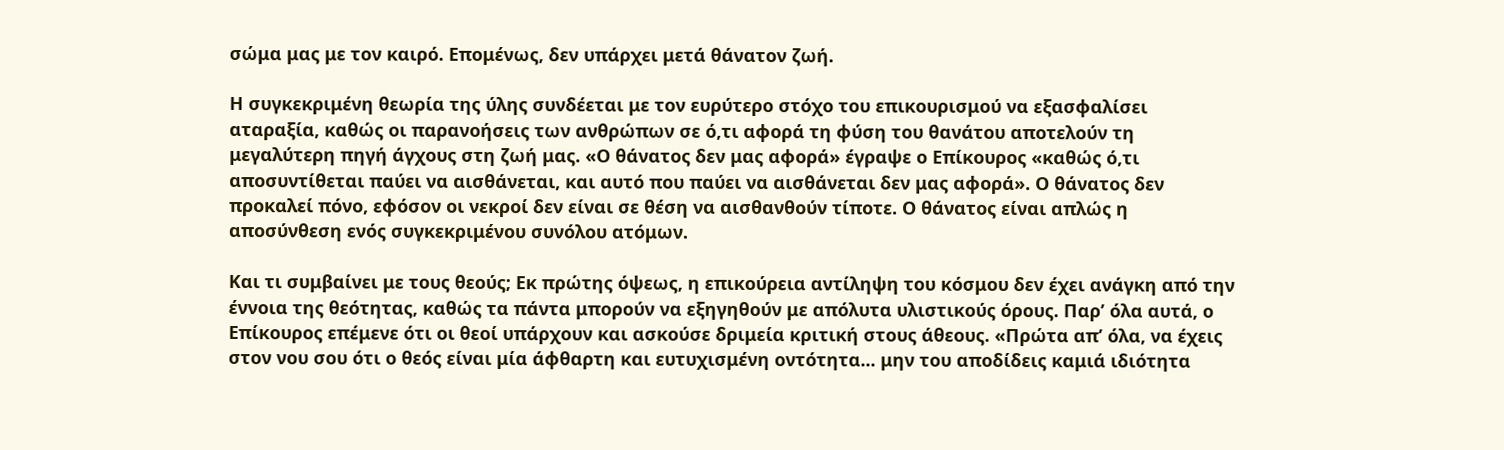σώμα μας με τον καιρό. Επομένως, δεν υπάρχει μετά θάνατον ζωή.

Η συγκεκριμένη θεωρία της ύλης συνδέεται με τον ευρύτερο στόχο του επικουρισμού να εξασφαλίσει αταραξία, καθώς οι παρανοήσεις των ανθρώπων σε ό,τι αφορά τη φύση του θανάτου αποτελούν τη μεγαλύτερη πηγή άγχους στη ζωή μας. «Ο θάνατος δεν μας αφορά» έγραψε ο Επίκουρος «καθώς ό,τι αποσυντίθεται παύει να αισθάνεται, και αυτό που παύει να αισθάνεται δεν μας αφορά». Ο θάνατος δεν προκαλεί πόνο, εφόσον οι νεκροί δεν είναι σε θέση να αισθανθούν τίποτε. Ο θάνατος είναι απλώς η αποσύνθεση ενός συγκεκριμένου συνόλου ατόμων.

Και τι συμβαίνει με τους θεούς; Εκ πρώτης όψεως, η επικούρεια αντίληψη του κόσμου δεν έχει ανάγκη από την έννοια της θεότητας, καθώς τα πάντα μπορούν να εξηγηθούν με απόλυτα υλιστικούς όρους. Παρ’ όλα αυτά, ο Επίκουρος επέμενε ότι οι θεοί υπάρχουν και ασκούσε δριμεία κριτική στους άθεους. «Πρώτα απ’ όλα, να έχεις στον νου σου ότι ο θεός είναι μία άφθαρτη και ευτυχισμένη οντότητα... μην του αποδίδεις καμιά ιδιότητα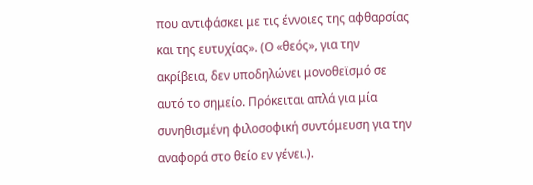που αντιφάσκει με τις έννοιες της αφθαρσίας και της ευτυχίας». (Ο «θεός», για την ακρίβεια, δεν υποδηλώνει μονοθεϊσμό σε αυτό το σημείο. Πρόκειται απλά για μία συνηθισμένη φιλοσοφική συντόμευση για την αναφορά στο θείο εν γένει.).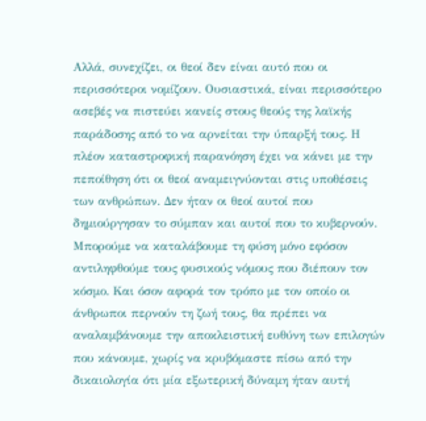Αλλά, συνεχίζει, οι θεοί δεν είναι αυτό που οι περισσότεροι νομίζουν. Ουσιαστικά, είναι περισσότερο ασεβές να πιστεύει κανείς στους θεούς της λαϊκής παράδοσης από το να αρνείται την ύπαρξή τους. Η πλέον καταστροφική παρανόηση έχει να κάνει με την πεποίθηση ότι οι θεοί αναμειγνύονται στις υποθέσεις των ανθρώπων. Δεν ήταν οι θεοί αυτοί που δημιούργησαν το σύμπαν και αυτοί που το κυβερνούν. Μπορούμε να καταλάβουμε τη φύση μόνο εφόσον αντιληφθούμε τους φυσικούς νόμους που διέπουν τον κόσμο. Και όσον αφορά τον τρόπο με τον οποίο οι άνθρωποι περνούν τη ζωή τους, θα πρέπει να αναλαμβάνουμε την αποκλειστική ευθύνη των επιλογών που κάνουμε, χωρίς να κρυβόμαστε πίσω από την δικαιολογία ότι μία εξωτερική δύναμη ήταν αυτή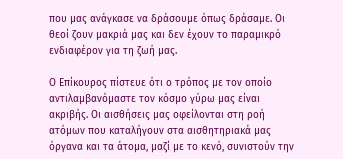που μας ανάγκασε να δράσουμε όπως δράσαμε. Οι θεοί ζουν μακριά μας και δεν έχουν το παραμικρό ενδιαφέρον για τη ζωή μας.

Ο Επίκουρος πίστευε ότι ο τρόπος με τον οποίο αντιλαμβανόμαστε τον κόσμο γύρω μας είναι ακριβής. Οι αισθήσεις μας οφείλονται στη ροή ατόμων που καταλήγουν στα αισθητηριακά μας όργανα και τα άτομα, μαζί με το κενό, συνιστούν την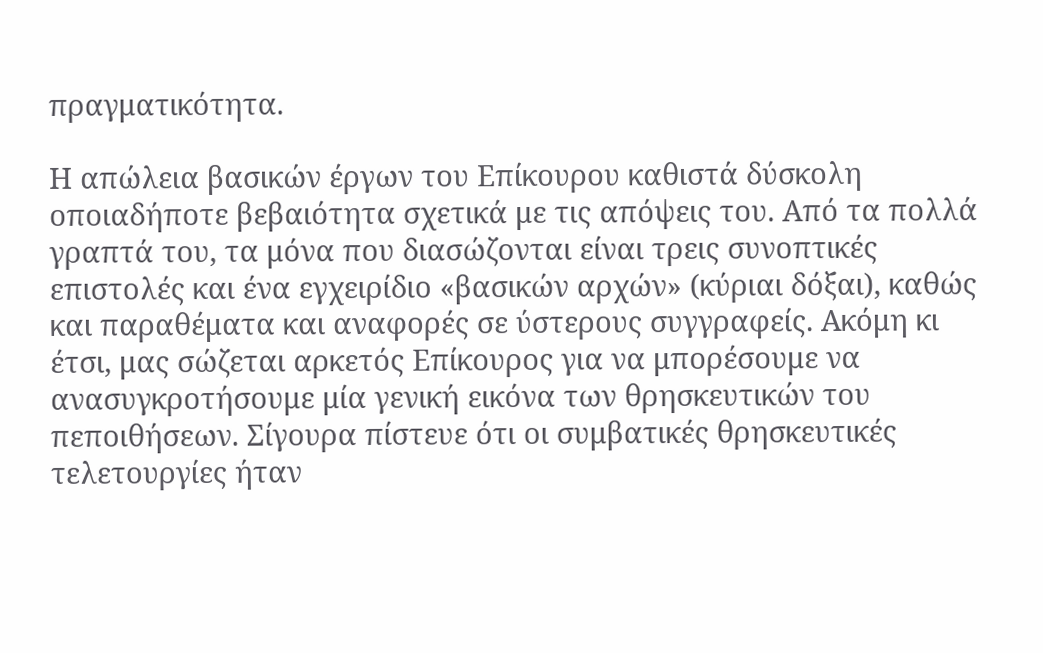πραγματικότητα.

Η απώλεια βασικών έργων του Επίκουρου καθιστά δύσκολη οποιαδήποτε βεβαιότητα σχετικά με τις απόψεις του. Από τα πολλά γραπτά του, τα μόνα που διασώζονται είναι τρεις συνοπτικές επιστολές και ένα εγχειρίδιο «βασικών αρχών» (κύριαι δόξαι), καθώς και παραθέματα και αναφορές σε ύστερους συγγραφείς. Ακόμη κι έτσι, μας σώζεται αρκετός Επίκουρος για να μπορέσουμε να ανασυγκροτήσουμε μία γενική εικόνα των θρησκευτικών του πεποιθήσεων. Σίγουρα πίστευε ότι οι συμβατικές θρησκευτικές τελετουργίες ήταν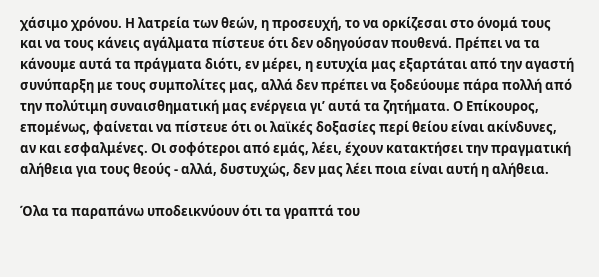χάσιμο χρόνου. Η λατρεία των θεών, η προσευχή, το να ορκίζεσαι στο όνομά τους και να τους κάνεις αγάλματα πίστευε ότι δεν οδηγούσαν πουθενά. Πρέπει να τα κάνουμε αυτά τα πράγματα διότι, εν μέρει, η ευτυχία μας εξαρτάται από την αγαστή συνύπαρξη με τους συμπολίτες μας, αλλά δεν πρέπει να ξοδεύουμε πάρα πολλή από την πολύτιμη συναισθηματική μας ενέργεια γι’ αυτά τα ζητήματα. Ο Επίκουρος, επομένως, φαίνεται να πίστευε ότι οι λαϊκές δοξασίες περί θείου είναι ακίνδυνες, αν και εσφαλμένες. Οι σοφότεροι από εμάς, λέει, έχουν κατακτήσει την πραγματική αλήθεια για τους θεούς - αλλά, δυστυχώς, δεν μας λέει ποια είναι αυτή η αλήθεια.

Όλα τα παραπάνω υποδεικνύουν ότι τα γραπτά του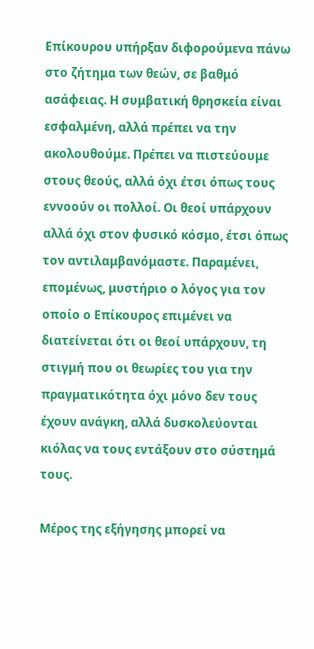Επίκουρου υπήρξαν διφορούμενα πάνω στο ζήτημα των θεών, σε βαθμό ασάφειας. Η συμβατική θρησκεία είναι εσφαλμένη, αλλά πρέπει να την ακολουθούμε. Πρέπει να πιστεύουμε στους θεούς, αλλά όχι έτσι όπως τους εννοούν οι πολλοί. Οι θεοί υπάρχουν αλλά όχι στον φυσικό κόσμο, έτσι όπως τον αντιλαμβανόμαστε. Παραμένει, επομένως, μυστήριο ο λόγος για τον οποίο ο Επίκουρος επιμένει να διατείνεται ότι οι θεοί υπάρχουν, τη στιγμή που οι θεωρίες του για την πραγματικότητα όχι μόνο δεν τους έχουν ανάγκη, αλλά δυσκολεύονται κιόλας να τους εντάξουν στο σύστημά τους.

Μέρος της εξήγησης μπορεί να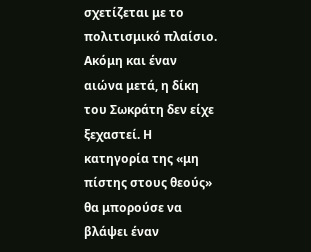σχετίζεται με το πολιτισμικό πλαίσιο. Ακόμη και έναν αιώνα μετά, η δίκη του Σωκράτη δεν είχε ξεχαστεί. Η κατηγορία της «μη πίστης στους θεούς» θα μπορούσε να βλάψει έναν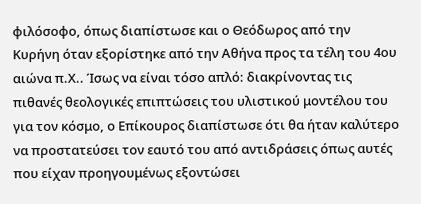φιλόσοφο, όπως διαπίστωσε και ο Θεόδωρος από την Κυρήνη όταν εξορίστηκε από την Αθήνα προς τα τέλη του 4ου αιώνα π.Χ.. Ίσως να είναι τόσο απλό: διακρίνοντας τις πιθανές θεολογικές επιπτώσεις του υλιστικού μοντέλου του για τον κόσμο, ο Επίκουρος διαπίστωσε ότι θα ήταν καλύτερο να προστατεύσει τον εαυτό του από αντιδράσεις όπως αυτές που είχαν προηγουμένως εξοντώσει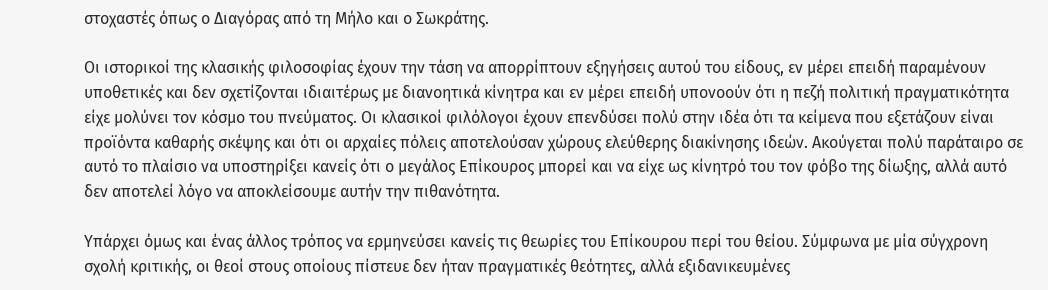στοχαστές όπως ο Διαγόρας από τη Μήλο και ο Σωκράτης.

Οι ιστορικοί της κλασικής φιλοσοφίας έχουν την τάση να απορρίπτουν εξηγήσεις αυτού του είδους, εν μέρει επειδή παραμένουν υποθετικές και δεν σχετίζονται ιδιαιτέρως με διανοητικά κίνητρα και εν μέρει επειδή υπονοούν ότι η πεζή πολιτική πραγματικότητα είχε μολύνει τον κόσμο του πνεύματος. Οι κλασικοί φιλόλογοι έχουν επενδύσει πολύ στην ιδέα ότι τα κείμενα που εξετάζουν είναι προϊόντα καθαρής σκέψης και ότι οι αρχαίες πόλεις αποτελούσαν χώρους ελεύθερης διακίνησης ιδεών. Ακούγεται πολύ παράταιρο σε αυτό το πλαίσιο να υποστηρίξει κανείς ότι ο μεγάλος Επίκουρος μπορεί και να είχε ως κίνητρό του τον φόβο της δίωξης, αλλά αυτό δεν αποτελεί λόγο να αποκλείσουμε αυτήν την πιθανότητα.

Υπάρχει όμως και ένας άλλος τρόπος να ερμηνεύσει κανείς τις θεωρίες του Επίκουρου περί του θείου. Σύμφωνα με μία σύγχρονη σχολή κριτικής, οι θεοί στους οποίους πίστευε δεν ήταν πραγματικές θεότητες, αλλά εξιδανικευμένες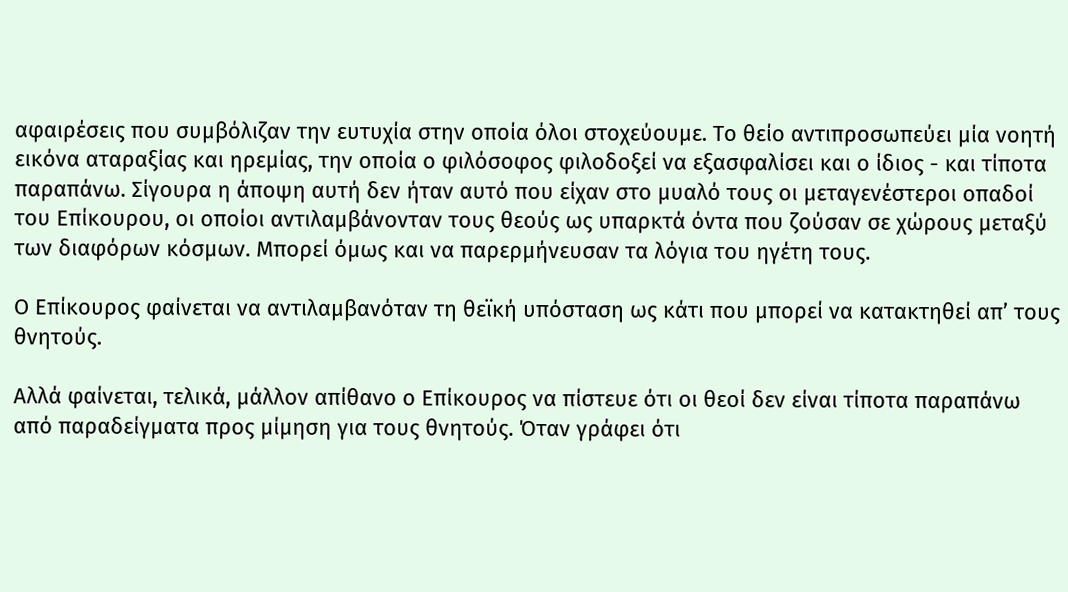αφαιρέσεις που συμβόλιζαν την ευτυχία στην οποία όλοι στοχεύουμε. Το θείο αντιπροσωπεύει μία νοητή εικόνα αταραξίας και ηρεμίας, την οποία ο φιλόσοφος φιλοδοξεί να εξασφαλίσει και ο ίδιος - και τίποτα παραπάνω. Σίγουρα η άποψη αυτή δεν ήταν αυτό που είχαν στο μυαλό τους οι μεταγενέστεροι οπαδοί του Επίκουρου, οι οποίοι αντιλαμβάνονταν τους θεούς ως υπαρκτά όντα που ζούσαν σε χώρους μεταξύ των διαφόρων κόσμων. Μπορεί όμως και να παρερμήνευσαν τα λόγια του ηγέτη τους.

Ο Επίκουρος φαίνεται να αντιλαμβανόταν τη θεϊκή υπόσταση ως κάτι που μπορεί να κατακτηθεί απ’ τους θνητούς.

Αλλά φαίνεται, τελικά, μάλλον απίθανο ο Επίκουρος να πίστευε ότι οι θεοί δεν είναι τίποτα παραπάνω από παραδείγματα προς μίμηση για τους θνητούς. Όταν γράφει ότι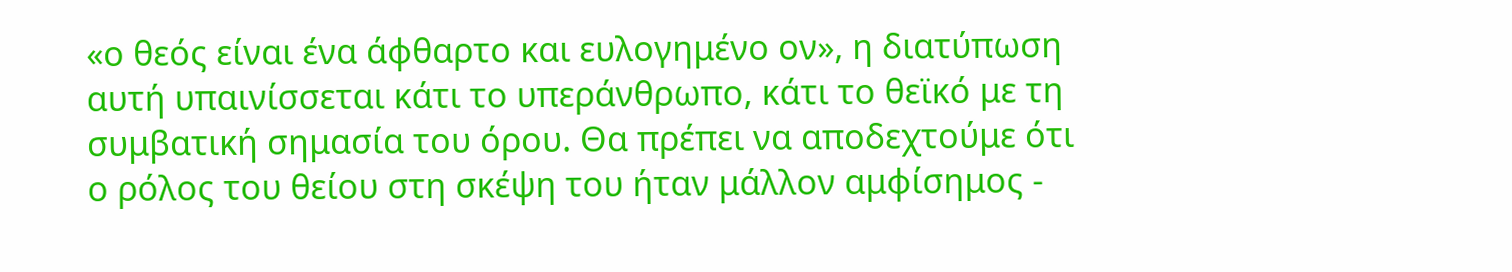«ο θεός είναι ένα άφθαρτο και ευλογημένο ον», η διατύπωση αυτή υπαινίσσεται κάτι το υπεράνθρωπο, κάτι το θεϊκό με τη συμβατική σημασία του όρου. Θα πρέπει να αποδεχτούμε ότι ο ρόλος του θείου στη σκέψη του ήταν μάλλον αμφίσημος -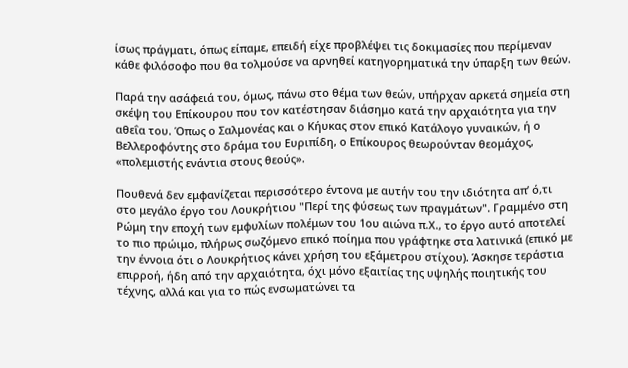ίσως πράγματι, όπως είπαμε, επειδή είχε προβλέψει τις δοκιμασίες που περίμεναν κάθε φιλόσοφο που θα τολμούσε να αρνηθεί κατηγορηματικά την ύπαρξη των θεών.

Παρά την ασάφειά του, όμως, πάνω στο θέμα των θεών, υπήρχαν αρκετά σημεία στη σκέψη του Επίκουρου που τον κατέστησαν διάσημο κατά την αρχαιότητα για την αθεΐα του. Όπως ο Σαλμονέας και ο Κήυκας στον επικό Κατάλογο γυναικών, ή ο Βελλεροφόντης στο δράμα του Ευριπίδη, ο Επίκουρος θεωρούνταν θεομάχος, «πολεμιστής ενάντια στους θεούς».

Πουθενά δεν εμφανίζεται περισσότερο έντονα με αυτήν του την ιδιότητα απ’ ό,τι στο μεγάλο έργο του Λουκρήτιου "Περί της φύσεως των πραγμάτων". Γραμμένο στη Ρώμη την εποχή των εμφυλίων πολέμων του 1ου αιώνα π.Χ., το έργο αυτό αποτελεί το πιο πρώιμο, πλήρως σωζόμενο επικό ποίημα που γράφτηκε στα λατινικά (επικό με την έννοια ότι ο Λουκρήτιος κάνει χρήση του εξάμετρου στίχου). Άσκησε τεράστια επιρροή, ήδη από την αρχαιότητα, όχι μόνο εξαιτίας της υψηλής ποιητικής του τέχνης, αλλά και για το πώς ενσωματώνει τα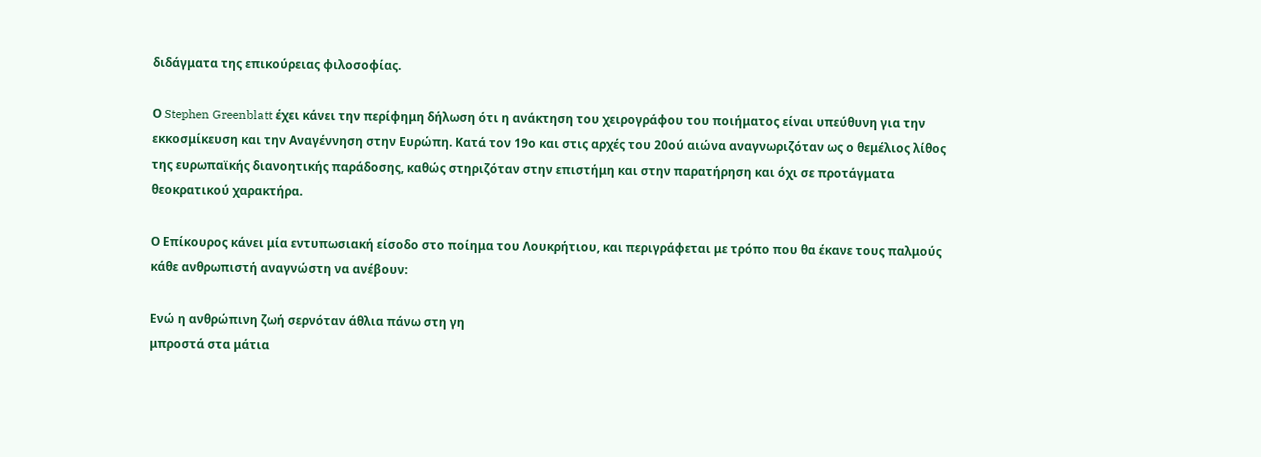διδάγματα της επικούρειας φιλοσοφίας.

Ο Stephen Greenblatt έχει κάνει την περίφημη δήλωση ότι η ανάκτηση του χειρογράφου του ποιήματος είναι υπεύθυνη για την εκκοσμίκευση και την Αναγέννηση στην Ευρώπη. Κατά τον 19ο και στις αρχές του 20ού αιώνα αναγνωριζόταν ως ο θεμέλιος λίθος της ευρωπαϊκής διανοητικής παράδοσης, καθώς στηριζόταν στην επιστήμη και στην παρατήρηση και όχι σε προτάγματα θεοκρατικού χαρακτήρα.

Ο Επίκουρος κάνει μία εντυπωσιακή είσοδο στο ποίημα του Λουκρήτιου, και περιγράφεται με τρόπο που θα έκανε τους παλμούς κάθε ανθρωπιστή αναγνώστη να ανέβουν:

Ενώ η ανθρώπινη ζωή σερνόταν άθλια πάνω στη γη
μπροστά στα μάτια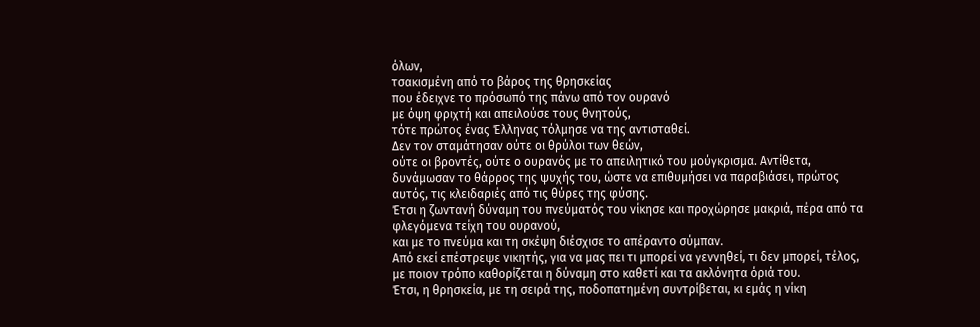όλων,
τσακισμένη από το βάρος της θρησκείας
που έδειχνε το πρόσωπό της πάνω από τον ουρανό
με όψη φριχτή και απειλούσε τους θνητούς,
τότε πρώτος ένας Έλληνας τόλμησε να της αντισταθεί.
Δεν τον σταμάτησαν ούτε οι θρύλοι των θεών,
ούτε οι βροντές, ούτε ο ουρανός με το απειλητικό του μούγκρισμα. Αντίθετα, δυνάμωσαν το θάρρος της ψυχής του, ώστε να επιθυμήσει να παραβιάσει, πρώτος αυτός, τις κλειδαριές από τις θύρες της φύσης.
Έτσι η ζωντανή δύναμη του πνεύματός του νίκησε και προχώρησε μακριά, πέρα από τα φλεγόμενα τείχη του ουρανού,
και με το πνεύμα και τη σκέψη διέσχισε το απέραντο σύμπαν.
Από εκεί επέστρεψε νικητής, για να μας πει τι μπορεί να γεννηθεί, τι δεν μπορεί, τέλος, με ποιον τρόπο καθορίζεται η δύναμη στο καθετί και τα ακλόνητα όριά του.
Έτσι, η θρησκεία, με τη σειρά της, ποδοπατημένη συντρίβεται, κι εμάς η νίκη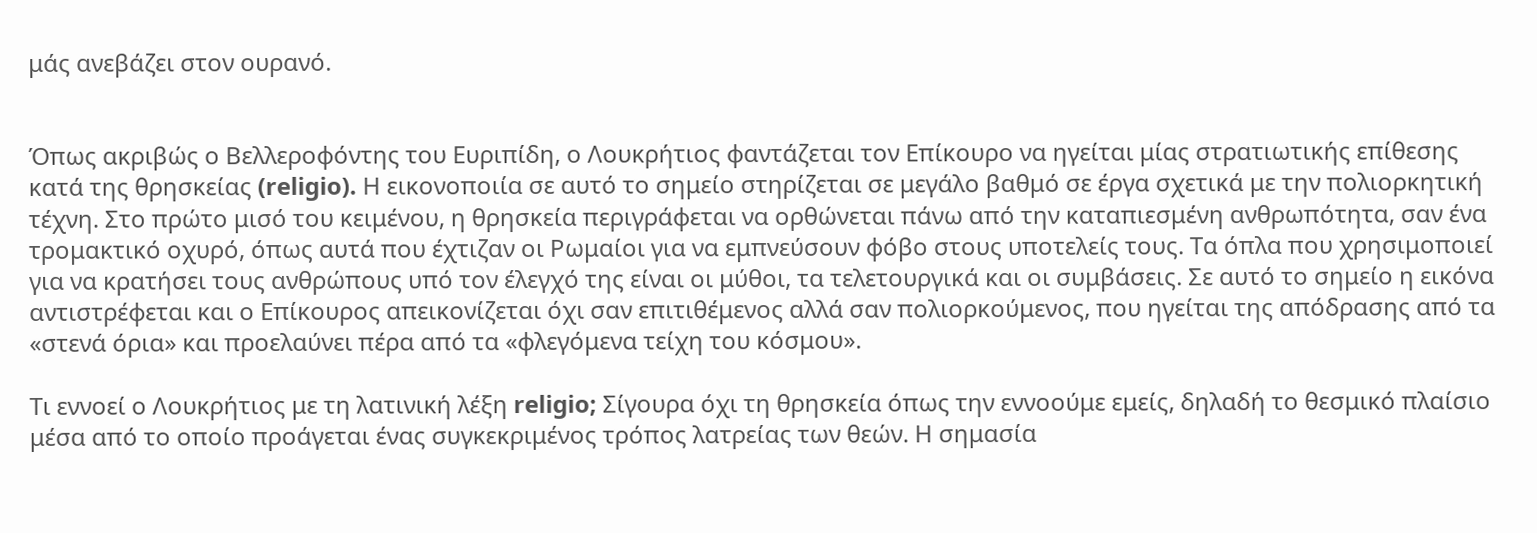μάς ανεβάζει στον ουρανό.


Όπως ακριβώς ο Βελλεροφόντης του Ευριπίδη, ο Λουκρήτιος φαντάζεται τον Επίκουρο να ηγείται μίας στρατιωτικής επίθεσης κατά της θρησκείας (religio). Η εικονοποιία σε αυτό το σημείο στηρίζεται σε μεγάλο βαθμό σε έργα σχετικά με την πολιορκητική τέχνη. Στο πρώτο μισό του κειμένου, η θρησκεία περιγράφεται να ορθώνεται πάνω από την καταπιεσμένη ανθρωπότητα, σαν ένα τρομακτικό οχυρό, όπως αυτά που έχτιζαν οι Ρωμαίοι για να εμπνεύσουν φόβο στους υποτελείς τους. Τα όπλα που χρησιμοποιεί για να κρατήσει τους ανθρώπους υπό τον έλεγχό της είναι οι μύθοι, τα τελετουργικά και οι συμβάσεις. Σε αυτό το σημείο η εικόνα αντιστρέφεται και ο Επίκουρος απεικονίζεται όχι σαν επιτιθέμενος αλλά σαν πολιορκούμενος, που ηγείται της απόδρασης από τα «στενά όρια» και προελαύνει πέρα από τα «φλεγόμενα τείχη του κόσμου».

Τι εννοεί ο Λουκρήτιος με τη λατινική λέξη religio; Σίγουρα όχι τη θρησκεία όπως την εννοούμε εμείς, δηλαδή το θεσμικό πλαίσιο μέσα από το οποίο προάγεται ένας συγκεκριμένος τρόπος λατρείας των θεών. Η σημασία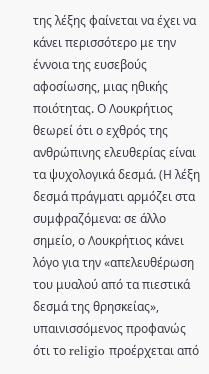της λέξης φαίνεται να έχει να κάνει περισσότερο με την έννοια της ευσεβούς αφοσίωσης, μιας ηθικής ποιότητας. Ο Λουκρήτιος θεωρεί ότι ο εχθρός της ανθρώπινης ελευθερίας είναι τα ψυχολογικά δεσμά. (Η λέξη δεσμά πράγματι αρμόζει στα συμφραζόμενα: σε άλλο σημείο, ο Λουκρήτιος κάνει λόγο για την «απελευθέρωση του μυαλού από τα πιεστικά δεσμά της θρησκείας», υπαινισσόμενος προφανώς ότι το religio προέρχεται από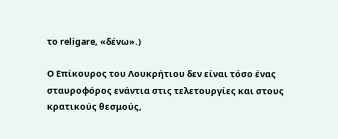το religare, «δένω».)

Ο Επίκουρος του Λουκρήτιου δεν είναι τόσο ένας σταυροφόρος ενάντια στις τελετουργίες και στους κρατικούς θεσμούς,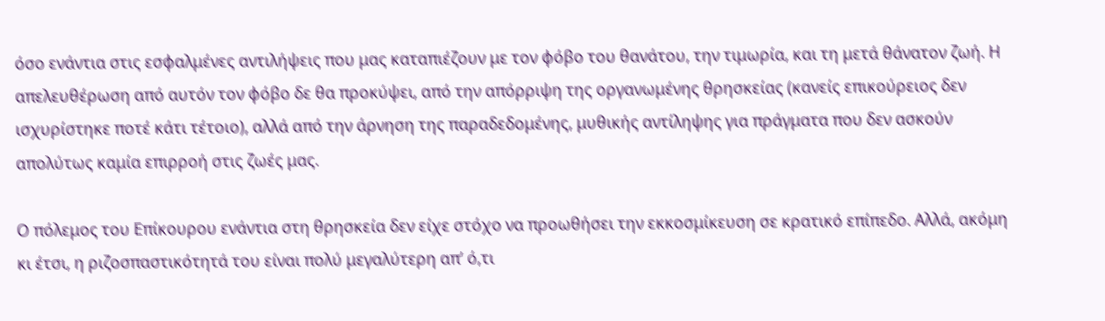όσο ενάντια στις εσφαλμένες αντιλήψεις που μας καταπιέζουν με τον φόβο του θανάτου, την τιμωρία, και τη μετά θάνατον ζωή. Η απελευθέρωση από αυτόν τον φόβο δε θα προκύψει, από την απόρριψη της οργανωμένης θρησκείας (κανείς επικούρειος δεν ισχυρίστηκε ποτέ κάτι τέτοιο), αλλά από την άρνηση της παραδεδομένης, μυθικής αντίληψης για πράγματα που δεν ασκούν απολύτως καμία επιρροή στις ζωές μας.

Ο πόλεμος του Επίκουρου ενάντια στη θρησκεία δεν είχε στόχο να προωθήσει την εκκοσμίκευση σε κρατικό επίπεδο. Αλλά, ακόμη κι έτσι, η ριζοσπαστικότητά του είναι πολύ μεγαλύτερη απ’ ό,τι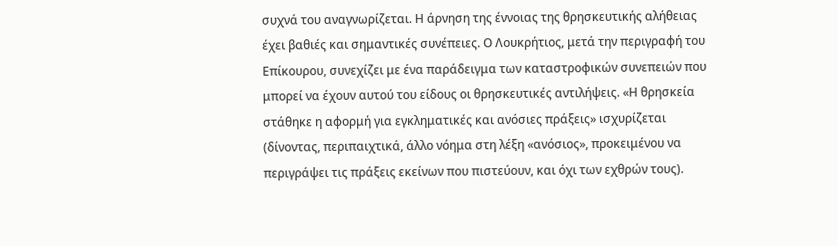συχνά του αναγνωρίζεται. Η άρνηση της έννοιας της θρησκευτικής αλήθειας έχει βαθιές και σημαντικές συνέπειες. Ο Λουκρήτιος, μετά την περιγραφή του Επίκουρου, συνεχίζει με ένα παράδειγμα των καταστροφικών συνεπειών που μπορεί να έχουν αυτού του είδους οι θρησκευτικές αντιλήψεις. «Η θρησκεία στάθηκε η αφορμή για εγκληματικές και ανόσιες πράξεις» ισχυρίζεται (δίνοντας, περιπαιχτικά, άλλο νόημα στη λέξη «ανόσιος», προκειμένου να περιγράψει τις πράξεις εκείνων που πιστεύουν, και όχι των εχθρών τους).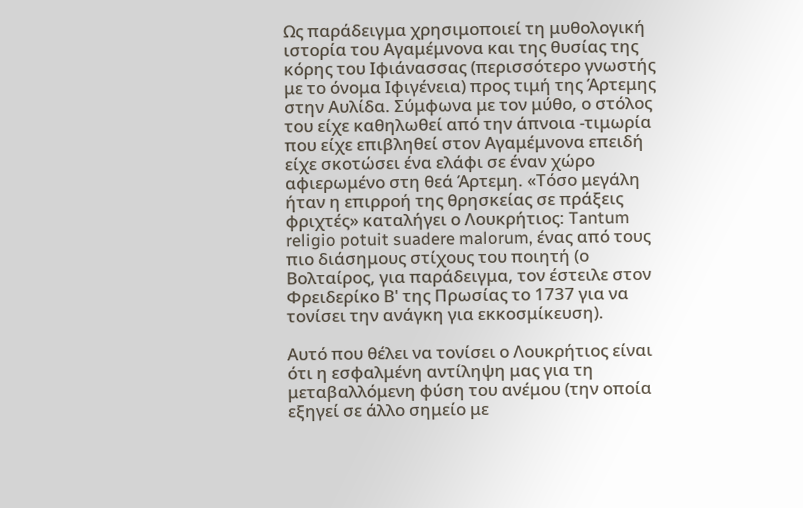Ως παράδειγμα χρησιμοποιεί τη μυθολογική ιστορία του Αγαμέμνονα και της θυσίας της κόρης του Ιφιάνασσας (περισσότερο γνωστής με το όνομα Ιφιγένεια) προς τιμή της Άρτεμης στην Αυλίδα. Σύμφωνα με τον μύθο, ο στόλος του είχε καθηλωθεί από την άπνοια -τιμωρία που είχε επιβληθεί στον Αγαμέμνονα επειδή είχε σκοτώσει ένα ελάφι σε έναν χώρο αφιερωμένο στη θεά Άρτεμη. «Τόσο μεγάλη ήταν η επιρροή της θρησκείας σε πράξεις φριχτές» καταλήγει ο Λουκρήτιος: Tantum religio potuit suadere malorum, ένας από τους πιο διάσημους στίχους του ποιητή (ο Βολταίρος, για παράδειγμα, τον έστειλε στον Φρειδερίκο Β' της Πρωσίας το 1737 για να τονίσει την ανάγκη για εκκοσμίκευση).

Αυτό που θέλει να τονίσει ο Λουκρήτιος είναι ότι η εσφαλμένη αντίληψη μας για τη μεταβαλλόμενη φύση του ανέμου (την οποία εξηγεί σε άλλο σημείο με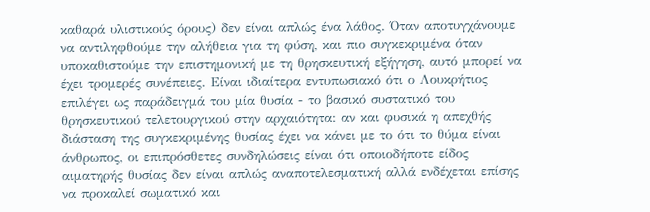καθαρά υλιστικούς όρους) δεν είναι απλώς ένα λάθος. Όταν αποτυγχάνουμε να αντιληφθούμε την αλήθεια για τη φύση, και πιο συγκεκριμένα όταν υποκαθιστούμε την επιστημονική με τη θρησκευτική εξήγηση, αυτό μπορεί να έχει τρομερές συνέπειες. Είναι ιδιαίτερα εντυπωσιακό ότι ο Λουκρήτιος επιλέγει ως παράδειγμά του μία θυσία - το βασικό συστατικό του θρησκευτικού τελετουργικού στην αρχαιότητα: αν και φυσικά η απεχθής διάσταση της συγκεκριμένης θυσίας έχει να κάνει με το ότι το θύμα είναι άνθρωπος, οι επιπρόσθετες συνδηλώσεις είναι ότι οποιοδήποτε είδος αιματηρής θυσίας δεν είναι απλώς αναποτελεσματική αλλά ενδέχεται επίσης να προκαλεί σωματικό και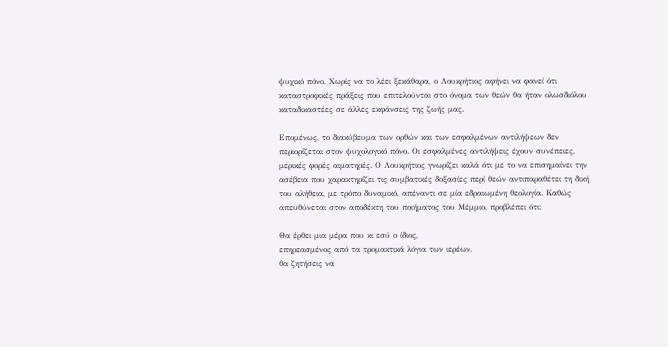ψυχικό πόνο. Χωρίς να το λέει ξεκάθαρα, ο Λουκρήτιος αφήνει να φανεί ότι καταστροφικές πράξεις που επιτελούνται στο όνομα των θεών θα ήταν ολωσδιόλου καταδικαστέες σε άλλες εκφάνσεις της ζωής μας.

Επομένως, το διακύβευμα των ορθών και των εσφαλμένων αντιλήψεων δεν περιορίζεται στον ψυχολογικό πόνο. Οι εσφαλμένες αντιλήψεις έχουν συνέπειες, μερικές φορές αιματηρές. Ο Λουκρήτιος γνωρίζει καλά ότι με το να επισημαίνει την ασέβεια που χαρακτηρίζει τις συμβατικές δοξασίες περί θεών αντιπαραθέτει τη δική του αλήθεια, με τρόπο δυναμικό, απέναντι σε μία εδραιωμένη θεολογία. Καθώς απευθύνεται στον αποδέκτη του ποιήματος του Μέμμιο, προβλέπει ότι:

Θα έρθει μια μέρα που κι εσύ ο ίδιος,
επηρεασμένος από τα τρομακτικά λόγια των ιερέων,
θα ζητήσεις να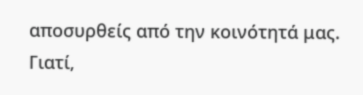αποσυρθείς από την κοινότητά μας.
Γιατί,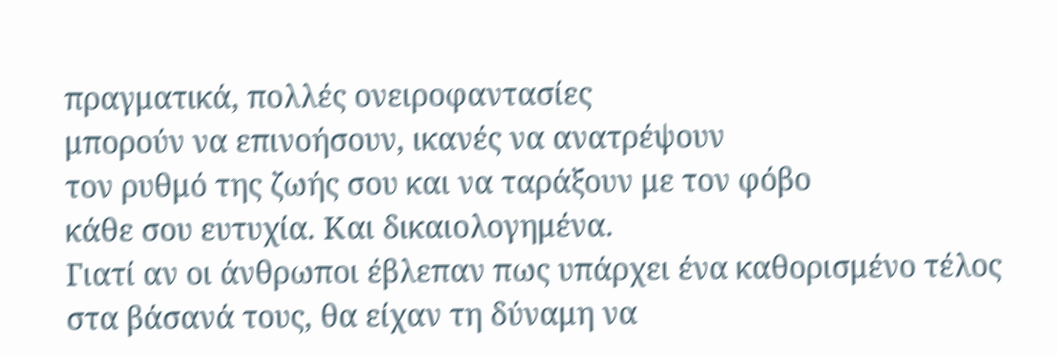πραγματικά, πολλές ονειροφαντασίες
μπορούν να επινοήσουν, ικανές να ανατρέψουν
τον ρυθμό της ζωής σου και να ταράξουν με τον φόβο
κάθε σου ευτυχία. Και δικαιολογημένα.
Γιατί αν οι άνθρωποι έβλεπαν πως υπάρχει ένα καθορισμένο τέλος
στα βάσανά τους, θα είχαν τη δύναμη να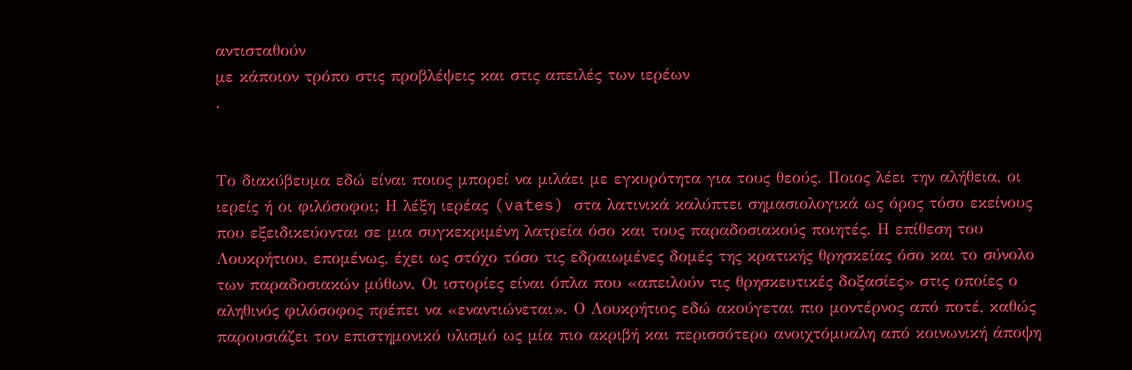αντισταθούν
με κάποιον τρόπο στις προβλέψεις και στις απειλές των ιερέων
.


Το διακύβευμα εδώ είναι ποιος μπορεί να μιλάει με εγκυρότητα για τους θεούς. Ποιος λέει την αλήθεια, οι ιερείς ή οι φιλόσοφοι; Η λέξη ιερέας (vates) στα λατινικά καλύπτει σημασιολογικά ως όρος τόσο εκείνους που εξειδικεύονται σε μια συγκεκριμένη λατρεία όσο και τους παραδοσιακούς ποιητές. Η επίθεση του Λουκρήτιου, επομένως, έχει ως στόχο τόσο τις εδραιωμένες δομές της κρατικής θρησκείας όσο και το σύνολο των παραδοσιακών μύθων. Οι ιστορίες είναι όπλα που «απειλούν τις θρησκευτικές δοξασίες» στις οποίες ο αληθινός φιλόσοφος πρέπει να «εναντιώνεται». Ο Λουκρήτιος εδώ ακούγεται πιο μοντέρνος από ποτέ, καθώς παρουσιάζει τον επιστημονικό υλισμό ως μία πιο ακριβή και περισσότερο ανοιχτόμυαλη από κοινωνική άποψη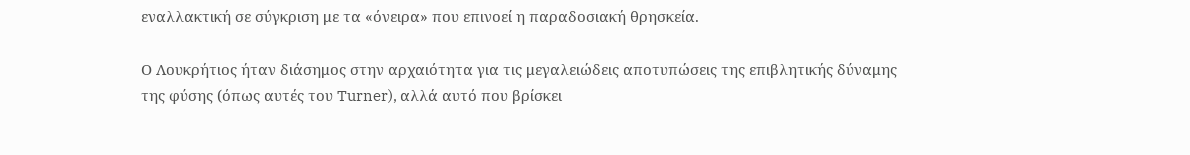εναλλακτική σε σύγκριση με τα «όνειρα» που επινοεί η παραδοσιακή θρησκεία.

Ο Λουκρήτιος ήταν διάσημος στην αρχαιότητα για τις μεγαλειώδεις αποτυπώσεις της επιβλητικής δύναμης της φύσης (όπως αυτές του Turner), αλλά αυτό που βρίσκει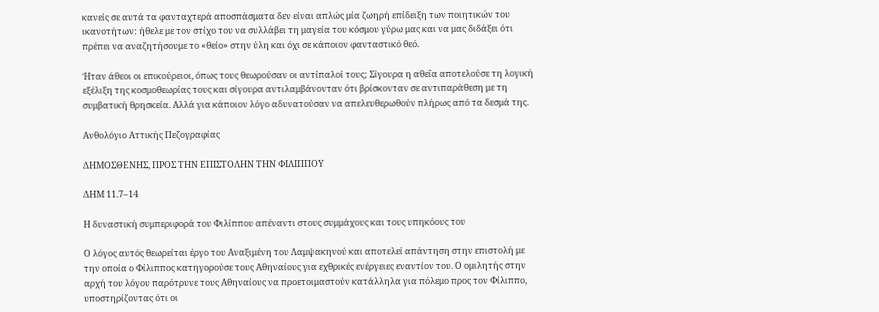κανείς σε αυτά τα φανταχτερά αποσπάσματα δεν είναι απλώς μία ζωηρή επίδειξη των ποιητικών του ικανοτήτων: ήθελε με τον στίχο του να συλλάβει τη μαγεία του κόσμου γύρω μας και να μας διδάξει ότι πρέπει να αναζητήσουμε το «θείο» στην ύλη και όχι σε κάποιον φανταστικό θεό.

Ήταν άθεοι οι επικούρειοι, όπως τους θεωρούσαν οι αντίπαλοί τους; Σίγουρα η αθεΐα αποτελούσε τη λογική εξέλιξη της κοσμοθεωρίας τους και σίγουρα αντιλαμβάνονταν ότι βρίσκονταν σε αντιπαράθεση με τη συμβατική θρησκεία. Αλλά για κάποιον λόγο αδυνατούσαν να απελευθερωθούν πλήρως από τα δεσμά της.

Ανθολόγιο Αττικής Πεζογραφίας

ΔΗΜΟΣΘΕΝΗΣ, ΠΡΟΣ ΤΗΝ ΕΠΙΣΤΟΛΗΝ ΤΗΝ ΦΙΛΙΠΠΟΥ

ΔΗΜ 11.7–14

Η δυναστική συμπεριφορά του Φιλίππου απέναντι στους συμμάχους και τους υπηκόους του

Ο λόγος αυτός θεωρείται έργο του Αναξιμένη του Λαμψακηνού και αποτελεί απάντηση στην επιστολή με την οποία ο Φίλιππος κατηγορούσε τους Αθηναίους για εχθρικές ενέργειες εναντίον του. Ο ομιλητής στην αρχή του λόγου παρότρυνε τους Αθηναίους να προετοιμαστούν κατάλληλα για πόλεμο προς τον Φίλιππο, υποστηρίζοντας ότι οι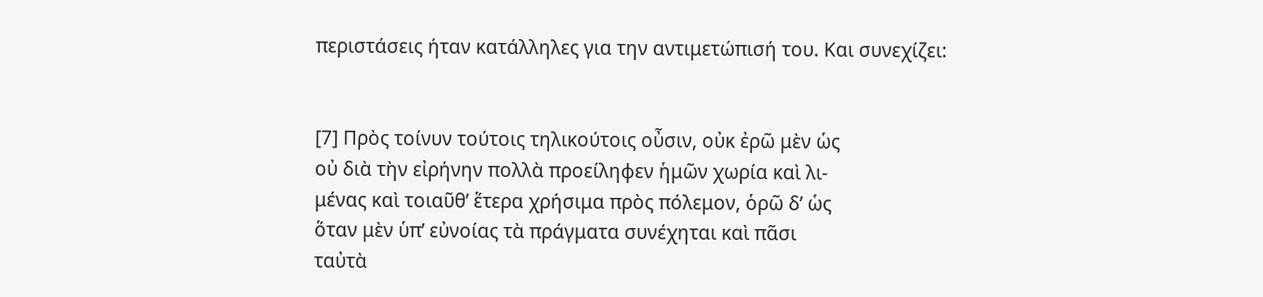περιστάσεις ήταν κατάλληλες για την αντιμετώπισή του. Και συνεχίζει:


[7] Πρὸς τοίνυν τούτοις τηλικούτοις οὖσιν, οὐκ ἐρῶ μὲν ὡς
οὐ διὰ τὴν εἰρήνην πολλὰ προείληφεν ἡμῶν χωρία καὶ λι-
μένας καὶ τοιαῦθ’ ἕτερα χρήσιμα πρὸς πόλεμον, ὁρῶ δ’ ὡς
ὅταν μὲν ὑπ’ εὐνοίας τὰ πράγματα συνέχηται καὶ πᾶσι
ταὐτὰ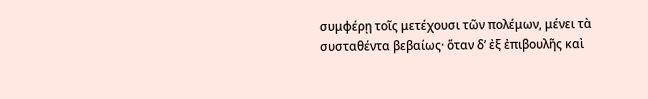συμφέρῃ τοῖς μετέχουσι τῶν πολέμων, μένει τὰ
συσταθέντα βεβαίως· ὅταν δ’ ἐξ ἐπιβουλῆς καὶ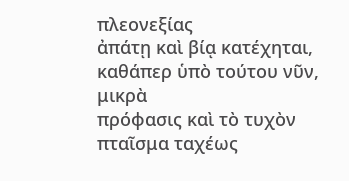πλεονεξίας
ἀπάτῃ καὶ βίᾳ κατέχηται, καθάπερ ὑπὸ τούτου νῦν, μικρὰ
πρόφασις καὶ τὸ τυχὸν πταῖσμα ταχέως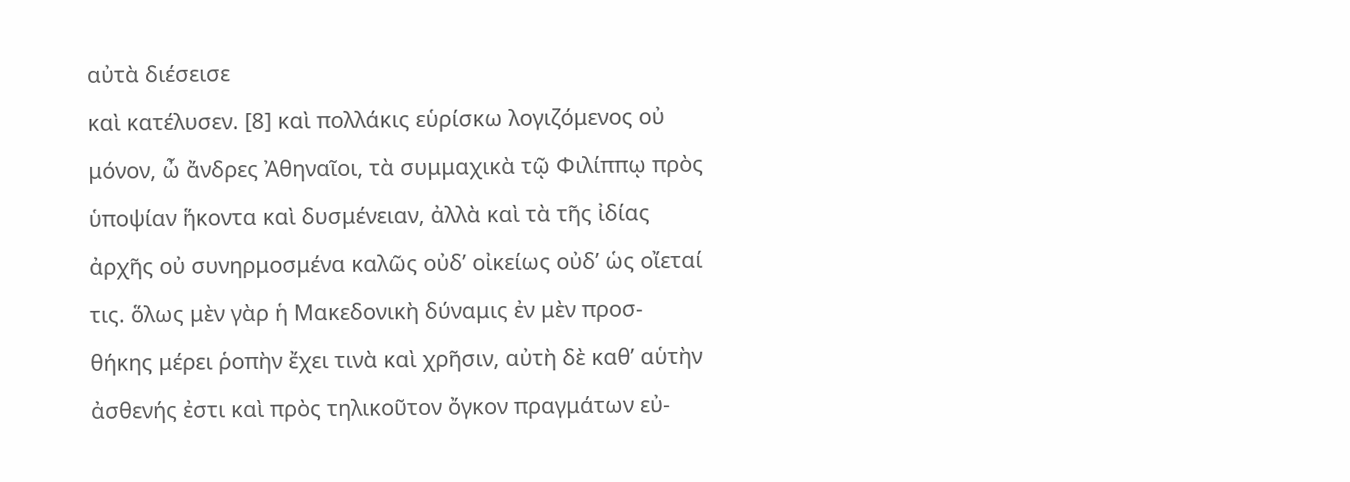αὐτὰ διέσεισε
καὶ κατέλυσεν. [8] καὶ πολλάκις εὑρίσκω λογιζόμενος οὐ
μόνον, ὦ ἄνδρες Ἀθηναῖοι, τὰ συμμαχικὰ τῷ Φιλίππῳ πρὸς
ὑποψίαν ἥκοντα καὶ δυσμένειαν, ἀλλὰ καὶ τὰ τῆς ἰδίας
ἀρχῆς οὐ συνηρμοσμένα καλῶς οὐδ’ οἰκείως οὐδ’ ὡς οἴεταί
τις. ὅλως μὲν γὰρ ἡ Μακεδονικὴ δύναμις ἐν μὲν προσ-
θήκης μέρει ῥοπὴν ἔχει τινὰ καὶ χρῆσιν, αὐτὴ δὲ καθ’ αὑτὴν
ἀσθενής ἐστι καὶ πρὸς τηλικοῦτον ὄγκον πραγμάτων εὐ-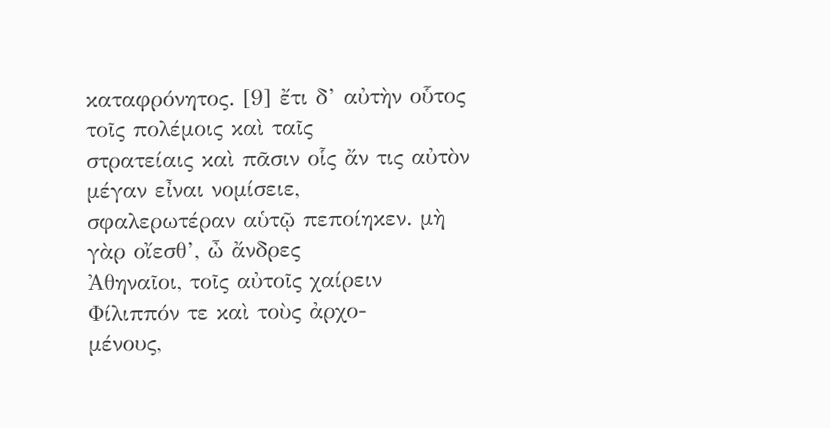καταφρόνητος. [9] ἔτι δ’ αὐτὴν οὗτος τοῖς πολέμοις καὶ ταῖς
στρατείαις καὶ πᾶσιν οἷς ἄν τις αὐτὸν μέγαν εἶναι νομίσειε,
σφαλερωτέραν αὑτῷ πεποίηκεν. μὴ γὰρ οἴεσθ’, ὦ ἄνδρες
Ἀθηναῖοι, τοῖς αὐτοῖς χαίρειν Φίλιππόν τε καὶ τοὺς ἀρχο-
μένους,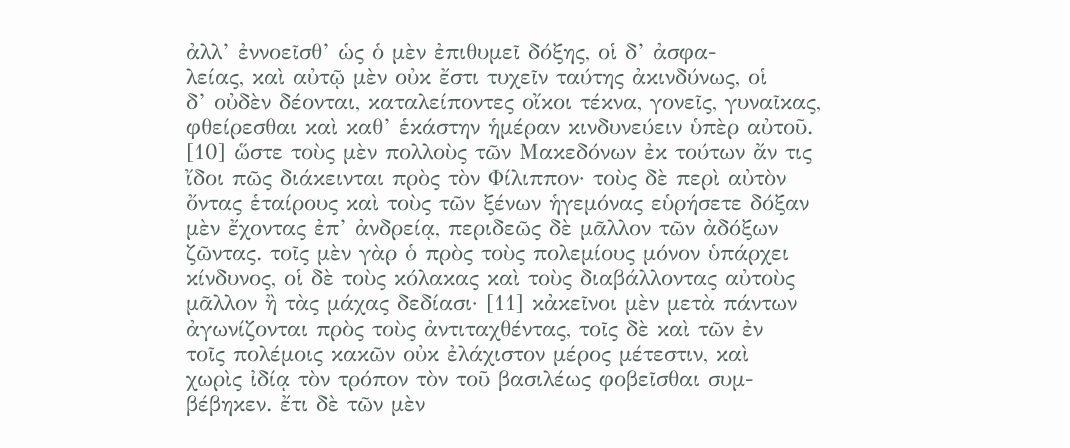ἀλλ’ ἐννοεῖσθ’ ὡς ὁ μὲν ἐπιθυμεῖ δόξης, οἱ δ’ ἀσφα-
λείας, καὶ αὐτῷ μὲν οὐκ ἔστι τυχεῖν ταύτης ἀκινδύνως, οἱ
δ’ οὐδὲν δέονται, καταλείποντες οἴκοι τέκνα, γονεῖς, γυναῖκας,
φθείρεσθαι καὶ καθ’ ἑκάστην ἡμέραν κινδυνεύειν ὑπὲρ αὐτοῦ.
[10] ὥστε τοὺς μὲν πολλοὺς τῶν Μακεδόνων ἐκ τούτων ἄν τις
ἴδοι πῶς διάκεινται πρὸς τὸν Φίλιππον· τοὺς δὲ περὶ αὐτὸν
ὄντας ἑταίρους καὶ τοὺς τῶν ξένων ἡγεμόνας εὑρήσετε δόξαν
μὲν ἔχοντας ἐπ’ ἀνδρείᾳ, περιδεῶς δὲ μᾶλλον τῶν ἀδόξων
ζῶντας. τοῖς μὲν γὰρ ὁ πρὸς τοὺς πολεμίους μόνον ὑπάρχει
κίνδυνος, οἱ δὲ τοὺς κόλακας καὶ τοὺς διαβάλλοντας αὐτοὺς
μᾶλλον ἢ τὰς μάχας δεδίασι· [11] κἀκεῖνοι μὲν μετὰ πάντων
ἀγωνίζονται πρὸς τοὺς ἀντιταχθέντας, τοῖς δὲ καὶ τῶν ἐν
τοῖς πολέμοις κακῶν οὐκ ἐλάχιστον μέρος μέτεστιν, καὶ
χωρὶς ἰδίᾳ τὸν τρόπον τὸν τοῦ βασιλέως φοβεῖσθαι συμ-
βέβηκεν. ἔτι δὲ τῶν μὲν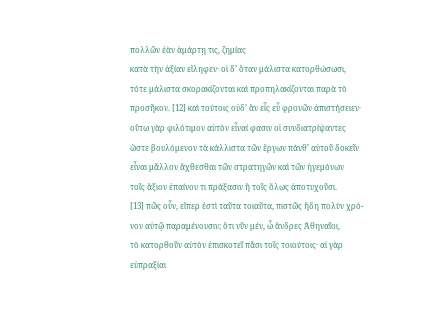πολλῶν ἐὰν ἁμάρτῃ τις, ζημίας
κατὰ τὴν ἀξίαν εἴληφεν· οἱ δ’ ὅταν μάλιστα κατορθώσωσι,
τότε μάλιστα σκορακίζονται καὶ προπηλακίζονται παρὰ τὸ
προσῆκον. [12] καὶ τούτοις οὐδ’ ἂν εἷς εὖ φρονῶν ἀπιστήσειεν·
οὕτω γὰρ φιλότιμον αὐτὸν εἶναί φασιν οἱ συνδιατρίψαντες
ὥστε βουλόμενον τὰ κάλλιστα τῶν ἔργων πάνθ’ αὑτοῦ δοκεῖν
εἶναι μᾶλλον ἄχθεσθαι τῶν στρατηγῶν καὶ τῶν ἡγεμόνων
τοῖς ἄξιον ἐπαίνου τι πράξασιν ἢ τοῖς ὅλως ἀποτυχοῦσι.
[13] πῶς οὖν, εἴπερ ἐστὶ ταῦτα τοιαῦτα, πιστῶς ἤδη πολὺν χρό-
νον αὐτῷ παραμένουσιν; ὅτι νῦν μέν, ὦ ἄνδρες Ἀθηναῖοι,
τὸ κατορθοῦν αὐτὸν ἐπισκοτεῖ πᾶσι τοῖς τοιούτοις· αἱ γὰρ
εὐπραξίαι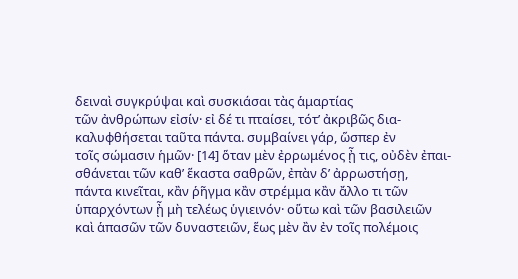δειναὶ συγκρύψαι καὶ συσκιάσαι τὰς ἁμαρτίας
τῶν ἀνθρώπων εἰσίν· εἰ δέ τι πταίσει, τότ’ ἀκριβῶς δια-
καλυφθήσεται ταῦτα πάντα. συμβαίνει γάρ, ὥσπερ ἐν
τοῖς σώμασιν ἡμῶν· [14] ὅταν μὲν ἐρρωμένος ᾖ τις, οὐδὲν ἐπαι-
σθάνεται τῶν καθ’ ἕκαστα σαθρῶν, ἐπὰν δ’ ἀρρωστήσῃ,
πάντα κινεῖται, κἂν ῥῆγμα κἂν στρέμμα κἂν ἄλλο τι τῶν
ὑπαρχόντων ᾖ μὴ τελέως ὑγιεινόν· οὕτω καὶ τῶν βασιλειῶν
καὶ ἁπασῶν τῶν δυναστειῶν, ἕως μὲν ἂν ἐν τοῖς πολέμοις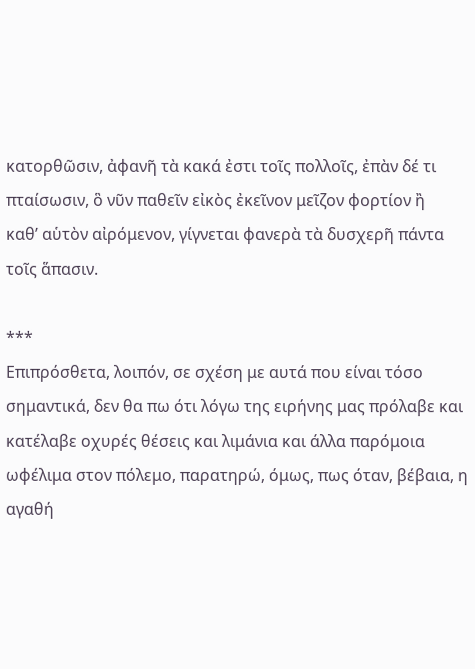κατορθῶσιν, ἀφανῆ τὰ κακά ἐστι τοῖς πολλοῖς, ἐπὰν δέ τι
πταίσωσιν, ὃ νῦν παθεῖν εἰκὸς ἐκεῖνον μεῖζον φορτίον ἢ
καθ’ αὑτὸν αἰρόμενον, γίγνεται φανερὰ τὰ δυσχερῆ πάντα
τοῖς ἅπασιν.

***
Επιπρόσθετα, λοιπόν, σε σχέση με αυτά που είναι τόσο σημαντικά, δεν θα πω ότι λόγω της ειρήνης μας πρόλαβε και κατέλαβε οχυρές θέσεις και λιμάνια και άλλα παρόμοια ωφέλιμα στον πόλεμο, παρατηρώ, όμως, πως όταν, βέβαια, η αγαθή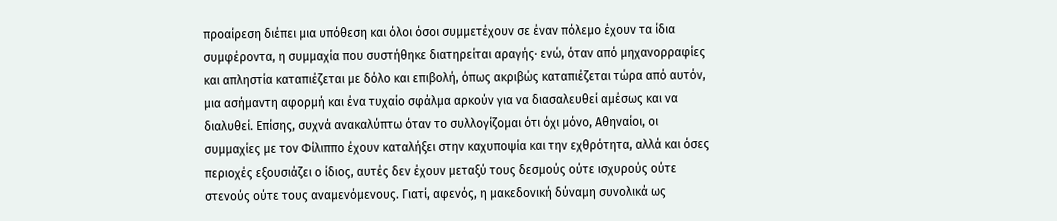προαίρεση διέπει μια υπόθεση και όλοι όσοι συμμετέχουν σε έναν πόλεμο έχουν τα ίδια συμφέροντα, η συμμαχία που συστήθηκε διατηρείται αραγής· ενώ, όταν από μηχανορραφίες και απληστία καταπιέζεται με δόλο και επιβολή, όπως ακριβώς καταπιέζεται τώρα από αυτόν, μια ασήμαντη αφορμή και ένα τυχαίο σφάλμα αρκούν για να διασαλευθεί αμέσως και να διαλυθεί. Επίσης, συχνά ανακαλύπτω όταν το συλλογίζομαι ότι όχι μόνο, Αθηναίοι, οι συμμαχίες με τον Φίλιππο έχουν καταλήξει στην καχυποψία και την εχθρότητα, αλλά και όσες περιοχές εξουσιάζει ο ίδιος, αυτές δεν έχουν μεταξύ τους δεσμούς ούτε ισχυρούς ούτε στενούς ούτε τους αναμενόμενους. Γιατί, αφενός, η μακεδονική δύναμη συνολικά ως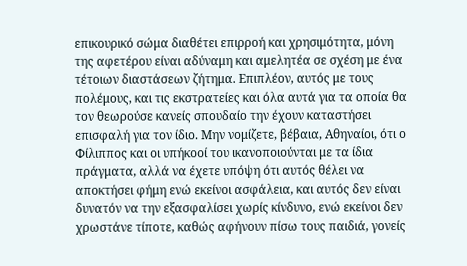επικουρικό σώμα διαθέτει επιρροή και χρησιμότητα, μόνη της αφετέρου είναι αδύναμη και αμελητέα σε σχέση με ένα τέτοιων διαστάσεων ζήτημα. Επιπλέον, αυτός με τους πολέμους, και τις εκστρατείες και όλα αυτά για τα οποία θα τον θεωρούσε κανείς σπουδαίο την έχουν καταστήσει επισφαλή για τον ίδιο. Μην νομίζετε, βέβαια, Αθηναίοι, ότι ο Φίλιππος και οι υπήκοοί του ικανοποιούνται με τα ίδια πράγματα, αλλά να έχετε υπόψη ότι αυτός θέλει να αποκτήσει φήμη ενώ εκείνοι ασφάλεια, και αυτός δεν είναι δυνατόν να την εξασφαλίσει χωρίς κίνδυνο, ενώ εκείνοι δεν χρωστάνε τίποτε, καθώς αφήνουν πίσω τους παιδιά, γονείς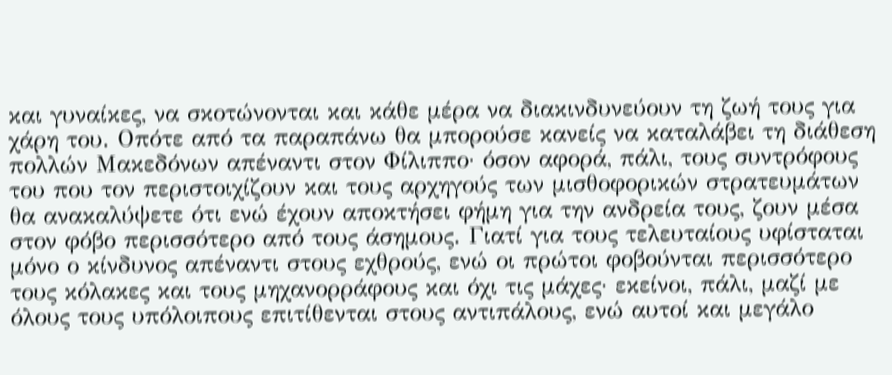και γυναίκες, να σκοτώνονται και κάθε μέρα να διακινδυνεύουν τη ζωή τους για χάρη του. Οπότε από τα παραπάνω θα μπορούσε κανείς να καταλάβει τη διάθεση πολλών Μακεδόνων απέναντι στον Φίλιππο· όσον αφορά, πάλι, τους συντρόφους του που τον περιστοιχίζουν και τους αρχηγούς των μισθοφορικών στρατευμάτων θα ανακαλύψετε ότι ενώ έχουν αποκτήσει φήμη για την ανδρεία τους, ζουν μέσα στον φόβο περισσότερο από τους άσημους. Γιατί για τους τελευταίους υφίσταται μόνο ο κίνδυνος απέναντι στους εχθρούς, ενώ οι πρώτοι φοβούνται περισσότερο τους κόλακες και τους μηχανορράφους και όχι τις μάχες· εκείνοι, πάλι, μαζί με όλους τους υπόλοιπους επιτίθενται στους αντιπάλους, ενώ αυτοί και μεγάλο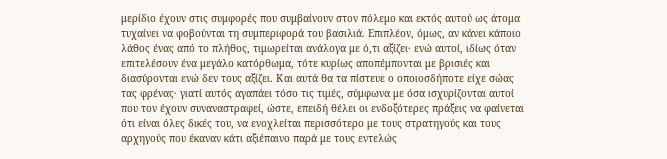μερίδιο έχουν στις συμφορές που συμβαίνουν στον πόλεμο και εκτός αυτού ως άτομα τυχαίνει να φοβούνται τη συμπεριφορά του βασιλιά. Επιπλέον, όμως, αν κάνει κάποιο λάθος ένας από το πλήθος, τιμωρείται ανάλογα με ό,τι αξίζει· ενώ αυτοί, ιδίως όταν επιτελέσουν ένα μεγάλο κατόρθωμα, τότε κυρίως αποπέμπονται με βρισιές και διασύρονται ενώ δεν τους αξίζει. Και αυτά θα τα πίστευε ο οποιοσδήποτε είχε σώας τας φρένας· γιατί αυτός αγαπάει τόσο τις τιμές, σύμφωνα με όσα ισχυρίζονται αυτοί που τον έχουν συναναστραφεί, ώστε, επειδή θέλει οι ενδοξότερες πράξεις να φαίνεται ότι είναι όλες δικές του, να ενοχλείται περισσότερο με τους στρατηγούς και τους αρχηγούς που έκαναν κάτι αξιέπαινο παρά με τους εντελώς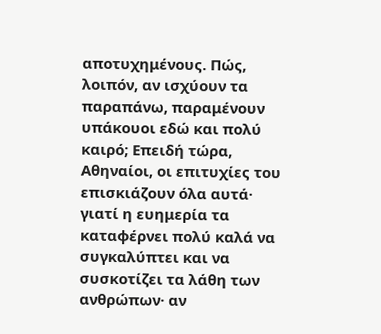αποτυχημένους. Πώς, λοιπόν, αν ισχύουν τα παραπάνω, παραμένουν υπάκουοι εδώ και πολύ καιρό; Επειδή τώρα, Αθηναίοι, οι επιτυχίες του επισκιάζουν όλα αυτά· γιατί η ευημερία τα καταφέρνει πολύ καλά να συγκαλύπτει και να συσκοτίζει τα λάθη των ανθρώπων· αν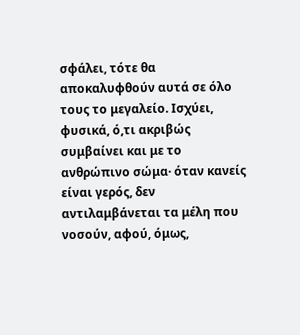σφάλει, τότε θα αποκαλυφθούν αυτά σε όλο τους το μεγαλείο. Ισχύει, φυσικά, ό,τι ακριβώς συμβαίνει και με το ανθρώπινο σώμα· όταν κανείς είναι γερός, δεν αντιλαμβάνεται τα μέλη που νοσούν, αφού, όμως,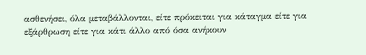ασθενήσει, όλα μεταβάλλονται, είτε πρόκειται για κάταγμα είτε για εξάρθρωση είτε για κάτι άλλο από όσα ανήκουν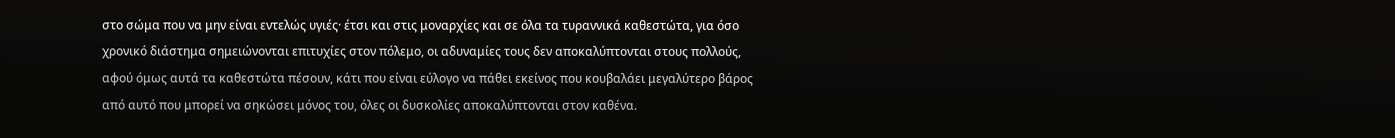στο σώμα που να μην είναι εντελώς υγιές· έτσι και στις μοναρχίες και σε όλα τα τυραννικά καθεστώτα, για όσο χρονικό διάστημα σημειώνονται επιτυχίες στον πόλεμο, οι αδυναμίες τους δεν αποκαλύπτονται στους πολλούς, αφού όμως αυτά τα καθεστώτα πέσουν, κάτι που είναι εύλογο να πάθει εκείνος που κουβαλάει μεγαλύτερο βάρος από αυτό που μπορεί να σηκώσει μόνος του, όλες οι δυσκολίες αποκαλύπτονται στον καθένα.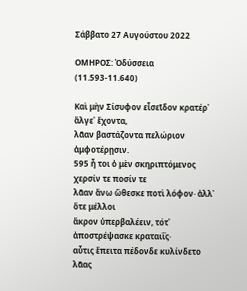Σάββατο 27 Αυγούστου 2022

ΟΜΗΡΟΣ: Ὀδύσσεια (11.593-11.640)

Καὶ μὴν Σίσυφον εἶσεῖδον κρατέρ᾽ ἄλγε᾽ ἔχοντα,
λᾶαν βαστάζοντα πελώριον ἀμφοτέρῃσιν.
595 ἦ τοι ὁ μὲν σκηριπτόμενος χερσίν τε ποσίν τε
λᾶαν ἄνω ὤθεσκε ποτὶ λόφον· ἀλλ᾽ ὅτε μέλλοι
ἄκρον ὑπερβαλέειν, τότ᾽ ἀποστρέψασκε κραταιΐς·
αὖτις ἔπειτα πέδονδε κυλίνδετο λᾶας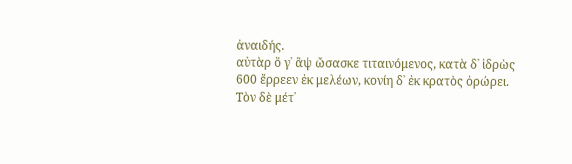ἀναιδής.
αὐτὰρ ὅ γ᾽ ἂψ ὤσασκε τιταινόμενος, κατὰ δ᾽ ἱδρὼς
600 ἔρρεεν ἐκ μελέων, κονίη δ᾽ ἐκ κρατὸς ὀρώρει.
Τὸν δὲ μέτ᾽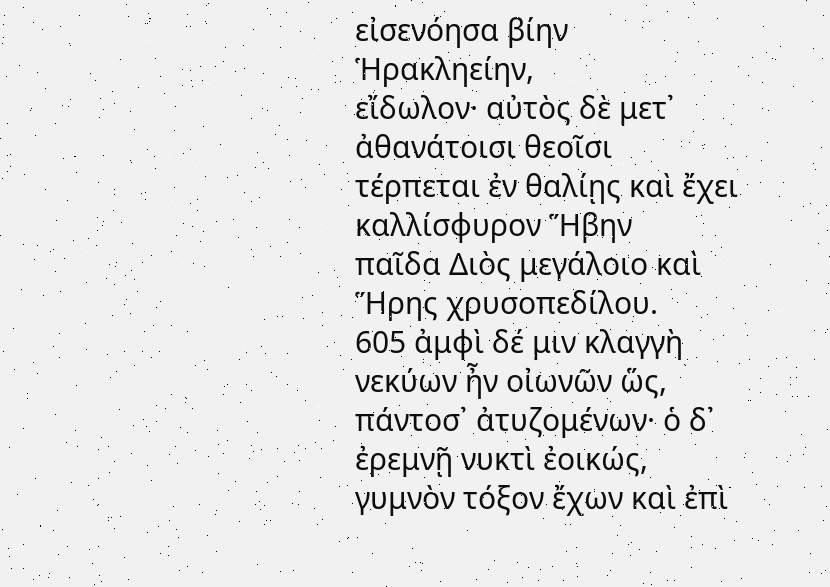εἰσενόησα βίην Ἡρακληείην,
εἴδωλον· αὐτὸς δὲ μετ᾽ ἀθανάτοισι θεοῖσι
τέρπεται ἐν θαλίῃς καὶ ἔχει καλλίσφυρον Ἥβην
παῖδα Διὸς μεγάλοιο καὶ Ἥρης χρυσοπεδίλου.
605 ἀμφὶ δέ μιν κλαγγὴ νεκύων ἦν οἰωνῶν ὥς,
πάντοσ᾽ ἀτυζομένων· ὁ δ᾽ ἐρεμνῇ νυκτὶ ἐοικώς,
γυμνὸν τόξον ἔχων καὶ ἐπὶ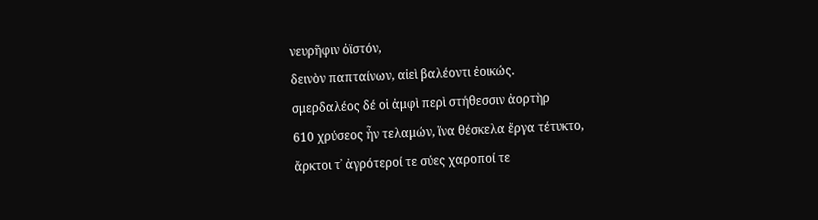νευρῆφιν ὀϊστόν,
δεινὸν παπταίνων, αἰεὶ βαλέοντι ἐοικώς.
σμερδαλέος δέ οἱ ἀμφὶ περὶ στήθεσσιν ἀορτὴρ
610 χρύσεος ἦν τελαμών, ἵνα θέσκελα ἔργα τέτυκτο,
ἄρκτοι τ᾽ ἀγρότεροί τε σύες χαροποί τε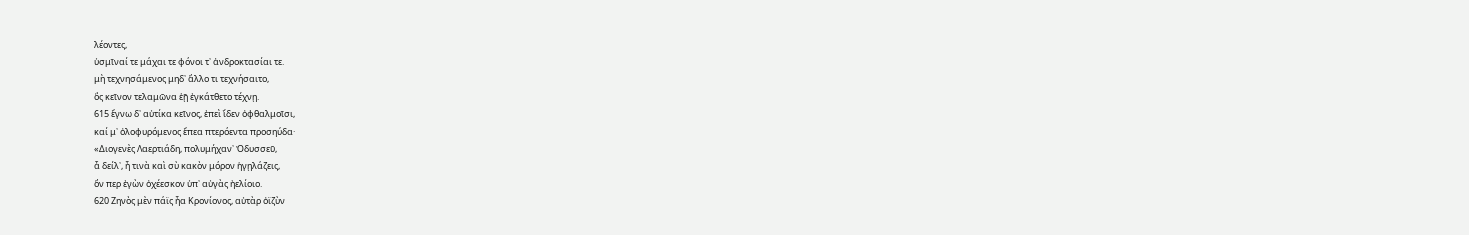λέοντες,
ὑσμῖναί τε μάχαι τε φόνοι τ᾽ ἀνδροκτασίαι τε.
μὴ τεχνησάμενος μηδ᾽ ἄλλο τι τεχνήσαιτο,
ὃς κεῖνον τελαμῶνα ἑῇ ἐγκάτθετο τέχνῃ.
615 ἔγνω δ᾽ αὐτίκα κεῖνος, ἐπεὶ ἴδεν ὀφθαλμοῖσι,
καί μ᾽ ὀλοφυρόμενος ἔπεα πτερόεντα προσηύδα·
«Διογενὲς Λαερτιάδη, πολυμήχαν᾽ Ὀδυσσεῦ,
ἆ δείλ᾽, ἦ τινὰ καὶ σὺ κακὸν μόρον ἡγῃλάζεις,
ὅν περ ἐγὼν ὀχέεσκον ὑπ᾽ αὐγὰς ἠελίοιο.
620 Ζηνὸς μὲν πάϊς ἦα Κρονίονος, αὐτὰρ ὀϊζὺν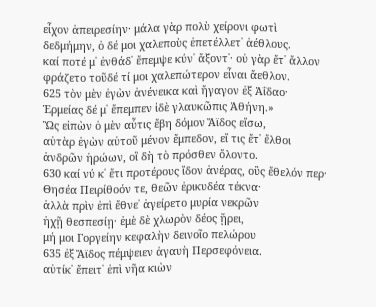εἶχον ἀπειρεσίην· μάλα γὰρ πολὺ χείρονι φωτὶ
δεδμήμην, ὁ δέ μοι χαλεποὺς ἐπετέλλετ᾽ ἀέθλους.
καί ποτέ μ᾽ ἐνθάδ᾽ ἔπεμψε κύν᾽ ἄξοντ᾽· οὐ γὰρ ἔτ᾽ ἄλλον
φράζετο τοῦδέ τί μοι χαλεπώτερον εἶναι ἄεθλον.
625 τὸν μὲν ἐγὼν ἀνένεικα καὶ ἤγαγον ἐξ Ἀΐδαο·
Ἑρμείας δέ μ᾽ ἔπεμπεν ἰδὲ γλαυκῶπις Ἀθήνη.»
Ὣς εἰπὼν ὁ μὲν αὖτις ἔβη δόμον Ἄϊδος εἴσω,
αὐτὰρ ἐγὼν αὐτοῦ μένον ἔμπεδον, εἴ τις ἔτ᾽ ἔλθοι
ἀνδρῶν ἡρώων, οἳ δὴ τὸ πρόσθεν ὄλοντο.
630 καί νύ κ᾽ ἔτι προτέρους ἴδον ἀνέρας, οὓς ἔθελόν περ·
Θησέα Πειρίθοόν τε, θεῶν ἐρικυδέα τέκνα·
ἀλλὰ πρὶν ἐπὶ ἔθνε᾽ ἀγείρετο μυρία νεκρῶν
ἠχῇ θεσπεσίῃ· ἐμὲ δὲ χλωρὸν δέος ᾕρει,
μή μοι Γοργείην κεφαλὴν δεινοῖο πελώρου
635 ἐξ Ἄϊδος πέμψειεν ἀγαυὴ Περσεφόνεια.
αὐτίκ᾽ ἔπειτ᾽ ἐπὶ νῆα κιὼν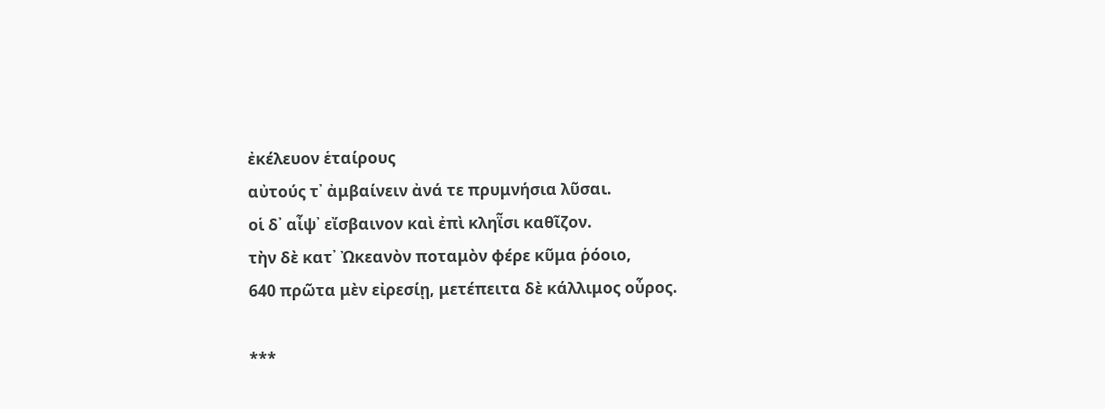ἐκέλευον ἑταίρους
αὐτούς τ᾽ ἀμβαίνειν ἀνά τε πρυμνήσια λῦσαι.
οἱ δ᾽ αἶψ᾽ εἴσβαινον καὶ ἐπὶ κληῗσι καθῖζον.
τὴν δὲ κατ᾽ Ὠκεανὸν ποταμὸν φέρε κῦμα ῥόοιο,
640 πρῶτα μὲν εἰρεσίῃ, μετέπειτα δὲ κάλλιμος οὖρος.

***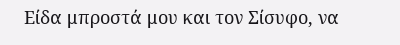Είδα μπροστά μου και τον Σίσυφο, να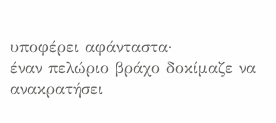υποφέρει αφάνταστα·
έναν πελώριο βράχο δοκίμαζε να ανακρατήσει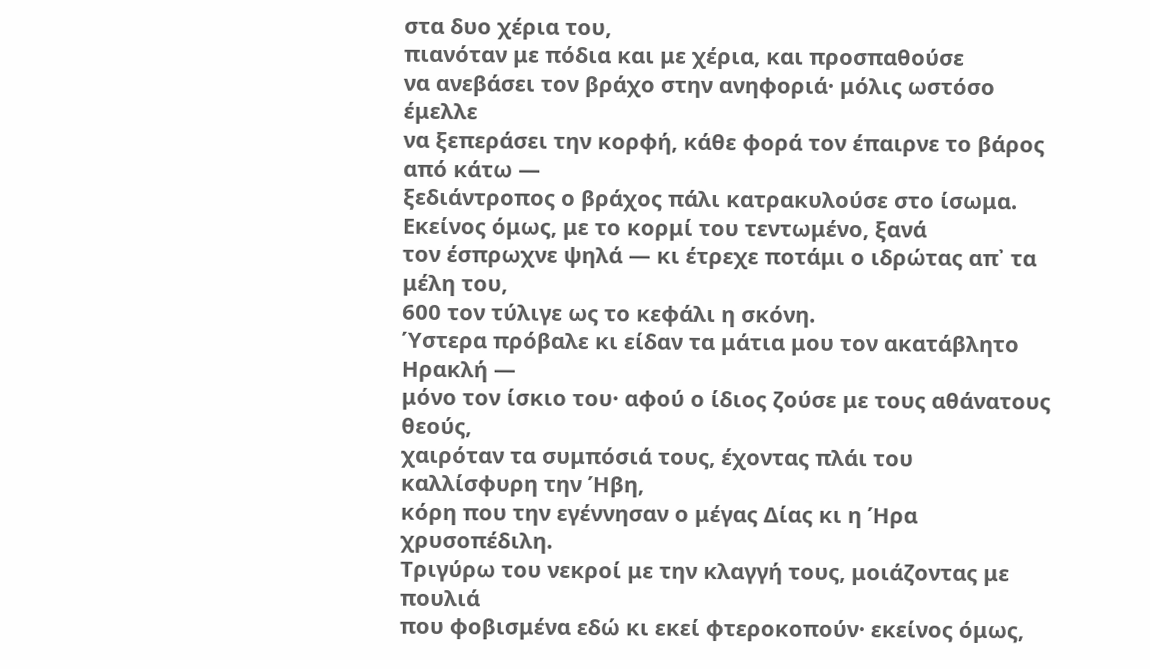στα δυο χέρια του,
πιανόταν με πόδια και με χέρια, και προσπαθούσε
να ανεβάσει τον βράχο στην ανηφοριά· μόλις ωστόσο έμελλε
να ξεπεράσει την κορφή, κάθε φορά τον έπαιρνε το βάρος από κάτω —
ξεδιάντροπος ο βράχος πάλι κατρακυλούσε στο ίσωμα.
Εκείνος όμως, με το κορμί του τεντωμένο, ξανά
τον έσπρωχνε ψηλά — κι έτρεχε ποτάμι ο ιδρώτας απ᾽ τα μέλη του,
600 τον τύλιγε ως το κεφάλι η σκόνη.
Ύστερα πρόβαλε κι είδαν τα μάτια μου τον ακατάβλητο Ηρακλή —
μόνο τον ίσκιο του· αφού ο ίδιος ζούσε με τους αθάνατους θεούς,
χαιρόταν τα συμπόσιά τους, έχοντας πλάι του καλλίσφυρη την Ήβη,
κόρη που την εγέννησαν ο μέγας Δίας κι η Ήρα χρυσοπέδιλη.
Τριγύρω του νεκροί με την κλαγγή τους, μοιάζοντας με πουλιά
που φοβισμένα εδώ κι εκεί φτεροκοπούν· εκείνος όμως,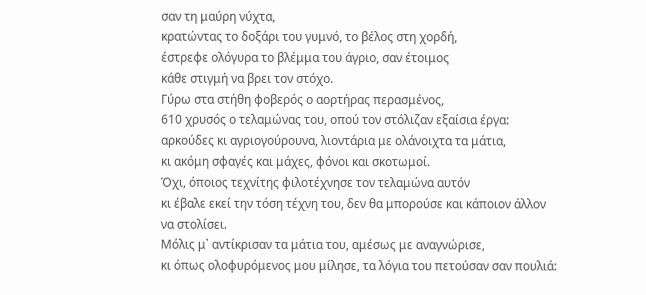σαν τη μαύρη νύχτα,
κρατώντας το δοξάρι του γυμνό, το βέλος στη χορδή,
έστρεφε ολόγυρα το βλέμμα του άγριο, σαν έτοιμος
κάθε στιγμή να βρει τον στόχο.
Γύρω στα στήθη φοβερός ο αορτήρας περασμένος,
610 χρυσός ο τελαμώνας του, οπού τον στόλιζαν εξαίσια έργα:
αρκούδες κι αγριογούρουνα, λιοντάρια με ολάνοιχτα τα μάτια,
κι ακόμη σφαγές και μάχες, φόνοι και σκοτωμοί.
Όχι, όποιος τεχνίτης φιλοτέχνησε τον τελαμώνα αυτόν
κι έβαλε εκεί την τόση τέχνη του, δεν θα μπορούσε και κάποιον άλλον
να στολίσει.
Μόλις μ᾽ αντίκρισαν τα μάτια του, αμέσως με αναγνώρισε,
κι όπως ολοφυρόμενος μου μίλησε, τα λόγια του πετούσαν σαν πουλιά: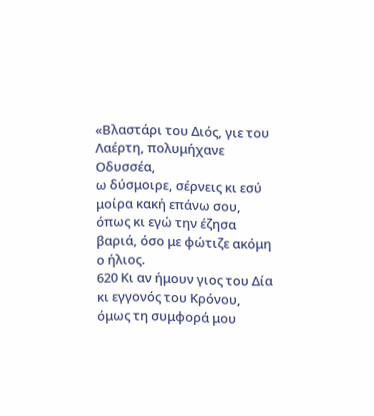«Βλαστάρι του Διός, γιε του Λαέρτη, πολυμήχανε Οδυσσέα,
ω δύσμοιρε, σέρνεις κι εσύ μοίρα κακή επάνω σου,
όπως κι εγώ την έζησα βαριά, όσο με φώτιζε ακόμη ο ήλιος.
620 Κι αν ήμουν γιος του Δία κι εγγονός του Κρόνου, όμως τη συμφορά μου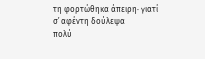τη φορτώθηκα άπειρη· γιατί σ᾽ αφέντη δούλεψα
πολύ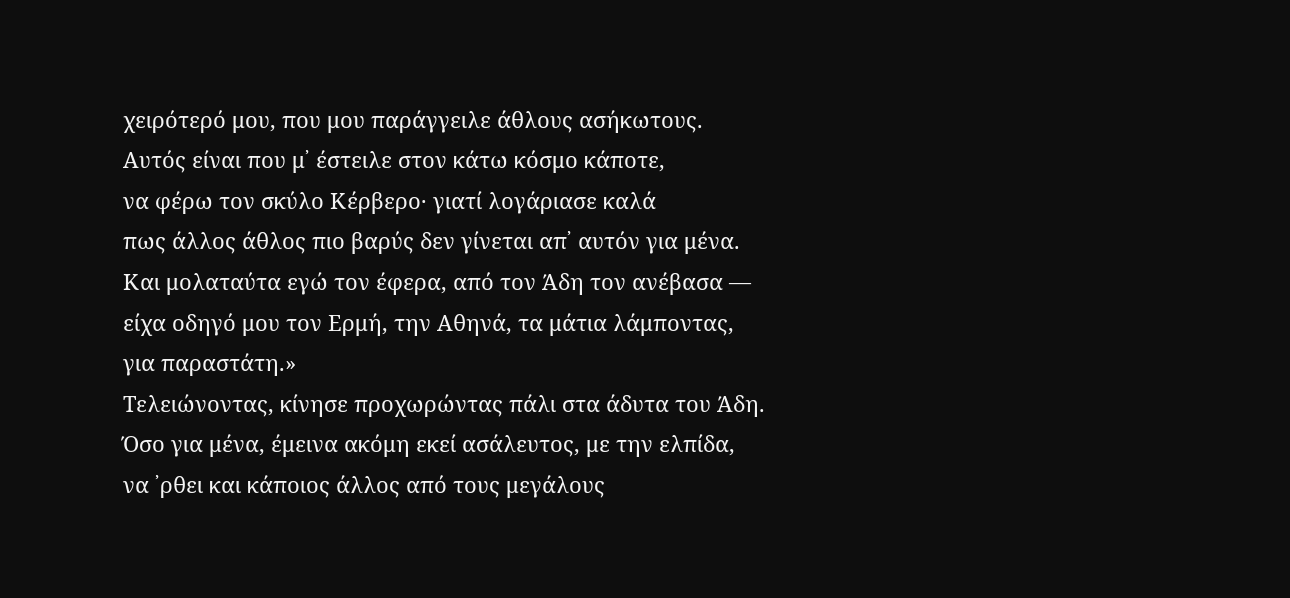χειρότερό μου, που μου παράγγειλε άθλους ασήκωτους.
Αυτός είναι που μ᾽ έστειλε στον κάτω κόσμο κάποτε,
να φέρω τον σκύλο Κέρβερο· γιατί λογάριασε καλά
πως άλλος άθλος πιο βαρύς δεν γίνεται απ᾽ αυτόν για μένα.
Και μολαταύτα εγώ τον έφερα, από τον Άδη τον ανέβασα —
είχα οδηγό μου τον Ερμή, την Αθηνά, τα μάτια λάμποντας,
για παραστάτη.»
Τελειώνοντας, κίνησε προχωρώντας πάλι στα άδυτα του Άδη.
Όσο για μένα, έμεινα ακόμη εκεί ασάλευτος, με την ελπίδα,
να ᾽ρθει και κάποιος άλλος από τους μεγάλους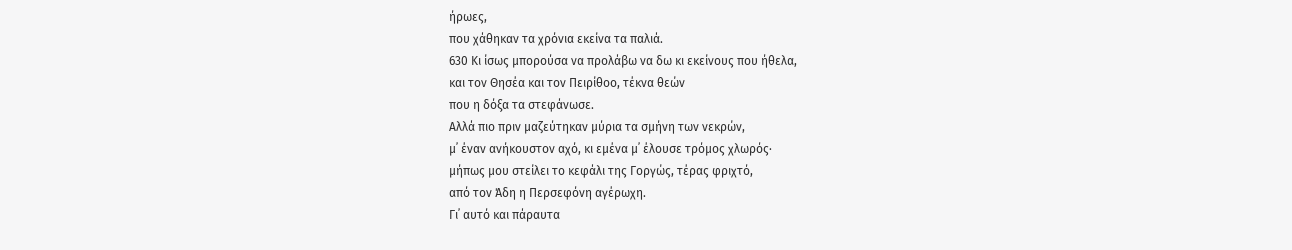ήρωες,
που χάθηκαν τα χρόνια εκείνα τα παλιά.
630 Κι ίσως μπορούσα να προλάβω να δω κι εκείνους που ήθελα,
και τον Θησέα και τον Πειρίθοο, τέκνα θεών
που η δόξα τα στεφάνωσε.
Αλλά πιο πριν μαζεύτηκαν μύρια τα σμήνη των νεκρών,
μ᾽ έναν ανήκουστον αχό, κι εμένα μ᾽ έλουσε τρόμος χλωρός·
μήπως μου στείλει το κεφάλι της Γοργώς, τέρας φριχτό,
από τον Άδη η Περσεφόνη αγέρωχη.
Γι᾽ αυτό και πάραυτα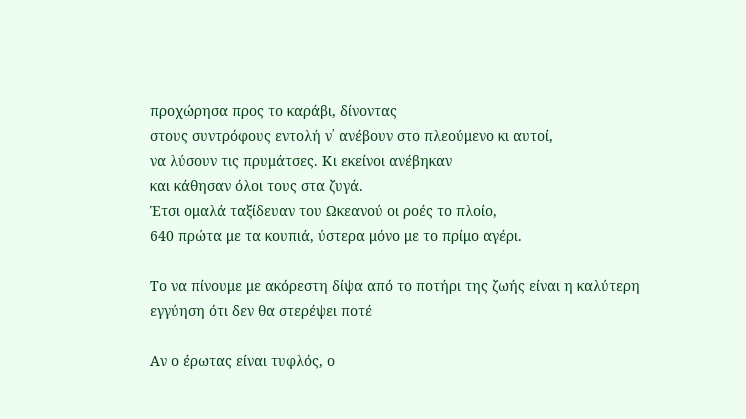προχώρησα προς το καράβι, δίνοντας
στους συντρόφους εντολή ν᾽ ανέβουν στο πλεούμενο κι αυτοί,
να λύσουν τις πρυμάτσες. Κι εκείνοι ανέβηκαν
και κάθησαν όλοι τους στα ζυγά.
Έτσι ομαλά ταξίδευαν του Ωκεανού οι ροές το πλοίο,
640 πρώτα με τα κουπιά, ύστερα μόνο με το πρίμο αγέρι.

Το να πίνουμε με ακόρεστη δίψα από το ποτήρι της ζωής είναι η καλύτερη εγγύηση ότι δεν θα στερέψει ποτέ

Αν ο έρωτας είναι τυφλός, ο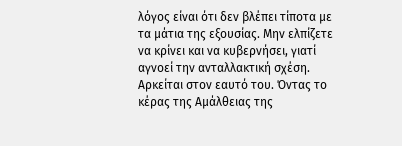λόγος είναι ότι δεν βλέπει τίποτα με τα μάτια της εξουσίας. Μην ελπίζετε να κρίνει και να κυβερνήσει, γιατί αγνοεί την ανταλλακτική σχέση. Αρκείται στον εαυτό του. Όντας το κέρας της Αμάλθειας της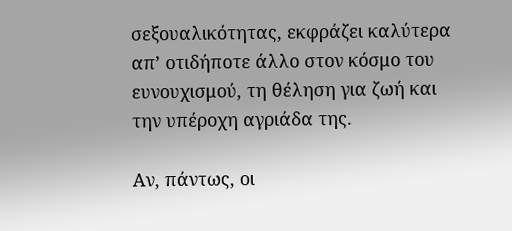σεξουαλικότητας, εκφράζει καλύτερα απ’ οτιδήποτε άλλο στον κόσμο του ευνουχισμού, τη θέληση για ζωή και την υπέροχη αγριάδα της.

Αν, πάντως, οι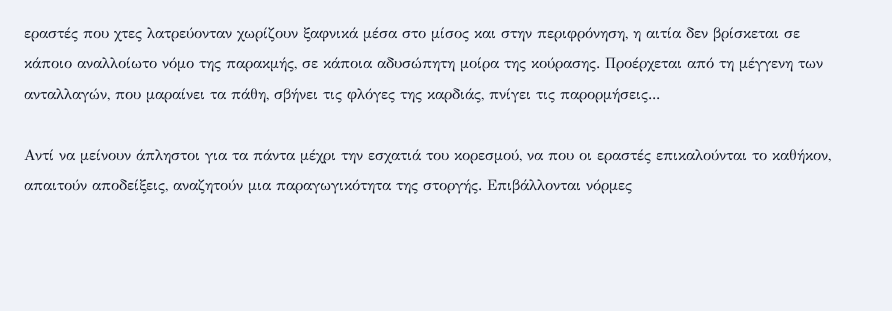εραστές που χτες λατρεύονταν χωρίζουν ξαφνικά μέσα στο μίσος και στην περιφρόνηση, η αιτία δεν βρίσκεται σε κάποιο αναλλοίωτο νόμο της παρακμής, σε κάποια αδυσώπητη μοίρα της κούρασης. Προέρχεται από τη μέγγενη των ανταλλαγών, που μαραίνει τα πάθη, σβήνει τις φλόγες της καρδιάς, πνίγει τις παρορμήσεις...

Αντί να μείνουν άπληστοι για τα πάντα μέχρι την εσχατιά του κορεσμού, να που οι εραστές επικαλούνται το καθήκον, απαιτούν αποδείξεις, αναζητούν μια παραγωγικότητα της στοργής. Επιβάλλονται νόρμες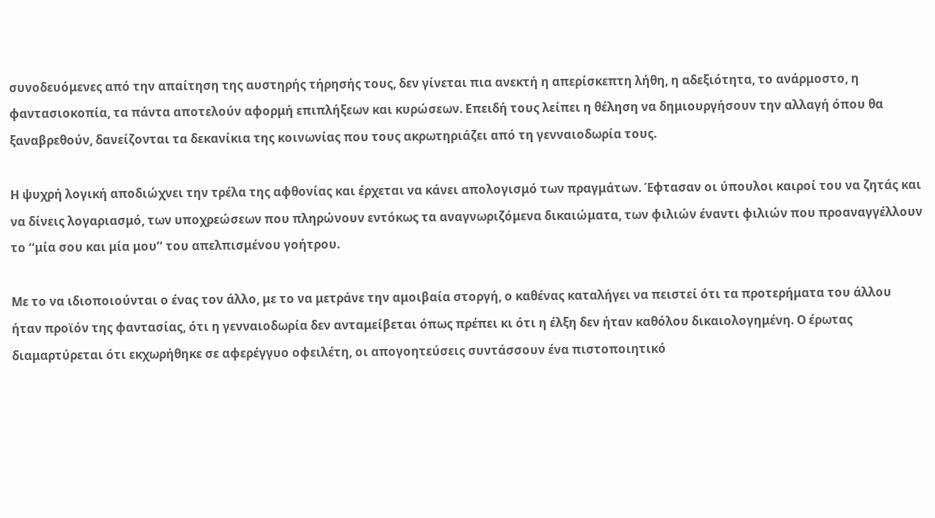συνοδευόμενες από την απαίτηση της αυστηρής τήρησής τους, δεν γίνεται πια ανεκτή η απερίσκεπτη λήθη, η αδεξιότητα, το ανάρμοστο, η φαντασιοκοπία, τα πάντα αποτελούν αφορμή επιπλήξεων και κυρώσεων. Επειδή τους λείπει η θέληση να δημιουργήσουν την αλλαγή όπου θα ξαναβρεθούν, δανείζονται τα δεκανίκια της κοινωνίας που τους ακρωτηριάζει από τη γενναιοδωρία τους.

Η ψυχρή λογική αποδιώχνει την τρέλα της αφθονίας και έρχεται να κάνει απολογισμό των πραγμάτων. Έφτασαν οι ύπουλοι καιροί του να ζητάς και να δίνεις λογαριασμό, των υποχρεώσεων που πληρώνουν εντόκως τα αναγνωριζόμενα δικαιώματα, των φιλιών έναντι φιλιών που προαναγγέλλουν το ‘‘μία σου και μία μου’’ του απελπισμένου γοήτρου.

Με το να ιδιοποιούνται ο ένας τον άλλο, με το να μετράνε την αμοιβαία στοργή, ο καθένας καταλήγει να πειστεί ότι τα προτερήματα του άλλου ήταν προϊόν της φαντασίας, ότι η γενναιοδωρία δεν ανταμείβεται όπως πρέπει κι ότι η έλξη δεν ήταν καθόλου δικαιολογημένη. Ο έρωτας διαμαρτύρεται ότι εκχωρήθηκε σε αφερέγγυο οφειλέτη, οι απογοητεύσεις συντάσσουν ένα πιστοποιητικό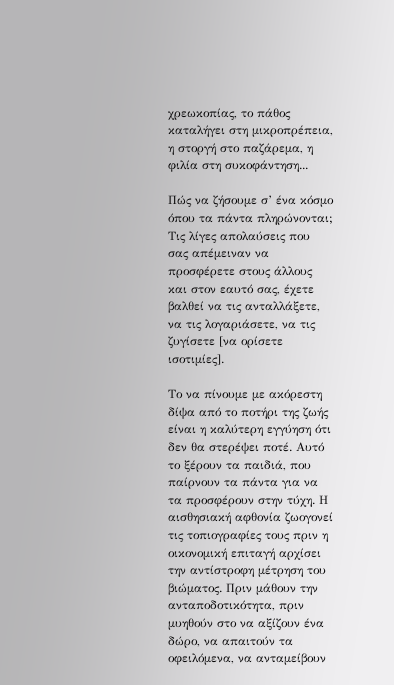χρεωκοπίας, το πάθος καταλήγει στη μικροπρέπεια, η στοργή στο παζάρεμα, η φιλία στη συκοφάντηση...

Πώς να ζήσουμε σ’ ένα κόσμο όπου τα πάντα πληρώνονται; Τις λίγες απολαύσεις που σας απέμειναν να προσφέρετε στους άλλους και στον εαυτό σας, έχετε βαλθεί να τις ανταλλάξετε, να τις λογαριάσετε, να τις ζυγίσετε [να ορίσετε ισοτιμίες].

Το να πίνουμε με ακόρεστη δίψα από το ποτήρι της ζωής είναι η καλύτερη εγγύηση ότι δεν θα στερέψει ποτέ. Αυτό το ξέρουν τα παιδιά, που παίρνουν τα πάντα για να τα προσφέρουν στην τύχη. Η αισθησιακή αφθονία ζωογονεί τις τοπιογραφίες τους πριν η οικονομική επιταγή αρχίσει την αντίστροφη μέτρηση του βιώματος. Πριν μάθουν την ανταποδοτικότητα, πριν μυηθούν στο να αξίζουν ένα δώρο, να απαιτούν τα οφειλόμενα, να ανταμείβουν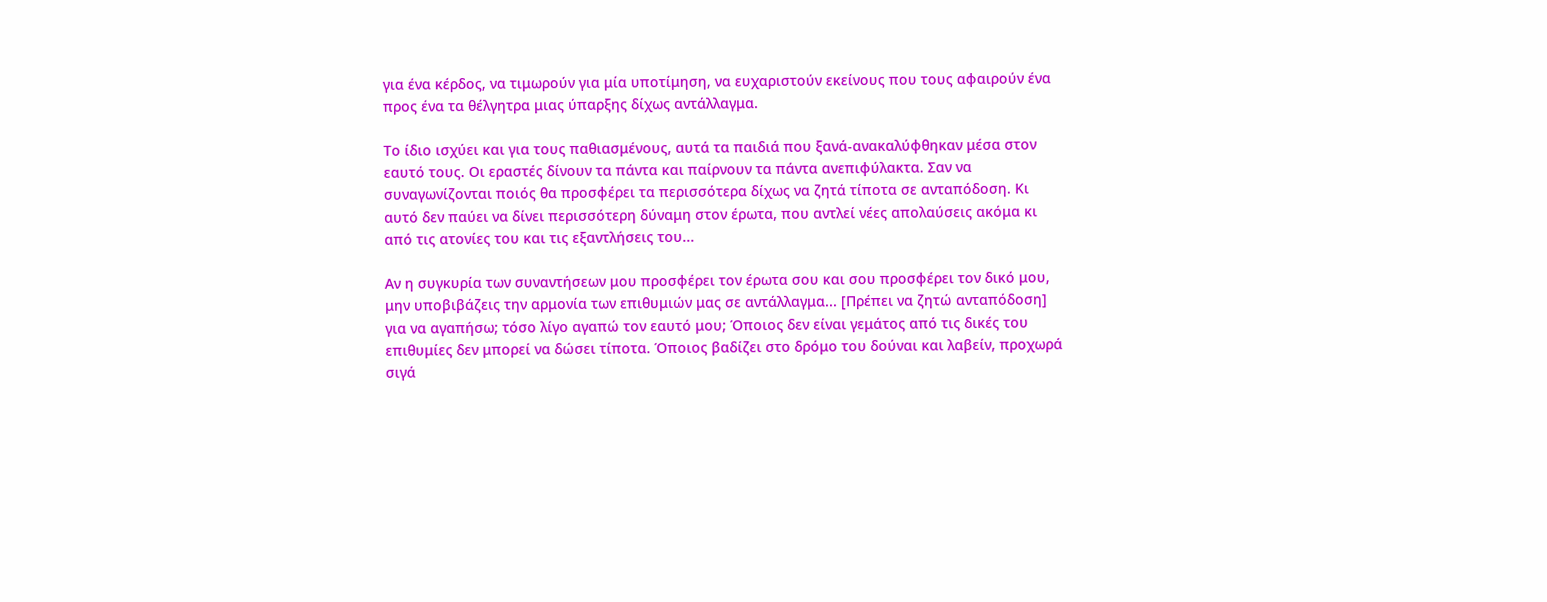για ένα κέρδος, να τιμωρούν για μία υποτίμηση, να ευχαριστούν εκείνους που τους αφαιρούν ένα προς ένα τα θέλγητρα μιας ύπαρξης δίχως αντάλλαγμα.

Το ίδιο ισχύει και για τους παθιασμένους, αυτά τα παιδιά που ξανά-ανακαλύφθηκαν μέσα στον εαυτό τους. Οι εραστές δίνουν τα πάντα και παίρνουν τα πάντα ανεπιφύλακτα. Σαν να συναγωνίζονται ποιός θα προσφέρει τα περισσότερα δίχως να ζητά τίποτα σε ανταπόδοση. Κι αυτό δεν παύει να δίνει περισσότερη δύναμη στον έρωτα, που αντλεί νέες απολαύσεις ακόμα κι από τις ατονίες του και τις εξαντλήσεις του...

Αν η συγκυρία των συναντήσεων μου προσφέρει τον έρωτα σου και σου προσφέρει τον δικό μου, μην υποβιβάζεις την αρμονία των επιθυμιών μας σε αντάλλαγμα... [Πρέπει να ζητώ ανταπόδοση] για να αγαπήσω; τόσο λίγο αγαπώ τον εαυτό μου; Όποιος δεν είναι γεμάτος από τις δικές του επιθυμίες δεν μπορεί να δώσει τίποτα. Όποιος βαδίζει στο δρόμο του δούναι και λαβείν, προχωρά σιγά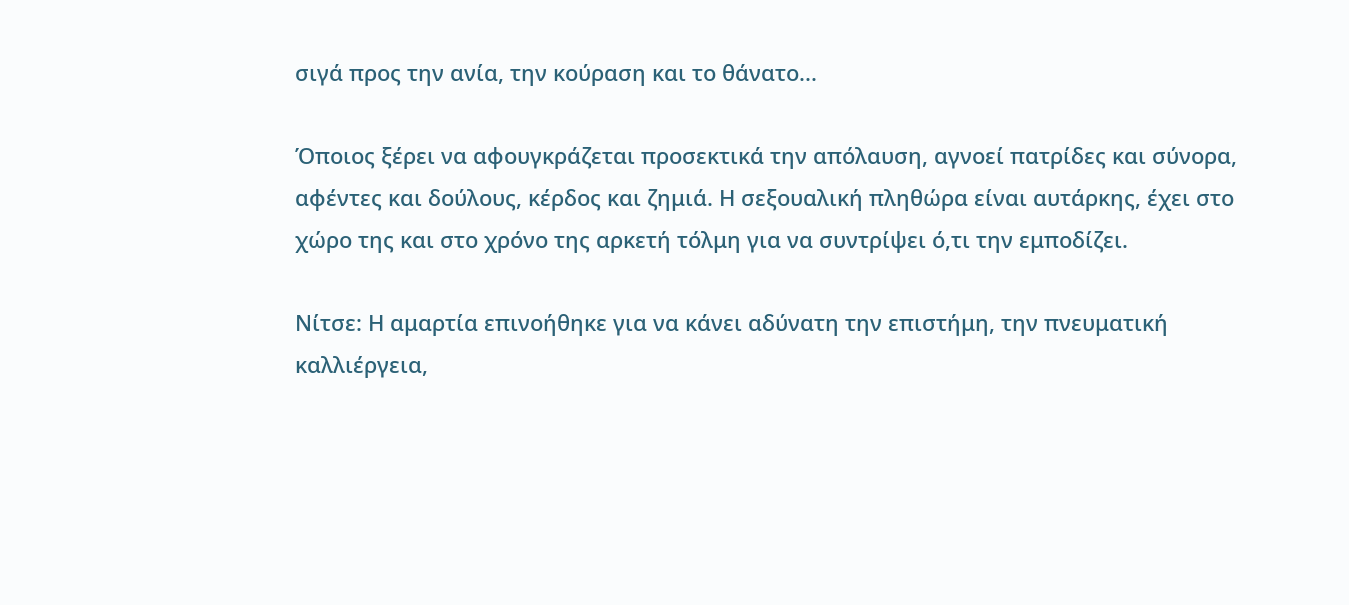σιγά προς την ανία, την κούραση και το θάνατο...

Όποιος ξέρει να αφουγκράζεται προσεκτικά την απόλαυση, αγνοεί πατρίδες και σύνορα, αφέντες και δούλους, κέρδος και ζημιά. Η σεξουαλική πληθώρα είναι αυτάρκης, έχει στο χώρο της και στο χρόνο της αρκετή τόλμη για να συντρίψει ό,τι την εμποδίζει.

Νίτσε: Η αμαρτία επινοήθηκε για να κάνει αδύνατη την επιστήμη, την πνευματική καλλιέργεια,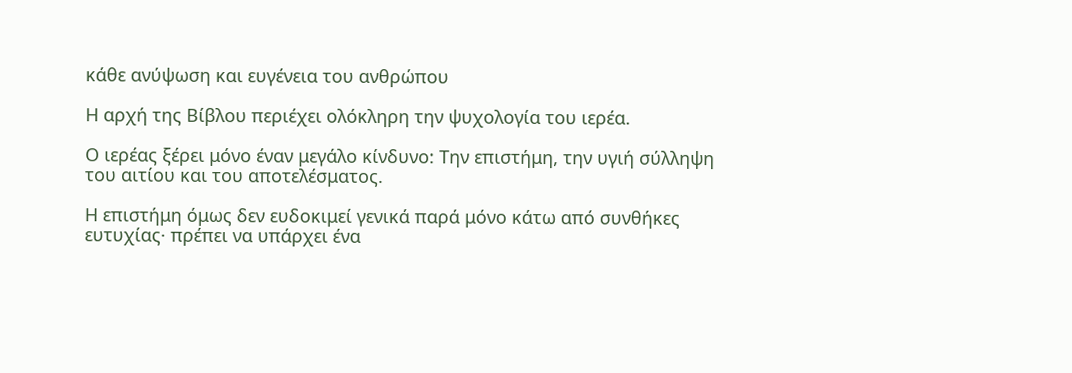κάθε ανύψωση και ευγένεια του ανθρώπου

Η αρχή της Βίβλου περιέχει ολόκληρη την ψυχολογία του ιερέα.

Ο ιερέας ξέρει μόνο έναν μεγάλο κίνδυνο: Την επιστήμη, την υγιή σύλληψη του αιτίου και του αποτελέσματος.

Η επιστήμη όμως δεν ευδοκιμεί γενικά παρά μόνο κάτω από συνθήκες ευτυχίας· πρέπει να υπάρχει ένα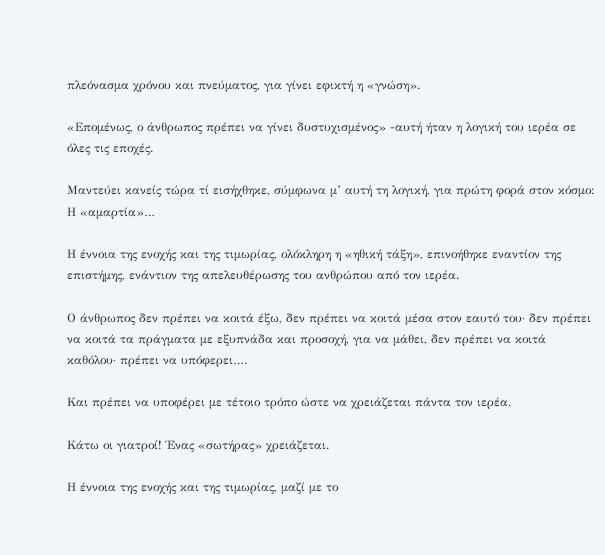πλεόνασμα χρόνου και πνεύματος, για γίνει εφικτή η «γνώση».

«Επομένως, ο άνθρωπος πρέπει να γίνει δυστυχισμένος» -αυτή ήταν η λογική του ιερέα σε όλες τις εποχές.

Μαντεύει κανείς τώρα τί εισήχθηκε, σύμφωνα μ’ αυτή τη λογική, για πρώτη φορά στον κόσμο: Η «αμαρτία»…

Η έννοια της ενοχής και της τιμωρίας, ολόκληρη η «ηθική τάξη», επινοήθηκε εναντίον της επιστήμης, ενάντιον της απελευθέρωσης του ανθρώπου από τον ιερέα.

Ο άνθρωπος δεν πρέπει να κοιτά έξω, δεν πρέπει να κοιτά μέσα στον εαυτό του· δεν πρέπει να κοιτά τα πράγματα με εξυπνάδα και προσοχή, για να μάθει, δεν πρέπει να κοιτά καθόλου· πρέπει να υπόφερει….

Και πρέπει να υποφέρει με τέτοιο τρόπο ώστε να χρειάζεται πάντα τον ιερέα.

Κάτω οι γιατροί! Ένας «σωτήρας» χρειάζεται.

Η έννοια της ενοχής και της τιμωρίας, μαζί με το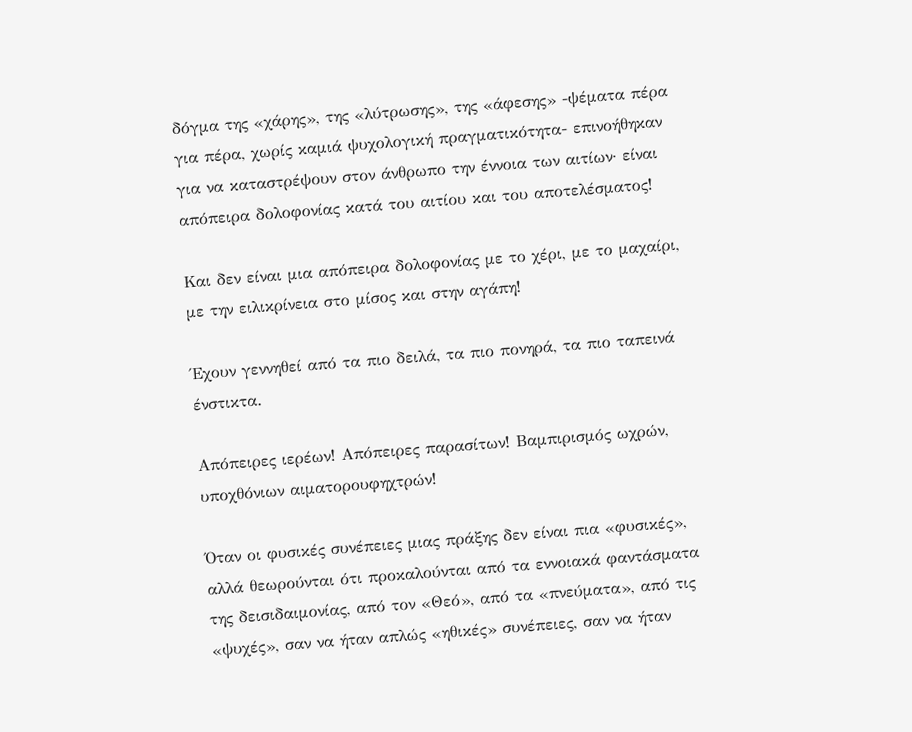δόγμα της «χάρης», της «λύτρωσης», της «άφεσης» -ψέματα πέρα για πέρα, χωρίς καμιά ψυχολογική πραγματικότητα- επινοήθηκαν για να καταστρέψουν στον άνθρωπο την έννοια των αιτίων· είναι απόπειρα δολοφονίας κατά του αιτίου και του αποτελέσματος!

Και δεν είναι μια απόπειρα δολοφονίας με το χέρι, με το μαχαίρι, με την ειλικρίνεια στο μίσος και στην αγάπη!

Έχουν γεννηθεί από τα πιο δειλά, τα πιο πονηρά, τα πιο ταπεινά ένστικτα.

Απόπειρες ιερέων! Απόπειρες παρασίτων! Βαμπιρισμός ωχρών, υποχθόνιων αιματορουφηχτρών!

Όταν οι φυσικές συνέπειες μιας πράξης δεν είναι πια «φυσικές», αλλά θεωρούνται ότι προκαλούνται από τα εννοιακά φαντάσματα της δεισιδαιμονίας, από τον «Θεό», από τα «πνεύματα», από τις «ψυχές», σαν να ήταν απλώς «ηθικές» συνέπειες, σαν να ήταν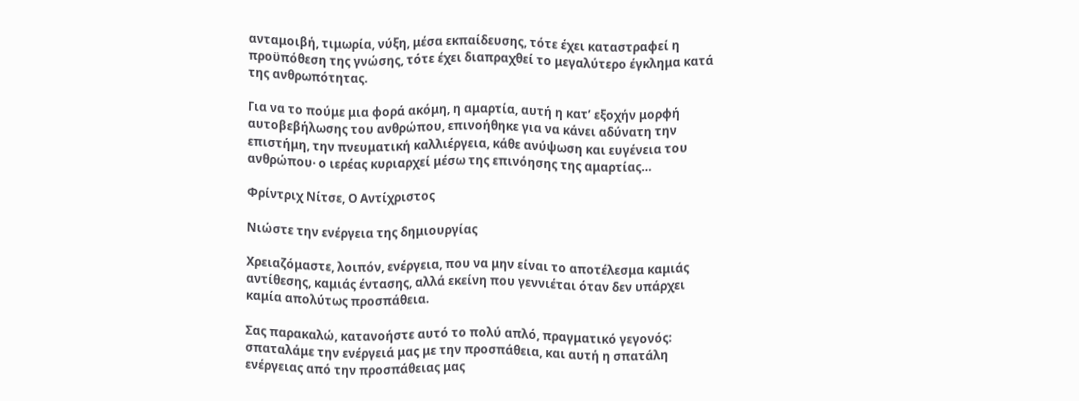ανταμοιβή, τιμωρία, νύξη, μέσα εκπαίδευσης, τότε έχει καταστραφεί η προϋπόθεση της γνώσης, τότε έχει διαπραχθεί το μεγαλύτερο έγκλημα κατά της ανθρωπότητας.

Για να το πούμε μια φορά ακόμη, η αμαρτία, αυτή η κατ’ εξοχήν μορφή αυτοβεβήλωσης του ανθρώπου, επινοήθηκε για να κάνει αδύνατη την επιστήμη, την πνευματική καλλιέργεια, κάθε ανύψωση και ευγένεια του ανθρώπου· ο ιερέας κυριαρχεί μέσω της επινόησης της αμαρτίας…

Φρίντριχ Νίτσε, Ο Αντίχριστος

Νιώστε την ενέργεια της δημιουργίας

Χρειαζόμαστε, λοιπόν, ενέργεια, που να μην είναι το αποτέλεσμα καμιάς αντίθεσης, καμιάς έντασης, αλλά εκείνη που γεννιέται όταν δεν υπάρχει καμία απολύτως προσπάθεια.

Σας παρακαλώ, κατανοήστε αυτό το πολύ απλό, πραγματικό γεγονός: σπαταλάμε την ενέργειά μας με την προσπάθεια, και αυτή η σπατάλη ενέργειας από την προσπάθειας μας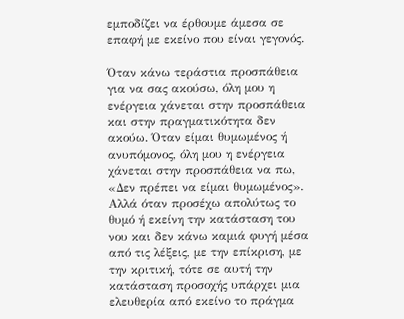εμποδίζει να έρθουμε άμεσα σε επαφή με εκείνο που είναι γεγονός.

Όταν κάνω τεράστια προσπάθεια για να σας ακούσω, όλη μου η ενέργεια χάνεται στην προσπάθεια και στην πραγματικότητα δεν ακούω. Όταν είμαι θυμωμένος ή ανυπόμονος, όλη μου η ενέργεια χάνεται στην προσπάθεια να πω, «Δεν πρέπει να είμαι θυμωμένος». Αλλά όταν προσέχω απολύτως το θυμό ή εκείνη την κατάσταση του νου και δεν κάνω καμιά φυγή μέσα από τις λέξεις, με την επίκριση, με την κριτική, τότε σε αυτή την κατάσταση προσοχής υπάρχει μια ελευθερία από εκείνο το πράγμα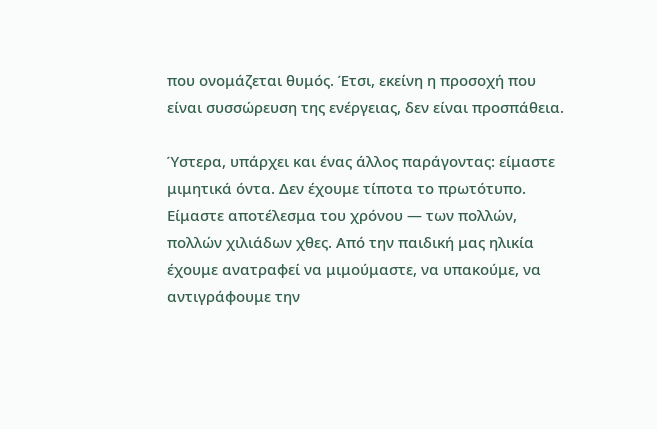που ονομάζεται θυμός. Έτσι, εκείνη η προσοχή που είναι συσσώρευση της ενέργειας, δεν είναι προσπάθεια.

Ύστερα, υπάρχει και ένας άλλος παράγοντας: είμαστε μιμητικά όντα. Δεν έχουμε τίποτα το πρωτότυπο. Είμαστε αποτέλεσμα του χρόνου — των πολλών, πολλών χιλιάδων χθες. Από την παιδική μας ηλικία έχουμε ανατραφεί να μιμούμαστε, να υπακούμε, να αντιγράφουμε την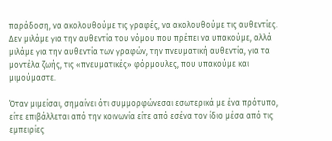παράδοση, να ακολουθούμε τις γραφές, να ακολουθούμε τις αυθεντίες. Δεν μιλάμε για την αυθεντία του νόμου που πρέπει να υπακούμε, αλλά μιλάμε για την αυθεντία των γραφών, την πνευματική αυθεντία, για τα μοντέλα ζωής, τις «πνευματικές» φόρμουλες, που υπακούμε και μιμούμαστε.

Όταν μιμείσαι, σημαίνει ότι συμμορφώνεσαι εσωτερικά με ένα πρότυπο, είτε επιβάλλεται από την κοινωνία είτε από εσένα τον ίδιο μέσα από τις εμπειρίες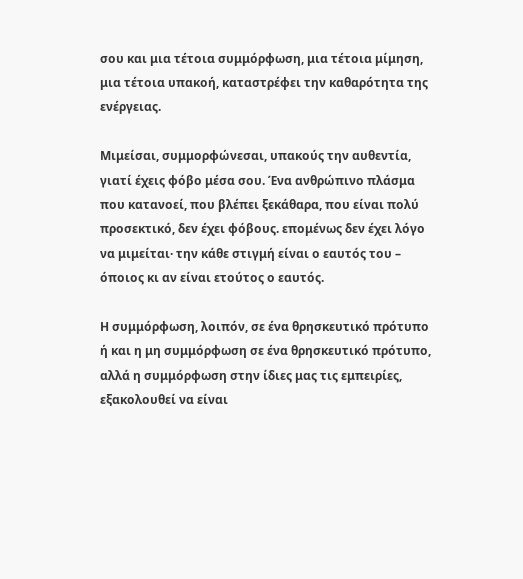σου και μια τέτοια συμμόρφωση, μια τέτοια μίμηση, μια τέτοια υπακοή, καταστρέφει την καθαρότητα της ενέργειας.

Μιμείσαι, συμμορφώνεσαι, υπακούς την αυθεντία, γιατί έχεις φόβο μέσα σου. Ένα ανθρώπινο πλάσμα που κατανοεί, που βλέπει ξεκάθαρα, που είναι πολύ προσεκτικό, δεν έχει φόβους. επομένως δεν έχει λόγο να μιμείται· την κάθε στιγμή είναι ο εαυτός του – όποιος κι αν είναι ετούτος ο εαυτός.

Η συμμόρφωση, λοιπόν, σε ένα θρησκευτικό πρότυπο ή και η μη συμμόρφωση σε ένα θρησκευτικό πρότυπο, αλλά η συμμόρφωση στην ίδιες μας τις εμπειρίες, εξακολουθεί να είναι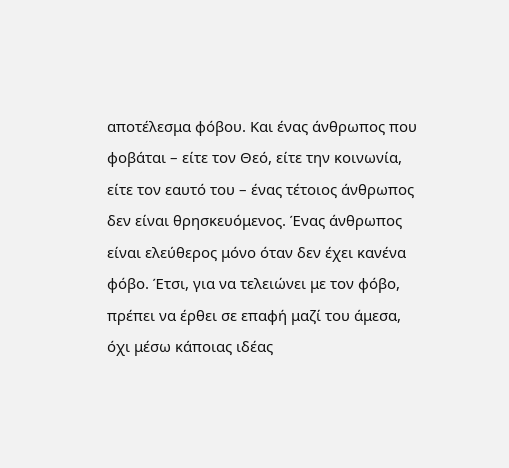αποτέλεσμα φόβου. Και ένας άνθρωπος που φοβάται – είτε τον Θεό, είτε την κοινωνία, είτε τον εαυτό του – ένας τέτοιος άνθρωπος δεν είναι θρησκευόμενος. Ένας άνθρωπος είναι ελεύθερος μόνο όταν δεν έχει κανένα φόβο. Έτσι, για να τελειώνει με τον φόβο, πρέπει να έρθει σε επαφή μαζί του άμεσα, όχι μέσω κάποιας ιδέας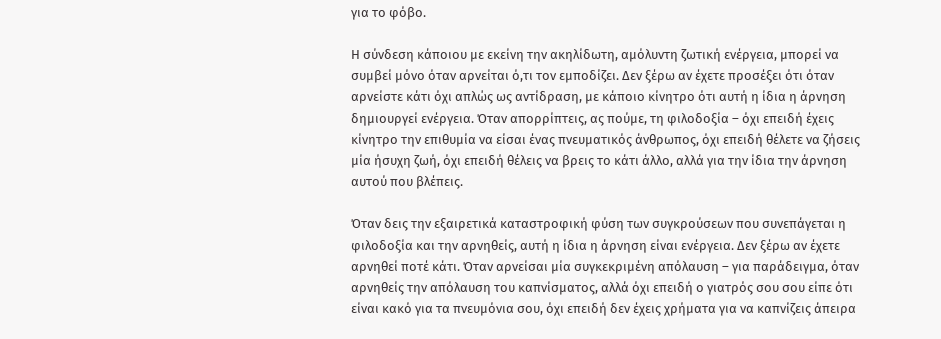για το φόβο.

Η σύνδεση κάποιου με εκείνη την ακηλίδωτη, αμόλυντη ζωτική ενέργεια, μπορεί να συμβεί μόνο όταν αρνείται ό,τι τον εμποδίζει. Δεν ξέρω αν έχετε προσέξει ότι όταν αρνείστε κάτι όχι απλώς ως αντίδραση, με κάποιο κίνητρο ότι αυτή η ίδια η άρνηση δημιουργεί ενέργεια. Όταν απορρίπτεις, ας πούμε, τη φιλοδοξία – όχι επειδή έχεις κίνητρο την επιθυμία να είσαι ένας πνευματικός άνθρωπος, όχι επειδή θέλετε να ζήσεις μία ήσυχη ζωή, όχι επειδή θέλεις να βρεις το κάτι άλλο, αλλά για την ίδια την άρνηση αυτού που βλέπεις.

Όταν δεις την εξαιρετικά καταστροφική φύση των συγκρούσεων που συνεπάγεται η φιλοδοξία και την αρνηθείς, αυτή η ίδια η άρνηση είναι ενέργεια. Δεν ξέρω αν έχετε αρνηθεί ποτέ κάτι. Όταν αρνείσαι μία συγκεκριμένη απόλαυση – για παράδειγμα, όταν αρνηθείς την απόλαυση του καπνίσματος, αλλά όχι επειδή ο γιατρός σου σου είπε ότι είναι κακό για τα πνευμόνια σου, όχι επειδή δεν έχεις χρήματα για να καπνίζεις άπειρα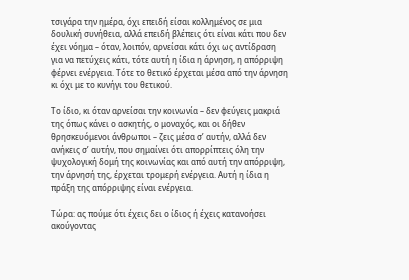τσιγάρα την ημέρα, όχι επειδή είσαι κολλημένος σε μια δουλική συνήθεια, αλλά επειδή βλέπεις ότι είναι κάτι που δεν έχει νόημα – όταν, λοιπόν, αρνείσαι κάτι όχι ως αντίδραση για να πετύχεις κάτι, τότε αυτή η ίδια η άρνηση, η απόρριψη φέρνει ενέργεια. Τότε το θετικό έρχεται μέσα από την άρνηση κι όχι με το κυνήγι του θετικού.

Το ίδιο, κι όταν αρνείσαι την κοινωνία – δεν φεύγεις μακριά της όπως κάνει ο ασκητής, ο μοναχός, και οι δήθεν θρησκευόμενοι άνθρωποι – ζεις μέσα σ’ αυτήν, αλλά δεν ανήκεις σ’ αυτήν, που σημαίνει ότι απορρίπτεις όλη την ψυχολογική δομή της κοινωνίας και από αυτή την απόρριψη, την άρνησή της, έρχεται τρομερή ενέργεια. Αυτή η ίδια η πράξη της απόρριψης είναι ενέργεια.

Τώρα: ας πούμε ότι έχεις δει ο ίδιος ή έχεις κατανοήσει ακούγοντας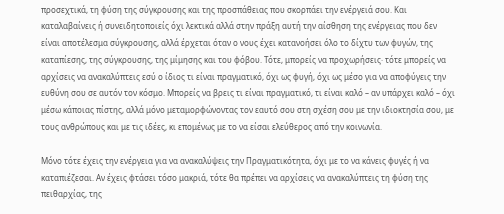προσεχτικά, τη φύση της σύγκρουσης και της προσπάθειας που σκορπάει την ενέργειά σου. Και καταλαβαίνεις ή συνειδητοποιείς όχι λεκτικά αλλά στην πράξη αυτή την αίσθηση της ενέργειας που δεν είναι αποτέλεσμα σύγκρουσης, αλλά έρχεται όταν ο νους έχει κατανοήσει όλο το δίχτυ των φυγών, της καταπίεσης, της σύγκρουσης, της μίμησης και του φόβου. Τότε, μπορείς να προχωρήσεις· τότε μπορείς να αρχίσεις να ανακαλύπτεις εσύ ο ίδιος τι είναι πραγματικό, όχι ως φυγή, όχι ως μέσο για να αποφύγεις την ευθύνη σου σε αυτόν τον κόσμο. Μπορείς να βρεις τι είναι πραγματικό, τι είναι καλό – αν υπάρχει καλό – όχι μέσω κάποιας πίστης, αλλά μόνο μεταμορφώνοντας τον εαυτό σου στη σχέση σου με την ιδιοκτησία σου, με τους ανθρώπους και με τις ιδέες, κι επομένως με το να είσαι ελεύθερος από την κοινωνία.

Μόνο τότε έχεις την ενέργεια για να ανακαλύψεις την Πραγματικότητα, όχι με το να κάνεις φυγές ή να καταπιέζεσαι. Αν έχεις φτάσει τόσο μακριά, τότε θα πρέπει να αρχίσεις να ανακαλύπτεις τη φύση της πειθαρχίας, της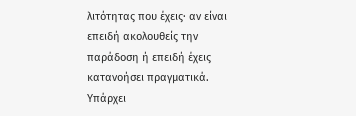λιτότητας που έχεις· αν είναι επειδή ακολουθείς την παράδοση ή επειδή έχεις κατανοήσει πραγματικά. Υπάρχει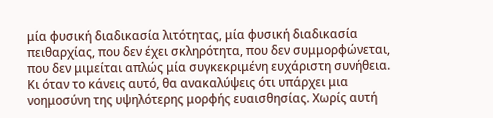μία φυσική διαδικασία λιτότητας, μία φυσική διαδικασία πειθαρχίας, που δεν έχει σκληρότητα, που δεν συμμορφώνεται, που δεν μιμείται απλώς μία συγκεκριμένη ευχάριστη συνήθεια. Κι όταν το κάνεις αυτό, θα ανακαλύψεις ότι υπάρχει μια νοημοσύνη της υψηλότερης μορφής ευαισθησίας. Χωρίς αυτή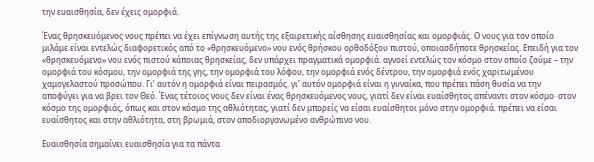την ευαισθησία, δεν έχεις ομορφιά.

Ένας θρησκευόμενος νους πρέπει να έχει επίγνωση αυτής της εξαιρετικής αίσθησης ευαισθησίας και ομορφιάς. Ο νους για τον οποίο μιλάμε είναι εντελώς διαφορετικός από το «θρησκευόμενο» νου ενός θρήσκου ορθοδόξου πιστού, οποιασδήποτε θρησκείας. Επειδή για τον «θρησκευόμενο» νου ενός πιστού κάποιας θρησκείας, δεν υπάρχει πραγματικά ομορφιά. αγνοεί εντελώς τον κόσμο στον οποίο ζούμε – την ομορφιά του κόσμου, την ομορφιά της γης, την ομορφιά του λόφου, την ομορφιά ενός δέντρου, την ομορφιά ενός χαριτωμένου χαμογελαστού προσώπου. Γι’ αυτόν η ομορφιά είναι πειρασμός. γι’ αυτόν ομορφιά είναι η γυναίκα, που πρέπει πάση θυσία να την αποφύγει για να βρει τον Θεό. Ένας τέτοιος νους δεν είναι ένας θρησκευόμενος νους, γιατί δεν είναι ευαίσθητος απέναντι στον κόσμο· στον κόσμο της ομορφιάς, όπως και στον κόσμο της αθλιότητας, γιατί δεν μπορείς να είσαι ευαίσθητοι μόνο στην ομορφιά. πρέπει να είσαι ευαίσθητος και στην αθλιότητα, στη βρωμιά, στον αποδιοργανωμένο ανθρώπινο νου.

Ευαισθησία σημαίνει ευαισθησία για τα πάντα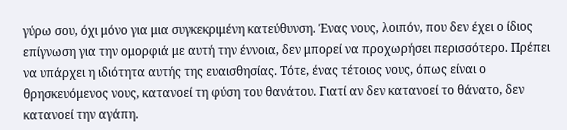γύρω σου, όχι μόνο για μια συγκεκριμένη κατεύθυνση. Ένας νους, λοιπόν, που δεν έχει ο ίδιος επίγνωση για την ομορφιά με αυτή την έννοια, δεν μπορεί να προχωρήσει περισσότερο. Πρέπει να υπάρχει η ιδιότητα αυτής της ευαισθησίας. Τότε, ένας τέτοιος νους, όπως είναι ο θρησκευόμενος νους, κατανοεί τη φύση του θανάτου. Γιατί αν δεν κατανοεί το θάνατο, δεν κατανοεί την αγάπη.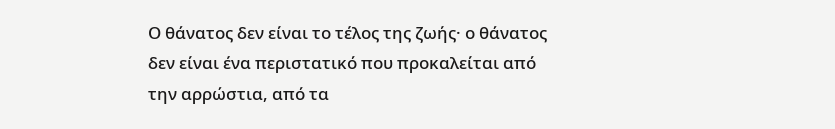Ο θάνατος δεν είναι το τέλος της ζωής· ο θάνατος δεν είναι ένα περιστατικό που προκαλείται από την αρρώστια, από τα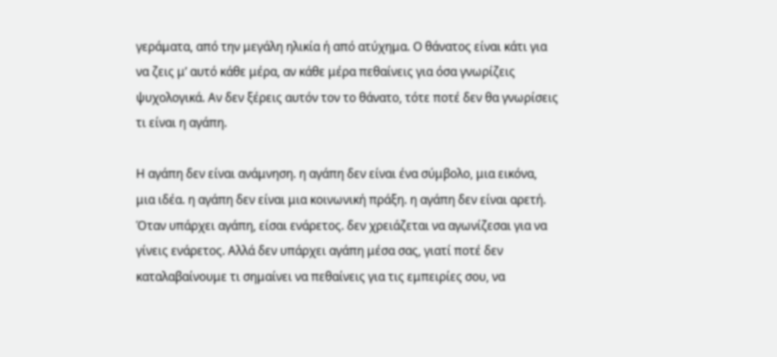γεράματα, από την μεγάλη ηλικία ή από ατύχημα. Ο θάνατος είναι κάτι για να ζεις μ’ αυτό κάθε μέρα, αν κάθε μέρα πεθαίνεις για όσα γνωρίζεις ψυχολογικά. Αν δεν ξέρεις αυτόν τον το θάνατο, τότε ποτέ δεν θα γνωρίσεις τι είναι η αγάπη.

Η αγάπη δεν είναι ανάμνηση. η αγάπη δεν είναι ένα σύμβολο, μια εικόνα, μια ιδέα. η αγάπη δεν είναι μια κοινωνική πράξη. η αγάπη δεν είναι αρετή. Όταν υπάρχει αγάπη, είσαι ενάρετος. δεν χρειάζεται να αγωνίζεσαι για να γίνεις ενάρετος. Αλλά δεν υπάρχει αγάπη μέσα σας, γιατί ποτέ δεν καταλαβαίνουμε τι σημαίνει να πεθαίνεις για τις εμπειρίες σου, να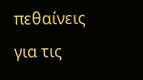πεθαίνεις για τις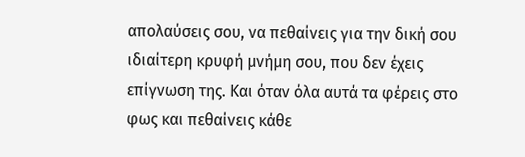απολαύσεις σου, να πεθαίνεις για την δική σου ιδιαίτερη κρυφή μνήμη σου, που δεν έχεις επίγνωση της. Και όταν όλα αυτά τα φέρεις στο φως και πεθαίνεις κάθε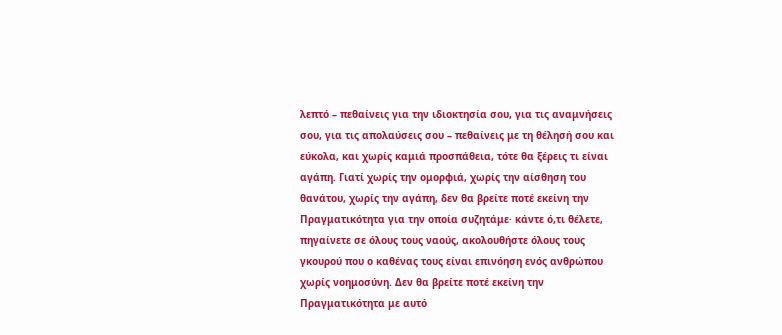λεπτό – πεθαίνεις για την ιδιοκτησία σου, για τις αναμνήσεις σου, για τις απολαύσεις σου – πεθαίνεις με τη θέλησή σου και εύκολα, και χωρίς καμιά προσπάθεια, τότε θα ξέρεις τι είναι αγάπη. Γιατί χωρίς την ομορφιά, χωρίς την αίσθηση του θανάτου, χωρίς την αγάπη, δεν θα βρείτε ποτέ εκείνη την Πραγματικότητα για την οποία συζητάμε· κάντε ό,τι θέλετε, πηγαίνετε σε όλους τους ναούς, ακολουθήστε όλους τους γκουρού που ο καθένας τους είναι επινόηση ενός ανθρώπου χωρίς νοημοσύνη. Δεν θα βρείτε ποτέ εκείνη την Πραγματικότητα με αυτό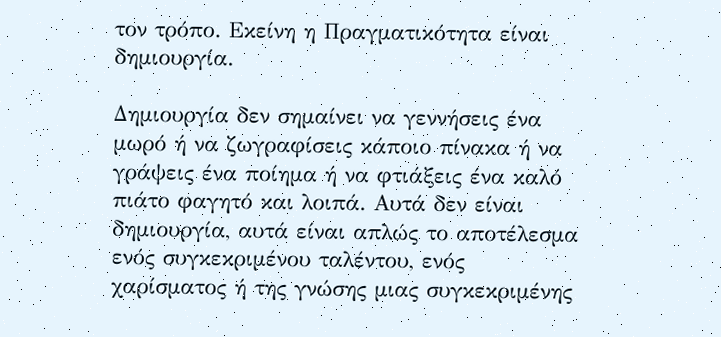τον τρόπο. Εκείνη η Πραγματικότητα είναι δημιουργία.

Δημιουργία δεν σημαίνει να γεννήσεις ένα μωρό ή να ζωγραφίσεις κάποιο πίνακα ή να γράψεις ένα ποίημα ή να φτιάξεις ένα καλό πιάτο φαγητό και λοιπά. Αυτά δεν είναι δημιουργία, αυτά είναι απλώς το αποτέλεσμα ενός συγκεκριμένου ταλέντου, ενός χαρίσματος ή της γνώσης μιας συγκεκριμένης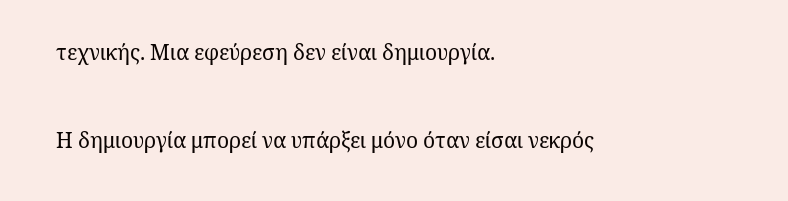τεχνικής. Μια εφεύρεση δεν είναι δημιουργία.

Η δημιουργία μπορεί να υπάρξει μόνο όταν είσαι νεκρός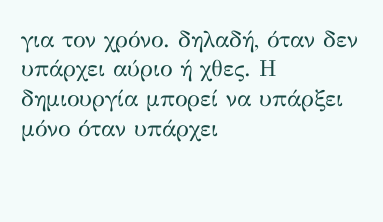για τον χρόνο. δηλαδή, όταν δεν υπάρχει αύριο ή χθες. Η δημιουργία μπορεί να υπάρξει μόνο όταν υπάρχει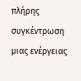πλήρης συγκέντρωση μιας ενέργειας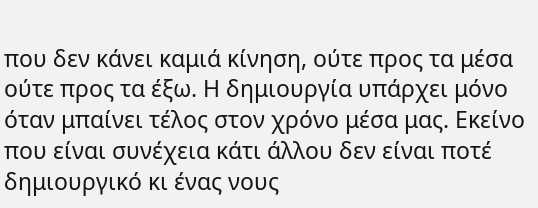που δεν κάνει καμιά κίνηση, ούτε προς τα μέσα ούτε προς τα έξω. Η δημιουργία υπάρχει μόνο όταν μπαίνει τέλος στον χρόνο μέσα μας. Εκείνο που είναι συνέχεια κάτι άλλου δεν είναι ποτέ δημιουργικό κι ένας νους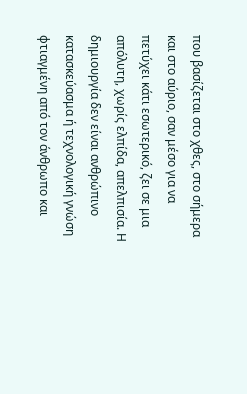που βασίζεται στο χθες, στο σήμερα και στο αύριο, σαν μέσο για να πετύχει κάτι εσωτερικό, ζει σε μια απόλυτη, χωρίς ελπίδα, απελπισία. Η δημιουργία δεν είναι ανθρώπινο κατασκεύασμα ή τεχνολογική γνώση φτιαγμένη από τον άνθρωπο και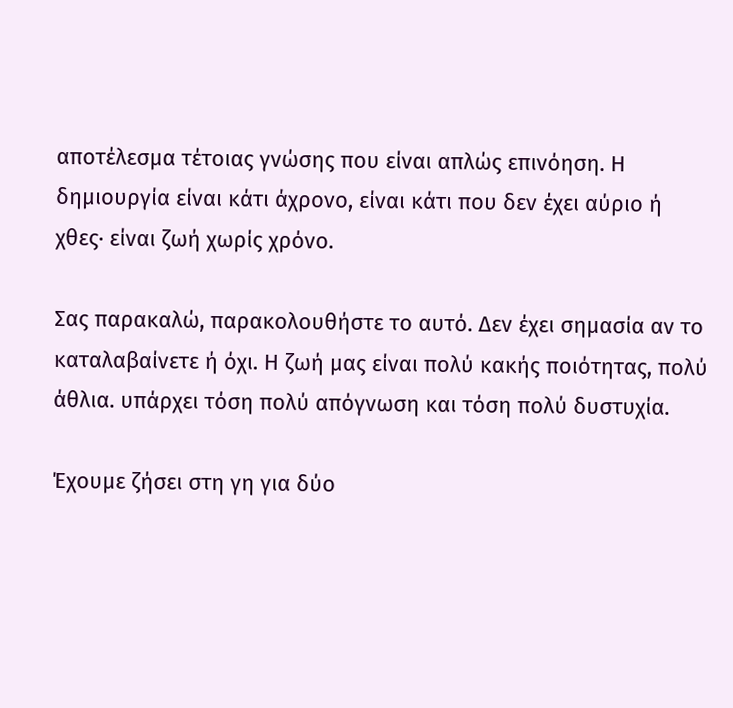αποτέλεσμα τέτοιας γνώσης που είναι απλώς επινόηση. Η δημιουργία είναι κάτι άχρονο, είναι κάτι που δεν έχει αύριο ή χθες· είναι ζωή χωρίς χρόνο.

Σας παρακαλώ, παρακολουθήστε το αυτό. Δεν έχει σημασία αν το καταλαβαίνετε ή όχι. Η ζωή μας είναι πολύ κακής ποιότητας, πολύ άθλια. υπάρχει τόση πολύ απόγνωση και τόση πολύ δυστυχία.

Έχουμε ζήσει στη γη για δύο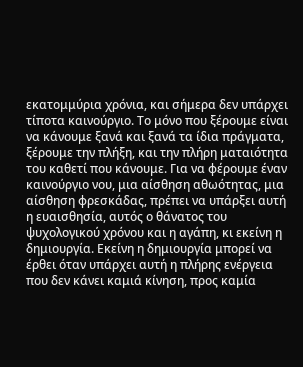εκατομμύρια χρόνια, και σήμερα δεν υπάρχει τίποτα καινούργιο. Το μόνο που ξέρουμε είναι να κάνουμε ξανά και ξανά τα ίδια πράγματα, ξέρουμε την πλήξη, και την πλήρη ματαιότητα του καθετί που κάνουμε. Για να φέρουμε έναν καινούργιο νου, μια αίσθηση αθωότητας, μια αίσθηση φρεσκάδας, πρέπει να υπάρξει αυτή η ευαισθησία, αυτός ο θάνατος του ψυχολογικού χρόνου και η αγάπη, κι εκείνη η δημιουργία. Εκείνη η δημιουργία μπορεί να έρθει όταν υπάρχει αυτή η πλήρης ενέργεια που δεν κάνει καμιά κίνηση, προς καμία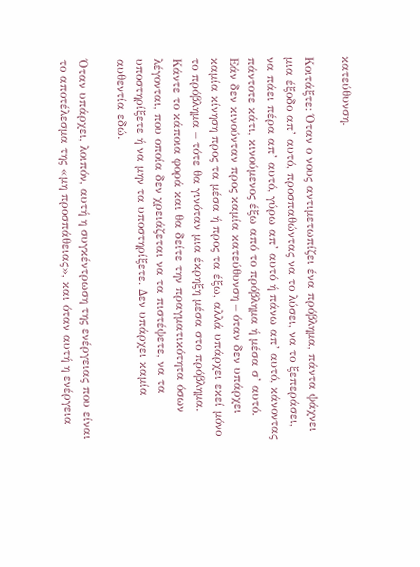κατεύθυνση.

Κοιτάξτε: Όταν ο νους αντιμετωπίζει ένα πρόβλημα, πάντα ψάχνει μια έξοδο απ’ αυτό, προσπαθώντας να το λύσει, να το ξεπεράσει, να πάει πέρα απ’ αυτό, γύρω απ’ αυτό ή πάνω απ’ αυτό, κάνοντας πάντοτε κάτι, κινούμενος έξω από το πρόβλημα ή μέσα σ’ αυτό. Εάν δεν κινούνταν προς καμία κατεύθυνση – όταν δεν υπάρχει καμία κίνηση προς τα μέσα ή προς τα έξω, αλλά υπάρχει εκεί μόνο το πρόβλημα – τότε θα γινόταν μια έκρηξη μέσα στο πρόβλημα. Κάντε το κάποια φορά και θα δείτε την πραγματικότητα όσων λέγονται, που οποία δεν χρειάζεται να τα πιστέψετε, να τα υποστηρίξετε ή να μην τα υποστηρίξετε. Δεν υπάρχει καμία αυθεντία εδώ.

Όταν υπάρχει, λοιπόν, αυτή η συγκέντρωση της ενέργειας που είναι το αποτέλεσμα της «μη προσπάθειας», και όταν αυτή η ενέργεια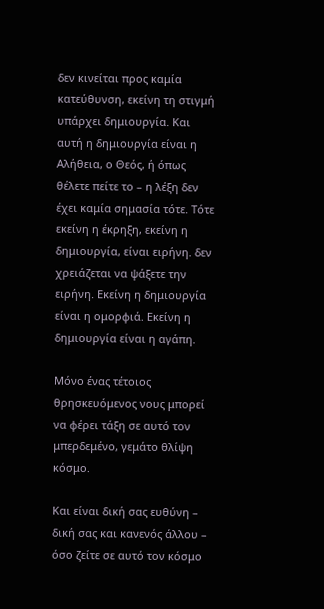δεν κινείται προς καμία κατεύθυνση, εκείνη τη στιγμή υπάρχει δημιουργία. Και αυτή η δημιουργία είναι η Αλήθεια, ο Θεός, ή όπως θέλετε πείτε το – η λέξη δεν έχει καμία σημασία τότε. Τότε εκείνη η έκρηξη, εκείνη η δημιουργία, είναι ειρήνη. δεν χρειάζεται να ψάξετε την ειρήνη. Εκείνη η δημιουργία είναι η ομορφιά. Εκείνη η δημιουργία είναι η αγάπη.

Μόνο ένας τέτοιος θρησκευόμενος νους μπορεί να φέρει τάξη σε αυτό τον μπερδεμένο, γεμάτο θλίψη κόσμο.

Και είναι δική σας ευθύνη – δική σας και κανενός άλλου – όσο ζείτε σε αυτό τον κόσμο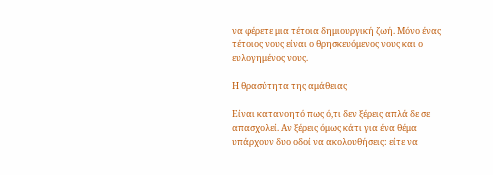να φέρετε μια τέτοια δημιουργική ζωή. Μόνο ένας τέτοιος νους είναι ο θρησκευόμενος νους και ο ευλογημένος νους.

Η θρασύτητα της αμάθειας

Είναι κατανοητό πως ό,τι δεν ξέρεις απλά δε σε απασχολεί. Αν ξέρεις όμως κάτι για ένα θέμα υπάρχουν δυο οδοί να ακολουθήσεις: είτε να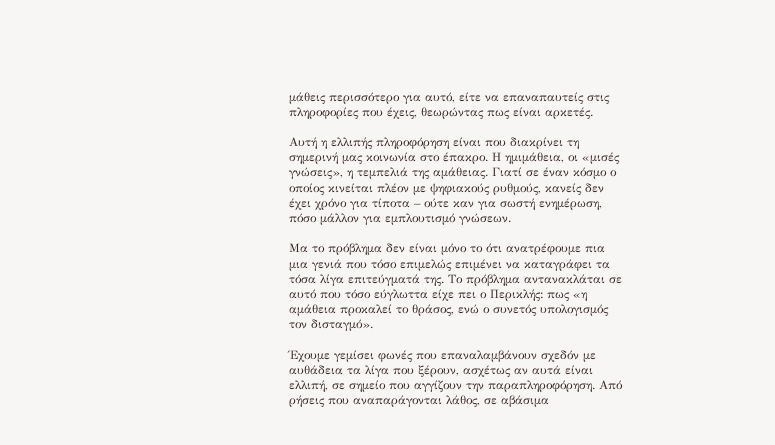μάθεις περισσότερο για αυτό, είτε να επαναπαυτείς στις πληροφορίες που έχεις, θεωρώντας πως είναι αρκετές.

Αυτή η ελλιπής πληροφόρηση είναι που διακρίνει τη σημερινή μας κοινωνία στο έπακρο. Η ημιμάθεια, οι «μισές γνώσεις», η τεμπελιά της αμάθειας. Γιατί σε έναν κόσμο ο οποίος κινείται πλέον με ψηφιακούς ρυθμούς, κανείς δεν έχει χρόνο για τίποτα – ούτε καν για σωστή ενημέρωση, πόσο μάλλον για εμπλουτισμό γνώσεων.

Μα το πρόβλημα δεν είναι μόνο το ότι ανατρέφουμε πια μια γενιά που τόσο επιμελώς επιμένει να καταγράφει τα τόσα λίγα επιτεύγματά της. Το πρόβλημα αντανακλάται σε αυτό που τόσο εύγλωττα είχε πει ο Περικλής: πως «η αμάθεια προκαλεί το θράσος, ενώ ο συνετός υπολογισμός τον δισταγμό».

Έχουμε γεμίσει φωνές που επαναλαμβάνουν σχεδόν με αυθάδεια τα λίγα που ξέρουν, ασχέτως αν αυτά είναι ελλιπή, σε σημείο που αγγίζουν την παραπληροφόρηση. Από ρήσεις που αναπαράγονται λάθος, σε αβάσιμα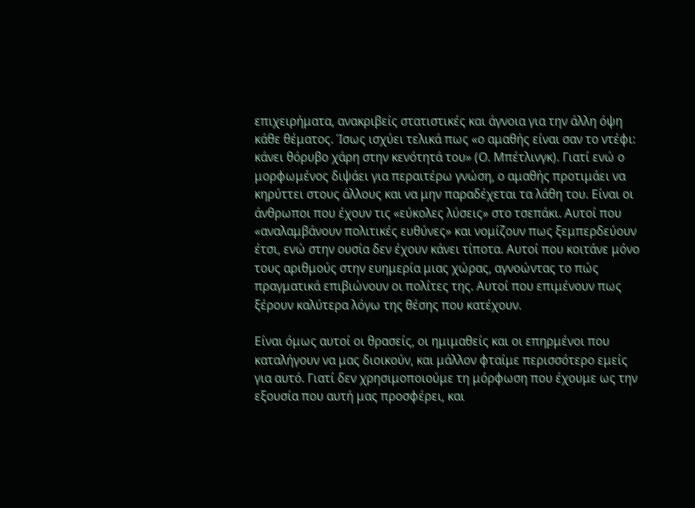επιχειρήματα, ανακριβείς στατιστικές και άγνοια για την άλλη όψη κάθε θέματος. Ίσως ισχύει τελικά πως «ο αμαθής είναι σαν το ντέφι: κάνει θόρυβο χάρη στην κενότητά του» (Ο. Μπέτλινγκ). Γιατί ενώ ο μορφωμένος διψάει για περαιτέρω γνώση, ο αμαθής προτιμάει να κηρύττει στους άλλους και να μην παραδέχεται τα λάθη του. Είναι οι άνθρωποι που έχουν τις «εύκολες λύσεις» στο τσεπάκι. Αυτοί που «αναλαμβάνουν πολιτικές ευθύνες» και νομίζουν πως ξεμπερδεύουν έτσι, ενώ στην ουσία δεν έχουν κάνει τίποτα. Αυτοί που κοιτάνε μόνο τους αριθμούς στην ευημερία μιας χώρας, αγνοώντας το πώς πραγματικά επιβιώνουν οι πολίτες της. Αυτοί που επιμένουν πως ξέρουν καλύτερα λόγω της θέσης που κατέχουν.

Είναι όμως αυτοί οι θρασείς, οι ημιμαθείς και οι επηρμένοι που καταλήγουν να μας διοικούν, και μάλλον φταίμε περισσότερο εμείς για αυτό. Γιατί δεν χρησιμοποιούμε τη μόρφωση που έχουμε ως την εξουσία που αυτή μας προσφέρει, και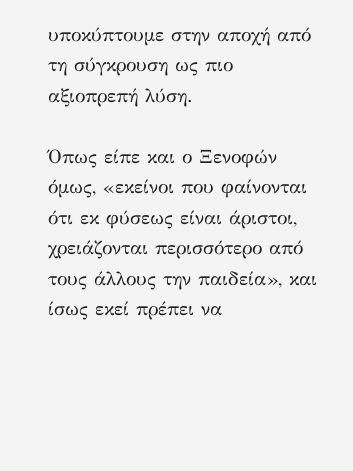υποκύπτουμε στην αποχή από τη σύγκρουση ως πιο αξιοπρεπή λύση.

Όπως είπε και ο Ξενοφών όμως, «εκείνοι που φαίνονται ότι εκ φύσεως είναι άριστοι, χρειάζονται περισσότερο από τους άλλους την παιδεία», και ίσως εκεί πρέπει να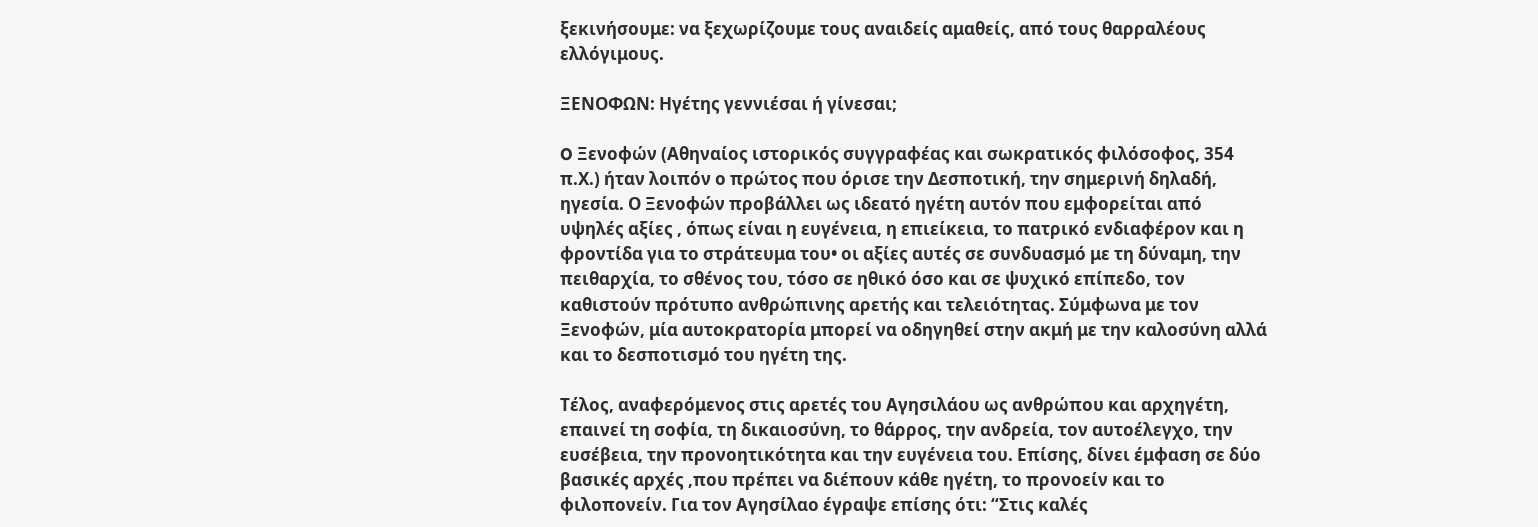ξεκινήσουμε: να ξεχωρίζουμε τους αναιδείς αμαθείς, από τους θαρραλέους ελλόγιμους.

ΞΕΝΟΦΩΝ: Ηγέτης γεννιέσαι ή γίνεσαι;

O Ξενοφών (Αθηναίος ιστορικός συγγραφέας και σωκρατικός φιλόσοφος, 354 π.Χ.) ήταν λοιπόν ο πρώτος που όρισε την Δεσποτική, την σημερινή δηλαδή, ηγεσία. Ο Ξενοφών προβάλλει ως ιδεατό ηγέτη αυτόν που εμφορείται από υψηλές αξίες , όπως είναι η ευγένεια, η επιείκεια, το πατρικό ενδιαφέρον και η φροντίδα για το στράτευμα του• οι αξίες αυτές σε συνδυασμό με τη δύναμη, την πειθαρχία, το σθένος του, τόσο σε ηθικό όσο και σε ψυχικό επίπεδο, τον καθιστούν πρότυπο ανθρώπινης αρετής και τελειότητας. Σύμφωνα με τον Ξενοφών, μία αυτοκρατορία μπορεί να οδηγηθεί στην ακμή με την καλοσύνη αλλά και το δεσποτισμό του ηγέτη της.

Τέλος, αναφερόμενος στις αρετές του Αγησιλάου ως ανθρώπου και αρχηγέτη, επαινεί τη σοφία, τη δικαιοσύνη, το θάρρος, την ανδρεία, τον αυτοέλεγχο, την ευσέβεια, την προνοητικότητα και την ευγένεια του. Επίσης, δίνει έμφαση σε δύο βασικές αρχές ,που πρέπει να διέπουν κάθε ηγέτη, το προνοείν και το φιλοπονείν. Για τον Αγησίλαο έγραψε επίσης ότι: “Στις καλές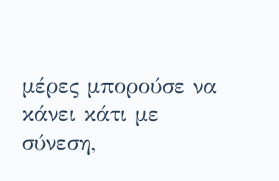μέρες μπορούσε να κάνει κάτι με σύνεση,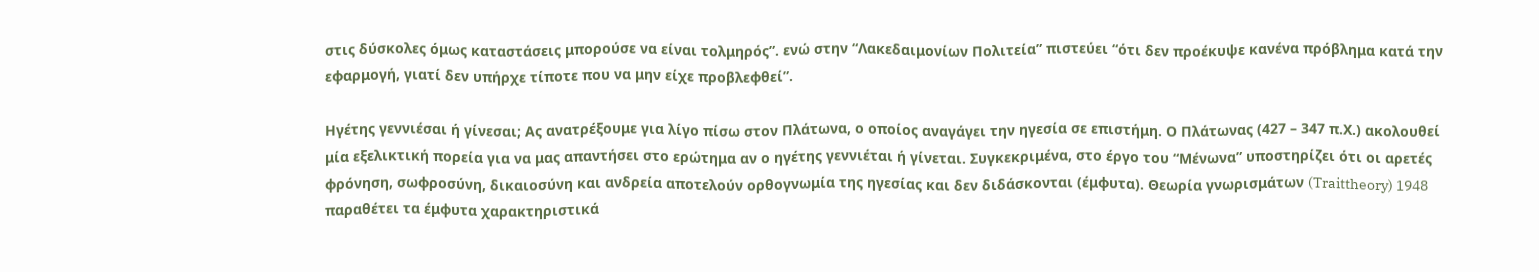στις δύσκολες όμως καταστάσεις μπορούσε να είναι τολμηρός”. ενώ στην “Λακεδαιμονίων Πολιτεία” πιστεύει “ότι δεν προέκυψε κανένα πρόβλημα κατά την εφαρμογή, γιατί δεν υπήρχε τίποτε που να μην είχε προβλεφθεί”.

Ηγέτης γεννιέσαι ή γίνεσαι; Ας ανατρέξουμε για λίγο πίσω στον Πλάτωνα, ο οποίος αναγάγει την ηγεσία σε επιστήμη. Ο Πλάτωνας (427 – 347 π.Χ.) ακολουθεί μία εξελικτική πορεία για να μας απαντήσει στο ερώτημα αν ο ηγέτης γεννιέται ή γίνεται. Συγκεκριμένα, στο έργο του “Μένωνα” υποστηρίζει ότι οι αρετές φρόνηση, σωφροσύνη, δικαιοσύνη και ανδρεία αποτελούν ορθογνωμία της ηγεσίας και δεν διδάσκονται (έμφυτα). Θεωρία γνωρισμάτων (Traittheory) 1948 παραθέτει τα έμφυτα χαρακτηριστικά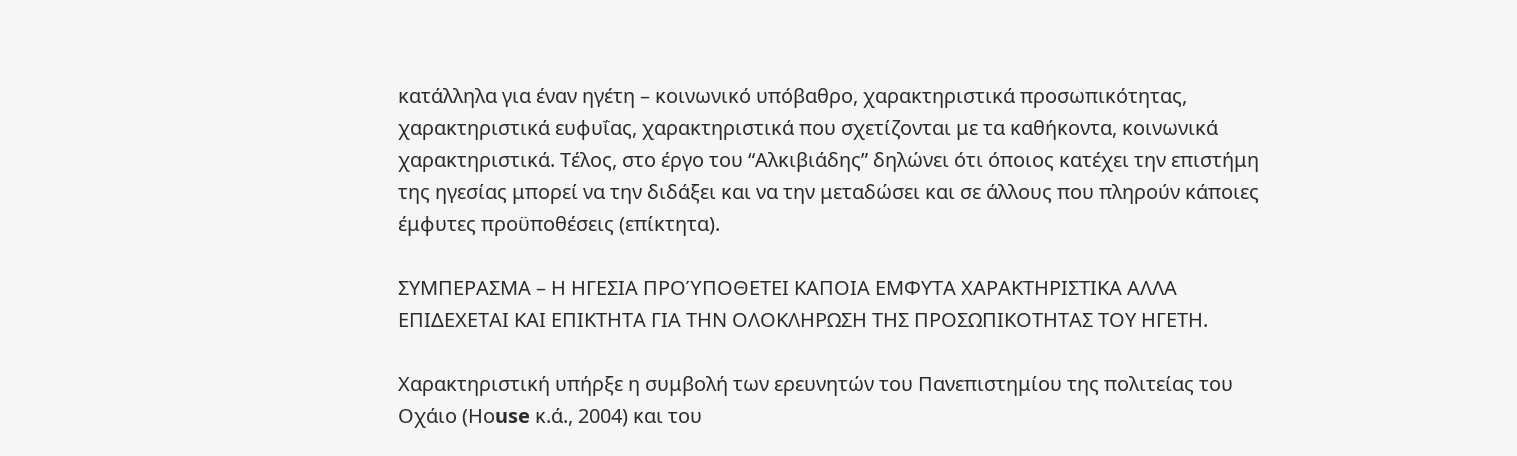κατάλληλα για έναν ηγέτη – κοινωνικό υπόβαθρο, χαρακτηριστικά προσωπικότητας, χαρακτηριστικά ευφυΐας, χαρακτηριστικά που σχετίζονται με τα καθήκοντα, κοινωνικά χαρακτηριστικά. Τέλος, στο έργο του “Αλκιβιάδης” δηλώνει ότι όποιος κατέχει την επιστήμη της ηγεσίας μπορεί να την διδάξει και να την μεταδώσει και σε άλλους που πληρούν κάποιες έμφυτες προϋποθέσεις (επίκτητα).

ΣΥΜΠΕΡΑΣΜΑ – Η ΗΓΕΣΙΑ ΠΡΟΎΠΟΘΕΤΕΙ ΚΑΠΟΙΑ ΕΜΦΥΤΑ ΧΑΡΑΚΤΗΡΙΣΤΙΚΑ ΑΛΛΑ ΕΠΙΔΕΧΕΤΑΙ ΚΑΙ ΕΠΙΚΤΗΤΑ ΓΙΑ ΤΗΝ ΟΛΟΚΛΗΡΩΣΗ ΤΗΣ ΠΡΟΣΩΠΙΚΟΤΗΤΑΣ ΤΟΥ ΗΓΕΤΗ.

Χαρακτηριστική υπήρξε η συμβολή των ερευνητών του Πανεπιστημίου της πολιτείας του Oχάιο (Ηοuse κ.ά., 2004) και του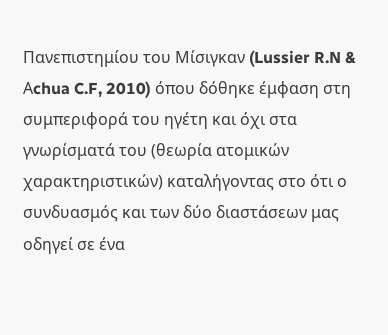Πανεπιστημίου του Μίσιγκαν (Lussier R.N & Αchua C.F, 2010) όπου δόθηκε έμφαση στη συμπεριφορά του ηγέτη και όχι στα γνωρίσματά του (θεωρία ατομικών χαρακτηριστικών) καταλήγοντας στο ότι ο συνδυασμός και των δύο διαστάσεων μας οδηγεί σε ένα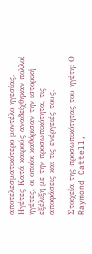αποτελεσματικότερο μοντέλο ηγεσίας. Ηγέτες Κατά καιρούς αναδείχθηκαν πολλοί ηγέτες, οι οποίοι καθόρισαν την ιστορική εξέλιξη με την προσωπικότητα, τις αποφάσεις και τις ενέργειές τους.

Στοιχεία της προσωπικότητας του ηγέτη: Ο Raymond Cattell,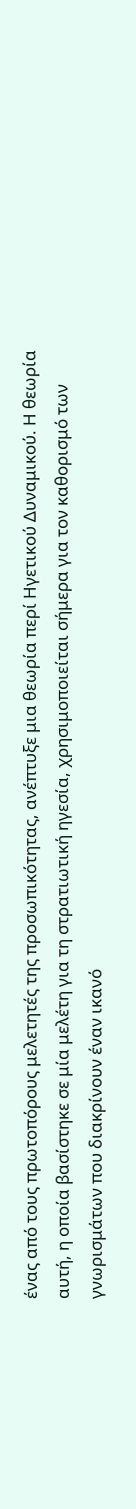ένας από τους πρωτοπόρους μελετητές της προσωπικότητας, ανέπτυξε μια θεωρία περί Ηγετικού Δυναμικού. Η θεωρία αυτή, η οποία βασίστηκε σε μία μελέτη για τη στρατιωτική ηγεσία, χρησιμοποιείται σήμερα για τον καθορισμό των γνωρισμάτων που διακρίνουν έναν ικανό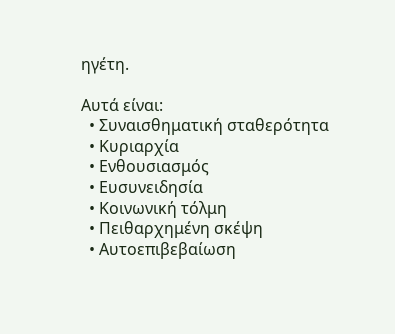ηγέτη.

Αυτά είναι:
  • Συναισθηματική σταθερότητα
  • Κυριαρχία
  • Ενθουσιασμός
  • Ευσυνειδησία
  • Κοινωνική τόλμη
  • Πειθαρχημένη σκέψη
  • Αυτοεπιβεβαίωση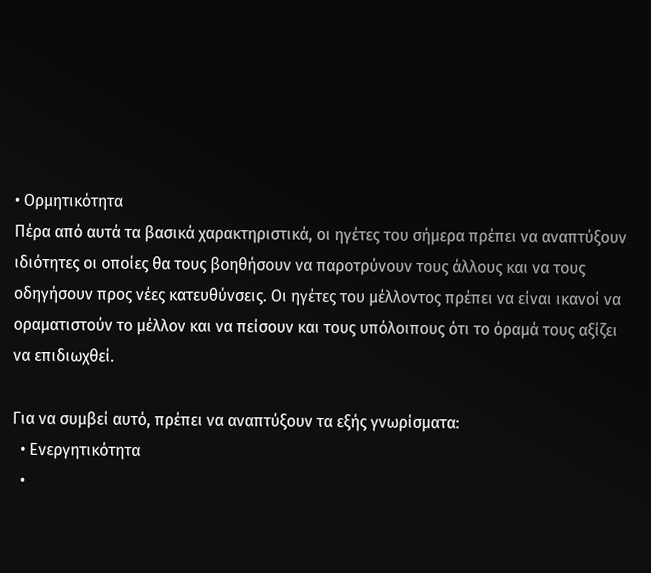• Ορμητικότητα
Πέρα από αυτά τα βασικά χαρακτηριστικά, οι ηγέτες του σήμερα πρέπει να αναπτύξουν ιδιότητες οι οποίες θα τους βοηθήσουν να παροτρύνουν τους άλλους και να τους οδηγήσουν προς νέες κατευθύνσεις. Οι ηγέτες του μέλλοντος πρέπει να είναι ικανοί να οραματιστούν το μέλλον και να πείσουν και τους υπόλοιπους ότι το όραμά τους αξίζει να επιδιωχθεί.

Για να συμβεί αυτό, πρέπει να αναπτύξουν τα εξής γνωρίσματα:
  • Ενεργητικότητα
  •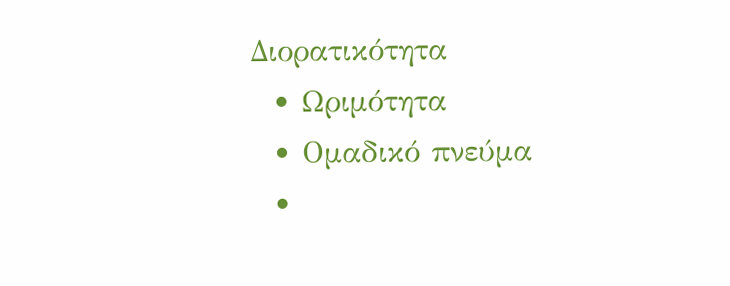Διορατικότητα
  • Ωριμότητα
  • Ομαδικό πνεύμα
  •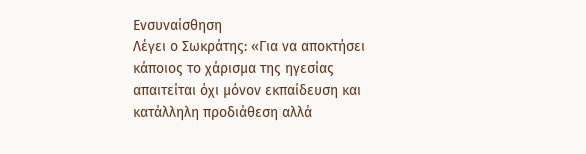Ενσυναίσθηση
Λέγει ο Σωκράτης: «Για να αποκτήσει κάποιος το χάρισμα της ηγεσίας απαιτείται όχι μόνον εκπαίδευση και κατάλληλη προδιάθεση αλλά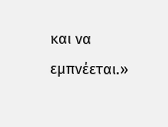και να εμπνέεται.»